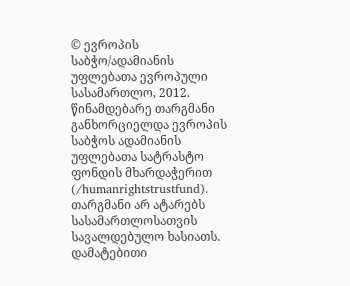© ევროპის საბჭო/ადამიანის უფლებათა ევროპული სასამართლო, 2012. წინამდებარე თარგმანი განხორციელდა ევროპის საბჭოს ადამიანის უფლებათა სატრასტო ფონდის მხარდაჭერით (/humanrightstrustfund). თარგმანი არ ატარებს სასამართლოსათვის სავალდებულო ხასიათს. დამატებითი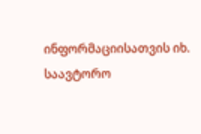ინფორმაციისათვის იხ. საავტორო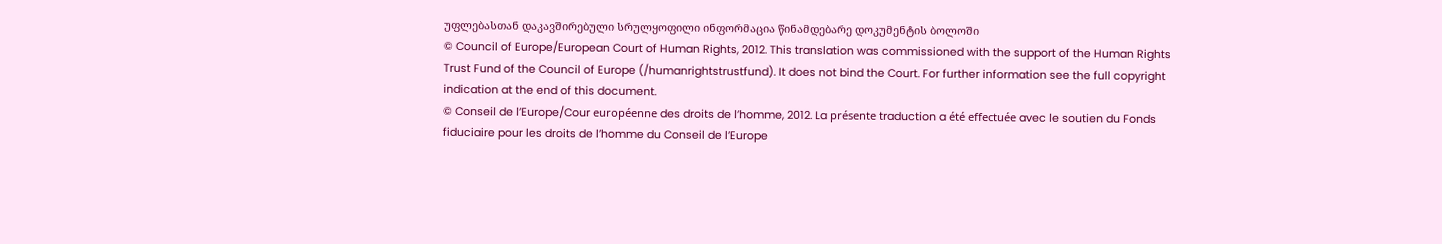უფლებასთან დაკავშირებული სრულყოფილი ინფორმაცია წინამდებარე დოკუმენტის ბოლოში
© Council of Europe/European Court of Human Rights, 2012. This translation was commissioned with the support of the Human Rights Trust Fund of the Council of Europe (/humanrightstrustfund). It does not bind the Court. For further information see the full copyright indication at the end of this document.
© Conseil de l’Europe/Cour européenne des droits de l’homme, 2012. La présente traduction a été effectuée avec le soutien du Fonds fiduciaire pour les droits de l’homme du Conseil de l’Europe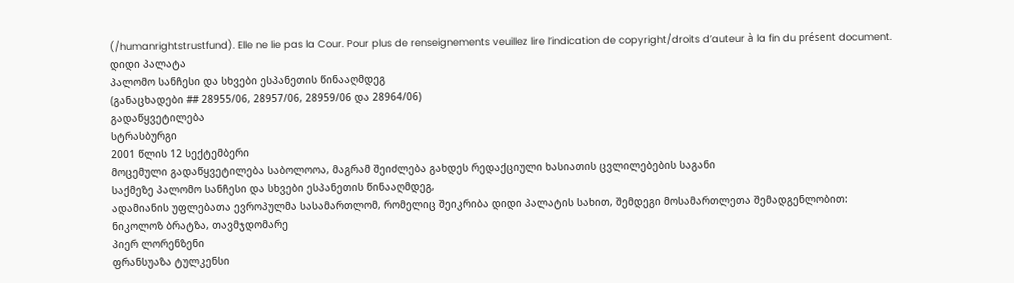(/humanrightstrustfund). Elle ne lie pas la Cour. Pour plus de renseignements veuillez lire l’indication de copyright/droits d’auteur à la fin du présent document.
დიდი პალატა
პალომო სანჩესი და სხვები ესპანეთის წინააღმდეგ
(განაცხადები ## 28955/06, 28957/06, 28959/06 და 28964/06)
გადაწყვეტილება
სტრასბურგი
2001 წლის 12 სექტემბერი
მოცემული გადაწყვეტილება საბოლოოა, მაგრამ შეიძლება გახდეს რედაქციული ხასიათის ცვლილებების საგანი
საქმეზე პალომო სანჩესი და სხვები ესპანეთის წინააღმდეგ,
ადამიანის უფლებათა ევროპულმა სასამართლომ, რომელიც შეიკრიბა დიდი პალატის სახით, შემდეგი მოსამართლეთა შემადგენლობით:
ნიკოლოზ ბრატზა, თავმჯდომარე
პიერ ლორენზენი
ფრანსუაზა ტულკენსი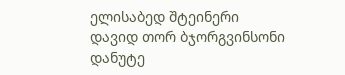ელისაბედ შტეინერი
დავიდ თორ ბჯორგვინსონი
დანუტე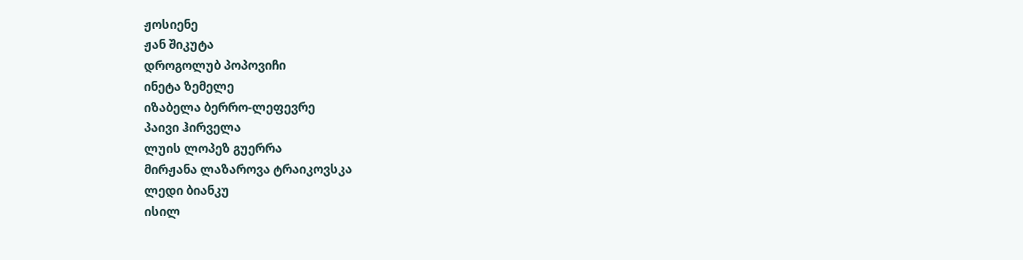ჟოსიენე
ჟან შიკუტა
დროგოლუბ პოპოვიჩი
ინეტა ზემელე
იზაბელა ბერრო-ლეფევრე
პაივი ჰირველა
ლუის ლოპეზ გუერრა
მირჟანა ლაზაროვა ტრაიკოვსკა
ლედი ბიანკუ
ისილ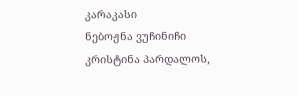კარაკასი
ნებოჟნა ვუჩინიჩი
კრისტინა პარდალოს,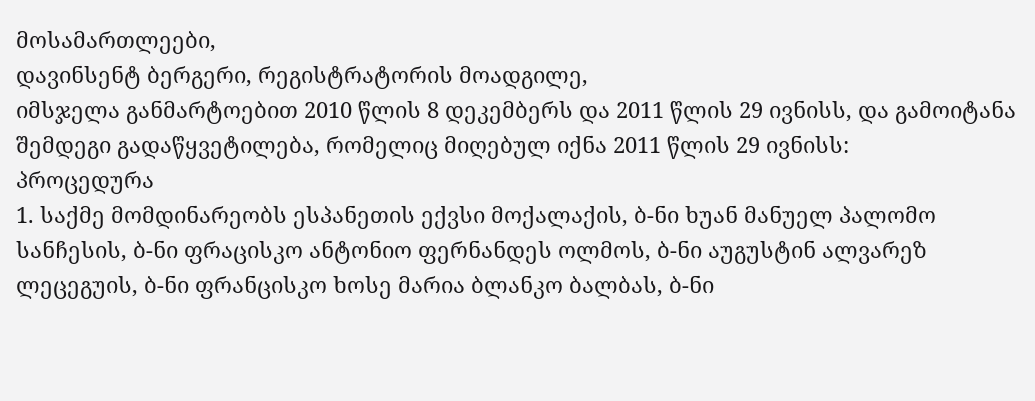მოსამართლეები,
დავინსენტ ბერგერი, რეგისტრატორის მოადგილე,
იმსჯელა განმარტოებით 2010 წლის 8 დეკემბერს და 2011 წლის 29 ივნისს, და გამოიტანა შემდეგი გადაწყვეტილება, რომელიც მიღებულ იქნა 2011 წლის 29 ივნისს:
პროცედურა
1. საქმე მომდინარეობს ესპანეთის ექვსი მოქალაქის, ბ-ნი ხუან მანუელ პალომო სანჩესის, ბ-ნი ფრაცისკო ანტონიო ფერნანდეს ოლმოს, ბ-ნი აუგუსტინ ალვარეზ ლეცეგუის, ბ-ნი ფრანცისკო ხოსე მარია ბლანკო ბალბას, ბ-ნი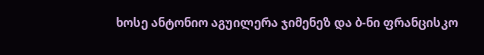ხოსე ანტონიო აგუილერა ჯიმენეზ და ბ-ნი ფრანცისკო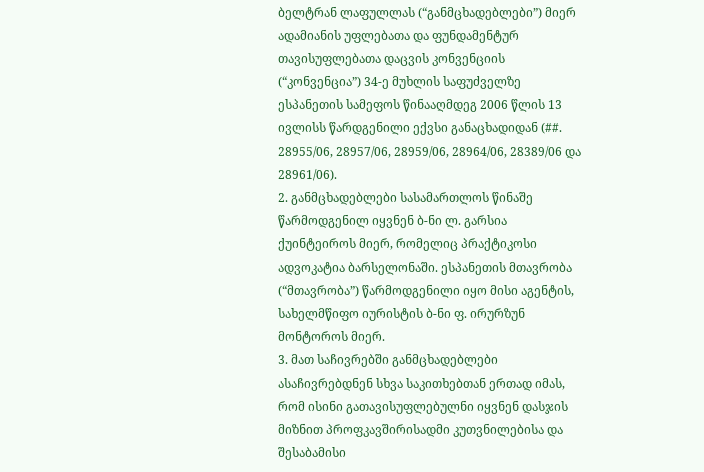ბელტრან ლაფულლას (“განმცხადებლები”) მიერ ადამიანის უფლებათა და ფუნდამენტურ თავისუფლებათა დაცვის კონვენციის (“კონვენცია”) 34-ე მუხლის საფუძველზე ესპანეთის სამეფოს წინააღმდეგ 2006 წლის 13 ივლისს წარდგენილი ექვსი განაცხადიდან (##. 28955/06, 28957/06, 28959/06, 28964/06, 28389/06 და 28961/06).
2. განმცხადებლები სასამართლოს წინაშე წარმოდგენილ იყვნენ ბ-ნი ლ. გარსია ქუინტეიროს მიერ, რომელიც პრაქტიკოსი ადვოკატია ბარსელონაში. ესპანეთის მთავრობა (“მთავრობა”) წარმოდგენილი იყო მისი აგენტის, სახელმწიფო იურისტის ბ-ნი ფ. ირურზუნ მონტოროს მიერ.
3. მათ საჩივრებში განმცხადებლები ასაჩივრებდნენ სხვა საკითხებთან ერთად იმას, რომ ისინი გათავისუფლებულნი იყვნენ დასჯის მიზნით პროფკავშირისადმი კუთვნილებისა და შესაბამისი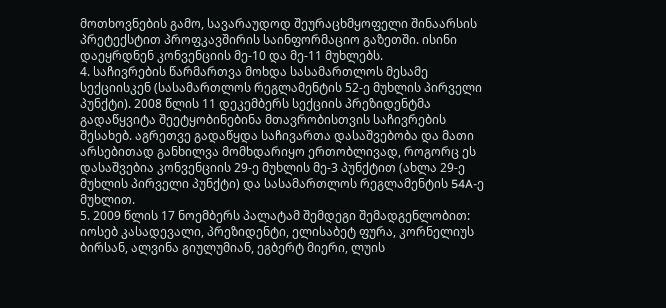მოთხოვნების გამო, სავარაუდოდ შეურაცხმყოფელი შინაარსის პრეტექსტით პროფკავშირის საინფორმაციო გაზეთში. ისინი დაეყრდნენ კონვენციის მე-10 და მე-11 მუხლებს.
4. საჩივრების წარმართვა მოხდა სასამართლოს მესამე სექციისკენ (სასამართლოს რეგლამენტის 52-ე მუხლის პირველი პუნქტი). 2008 წლის 11 დეკემბერს სექციის პრეზიდენტმა გადაწყვიტა შეეტყობინებინა მთავრობისთვის საჩივრების შესახებ. აგრეთვე გადაწყდა საჩივართა დასაშვებობა და მათი არსებითად განხილვა მომხდარიყო ერთობლივად, როგორც ეს დასაშვებია კონვენციის 29-ე მუხლის მე-3 პუნქტით (ახლა 29-ე მუხლის პირველი პუნქტი) და სასამართლოს რეგლამენტის 54A-ე მუხლით.
5. 2009 წლის 17 ნოემბერს პალატამ შემდეგი შემადგენლობით: იოსებ კასადევალი, პრეზიდენტი, ელისაბეტ ფურა, კორნელიუს ბირსან, ალვინა გიულუმიან, ეგბერტ მიერი, ლუის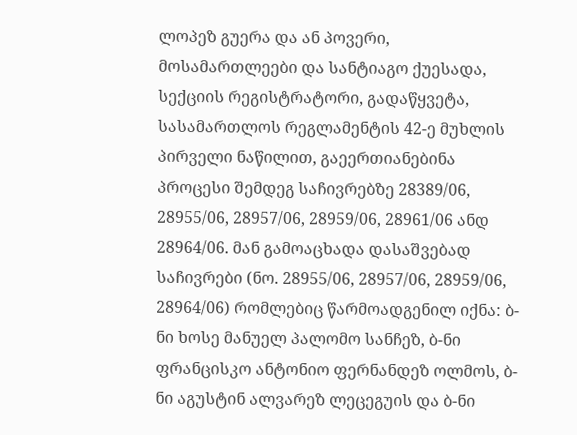ლოპეზ გუერა და ან პოვერი, მოსამართლეები და სანტიაგო ქუესადა, სექციის რეგისტრატორი, გადაწყვეტა, სასამართლოს რეგლამენტის 42-ე მუხლის პირველი ნაწილით, გაეერთიანებინა პროცესი შემდეგ საჩივრებზე 28389/06, 28955/06, 28957/06, 28959/06, 28961/06 ანდ 28964/06. მან გამოაცხადა დასაშვებად საჩივრები (ნო. 28955/06, 28957/06, 28959/06, 28964/06) რომლებიც წარმოადგენილ იქნა: ბ-ნი ხოსე მანუელ პალომო სანჩეზ, ბ-ნი ფრანცისკო ანტონიო ფერნანდეზ ოლმოს, ბ-ნი აგუსტინ ალვარეზ ლეცეგუის და ბ-ნი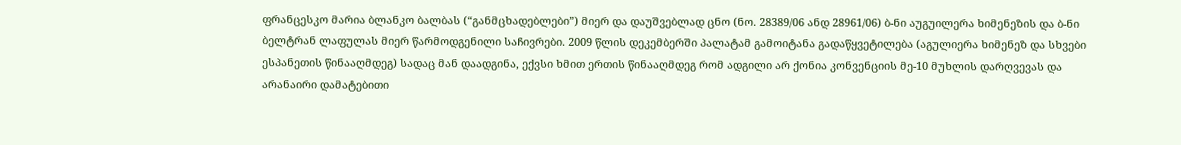ფრანცესკო მარია ბლანკო ბალბას (“განმცხადებლები”) მიერ და დაუშვებლად ცნო (ნო. 28389/06 ანდ 28961/06) ბ-ნი აუგუილერა ხიმენეზის და ბ-ნი ბელტრან ლაფულას მიერ წარმოდგენილი საჩივრები. 2009 წლის დეკემბერში პალატამ გამოიტანა გადაწყვეტილება (აგულიერა ხიმენეზ და სხვები ესპანეთის წინააღმდეგ) სადაც მან დაადგინა, ექვსი ხმით ერთის წინააღმდეგ რომ ადგილი არ ქონია კონვენციის მე-10 მუხლის დარღვევას და არანაირი დამატებითი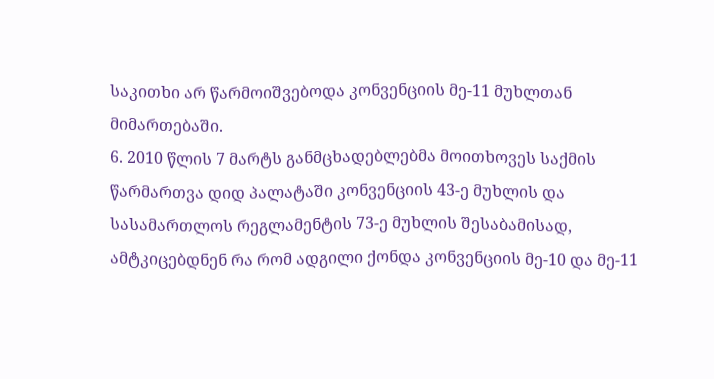საკითხი არ წარმოიშვებოდა კონვენციის მე-11 მუხლთან მიმართებაში.
6. 2010 წლის 7 მარტს განმცხადებლებმა მოითხოვეს საქმის წარმართვა დიდ პალატაში კონვენციის 43-ე მუხლის და სასამართლოს რეგლამენტის 73-ე მუხლის შესაბამისად, ამტკიცებდნენ რა რომ ადგილი ქონდა კონვენციის მე-10 და მე-11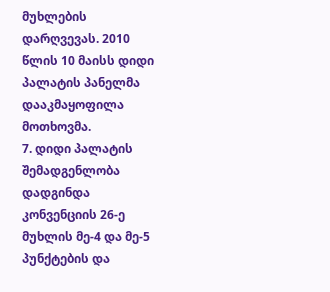მუხლების დარღვევას. 2010 წლის 10 მაისს დიდი პალატის პანელმა დააკმაყოფილა მოთხოვმა.
7. დიდი პალატის შემადგენლობა დადგინდა კონვენციის 26-ე მუხლის მე-4 და მე-5 პუნქტების და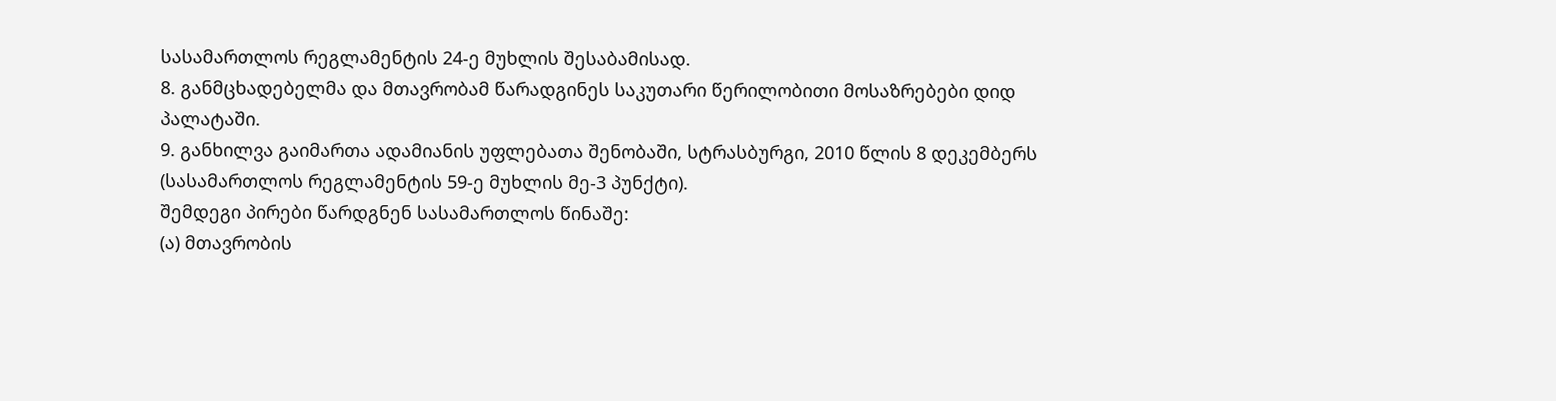სასამართლოს რეგლამენტის 24-ე მუხლის შესაბამისად.
8. განმცხადებელმა და მთავრობამ წარადგინეს საკუთარი წერილობითი მოსაზრებები დიდ პალატაში.
9. განხილვა გაიმართა ადამიანის უფლებათა შენობაში, სტრასბურგი, 2010 წლის 8 დეკემბერს (სასამართლოს რეგლამენტის 59-ე მუხლის მე-3 პუნქტი).
შემდეგი პირები წარდგნენ სასამართლოს წინაშე:
(ა) მთავრობის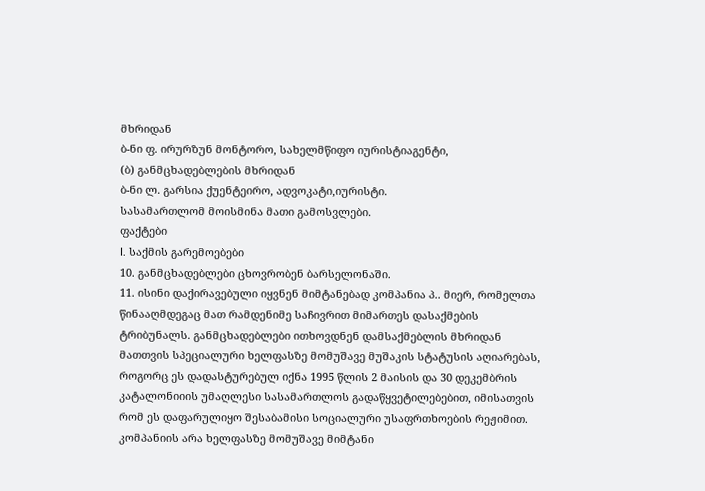მხრიდან
ბ-ნი ფ. ირურზუნ მონტორო, სახელმწიფო იურისტიაგენტი,
(ბ) განმცხადებლების მხრიდან
ბ-ნი ლ. გარსია ქუენტეირო, ადვოკატი,იურისტი.
სასამართლომ მოისმინა მათი გამოსვლები.
ფაქტები
I. საქმის გარემოებები
10. განმცხადებლები ცხოვრობენ ბარსელონაში.
11. ისინი დაქირავებული იყვნენ მიმტანებად კომპანია პ.. მიერ, რომელთა წინააღმდეგაც მათ რამდენიმე საჩივრით მიმართეს დასაქმების ტრიბუნალს. განმცხადებლები ითხოვდნენ დამსაქმებლის მხრიდან მათთვის სპეციალური ხელფასზე მომუშავე მუშაკის სტატუსის აღიარებას, როგორც ეს დადასტურებულ იქნა 1995 წლის 2 მაისის და 30 დეკემბრის კატალონიიის უმაღლესი სასამართლოს გადაწყვეტილებებით, იმისათვის რომ ეს დაფარულიყო შესაბამისი სოციალური უსაფრთხოების რეჟიმით. კომპანიის არა ხელფასზე მომუშავე მიმტანი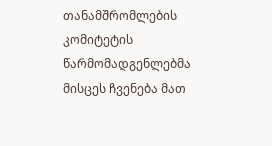თანამშრომლების კომიტეტის წარმომადგენლებმა მისცეს ჩვენება მათ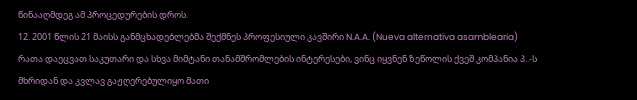წინააღმდეგ ამ პროცედურების დროს.
12. 2001 წლის 21 მაისს განმცხადებლებმა შექმნეს პროფესიული კავშირი N.A.A. (Nueva alternativa asamblearia) რათა დაეცვათ საკუთარი და სხვა მიმტანი თანამშრომლების ინტერესები, ვინც იყვნენ ზეწოლის ქვეშ კომპანია პ..-ს მხრიდან და კვლავ გაჟღერებულიყო მათი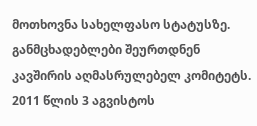მოთხოვნა სახელფასო სტატუსზე. განმცხადებლები შეურთდნენ კავშირის აღმასრულებელ კომიტეტს. 2011 წლის 3 აგვისტოს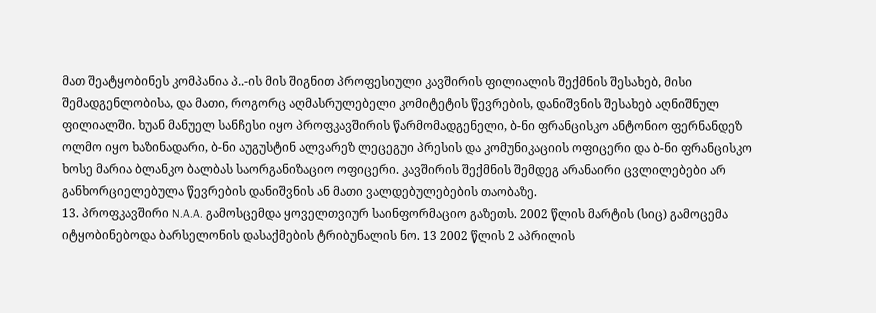მათ შეატყობინეს კომპანია პ..-ის მის შიგნით პროფესიული კავშირის ფილიალის შექმნის შესახებ, მისი შემადგენლობისა, და მათი, როგორც აღმასრულებელი კომიტეტის წევრების, დანიშვნის შესახებ აღნიშნულ ფილიალში. ხუან მანუელ სანჩესი იყო პროფკავშირის წარმომადგენელი, ბ-ნი ფრანცისკო ანტონიო ფერნანდეზ ოლმო იყო ხაზინადარი, ბ-ნი აუგუსტინ ალვარეზ ლეცეგუი პრესის და კომუნიკაციის ოფიცერი და ბ-ნი ფრანცისკო ხოსე მარია ბლანკო ბალბას საორგანიზაციო ოფიცერი. კავშირის შექმნის შემდეგ არანაირი ცვლილებები არ განხორციელებულა წევრების დანიშვნის ან მათი ვალდებულებების თაობაზე.
13. პროფკავშირი N.A.A. გამოსცემდა ყოველთვიურ საინფორმაციო გაზეთს. 2002 წლის მარტის (სიც) გამოცემა იტყობინებოდა ბარსელონის დასაქმების ტრიბუნალის ნო. 13 2002 წლის 2 აპრილის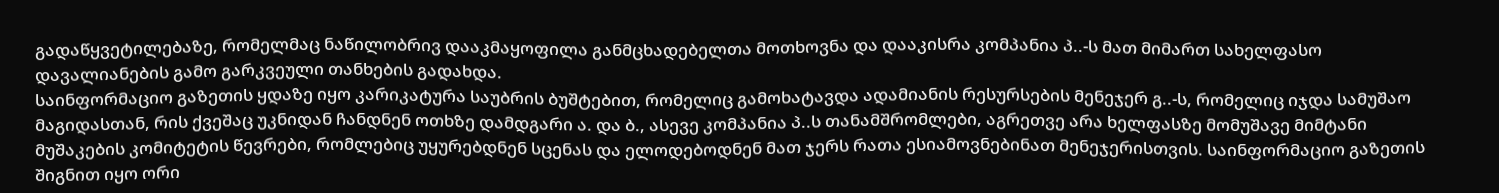გადაწყვეტილებაზე, რომელმაც ნაწილობრივ დააკმაყოფილა განმცხადებელთა მოთხოვნა და დააკისრა კომპანია პ..-ს მათ მიმართ სახელფასო დავალიანების გამო გარკვეული თანხების გადახდა.
საინფორმაციო გაზეთის ყდაზე იყო კარიკატურა საუბრის ბუშტებით, რომელიც გამოხატავდა ადამიანის რესურსების მენეჯერ გ..-ს, რომელიც იჯდა სამუშაო მაგიდასთან, რის ქვეშაც უკნიდან ჩანდნენ ოთხზე დამდგარი ა. და ბ., ასევე კომპანია პ..ს თანამშრომლები, აგრეთვე არა ხელფასზე მომუშავე მიმტანი მუშაკების კომიტეტის წევრები, რომლებიც უყურებდნენ სცენას და ელოდებოდნენ მათ ჯერს რათა ესიამოვნებინათ მენეჯერისთვის. საინფორმაციო გაზეთის შიგნით იყო ორი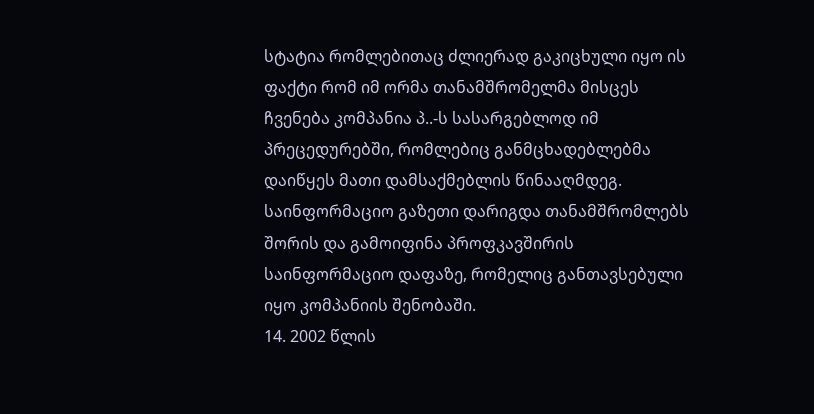სტატია რომლებითაც ძლიერად გაკიცხული იყო ის ფაქტი რომ იმ ორმა თანამშრომელმა მისცეს ჩვენება კომპანია პ..-ს სასარგებლოდ იმ პრეცედურებში, რომლებიც განმცხადებლებმა დაიწყეს მათი დამსაქმებლის წინააღმდეგ. საინფორმაციო გაზეთი დარიგდა თანამშრომლებს შორის და გამოიფინა პროფკავშირის საინფორმაციო დაფაზე, რომელიც განთავსებული იყო კომპანიის შენობაში.
14. 2002 წლის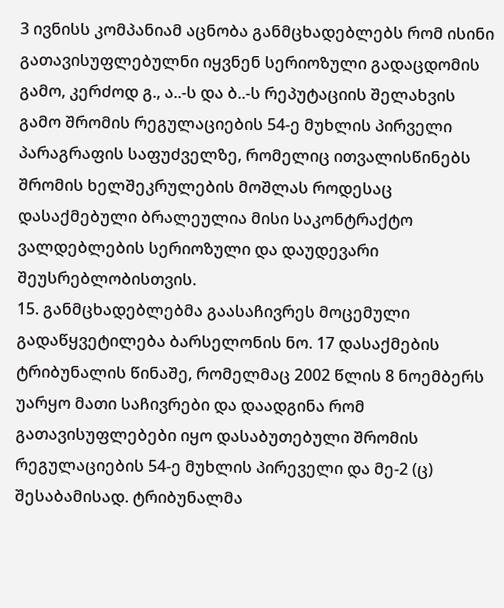3 ივნისს კომპანიამ აცნობა განმცხადებლებს რომ ისინი გათავისუფლებულნი იყვნენ სერიოზული გადაცდომის გამო, კერძოდ გ., ა..-ს და ბ..-ს რეპუტაციის შელახვის გამო შრომის რეგულაციების 54-ე მუხლის პირველი პარაგრაფის საფუძველზე, რომელიც ითვალისწინებს შრომის ხელშეკრულების მოშლას როდესაც დასაქმებული ბრალეულია მისი საკონტრაქტო ვალდებლების სერიოზული და დაუდევარი შეუსრებლობისთვის.
15. განმცხადებლებმა გაასაჩივრეს მოცემული გადაწყვეტილება ბარსელონის ნო. 17 დასაქმების ტრიბუნალის წინაშე, რომელმაც 2002 წლის 8 ნოემბერს უარყო მათი საჩივრები და დაადგინა რომ გათავისუფლებები იყო დასაბუთებული შრომის რეგულაციების 54-ე მუხლის პირეველი და მე-2 (ც) შესაბამისად. ტრიბუნალმა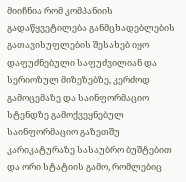მიიჩნია რომ კომპანიის გადაწყვეტილება განმცხადებლების გათავისუფლების შესახებ იყო დაფუძნებული საფუძვილიან და სერიოზულ მიზეზებზე, კერძოდ გამოცემაზე და საინფორმაციო სტენდზე გამოქვეყნებულ საინფორმაციო გაზეთშუ კარიკატურაზე სასაუბრო ბუშტებით და ორი სტატიის გამო, რომლებიც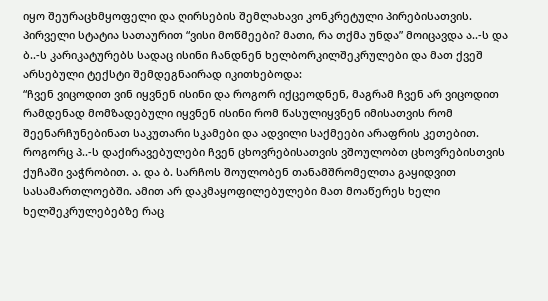იყო შეურაცხმყოფელი და ღირსების შემლახავი კონკრეტული პირებისათვის. პირველი სტატია სათაურით “ვისი მოწმეები? მათი, რა თქმა უნდა” მოიცავდა ა..-ს და ბ..-ს კარიკატურებს სადაც ისინი ჩანდნენ ხელბორკილშეკრულები და მათ ქვეშ არსებული ტექსტი შემდეგნაირად იკითხებოდა:
“ჩვენ ვიცოდით ვინ იყვნენ ისინი და როგორ იქცეოდნენ, მაგრამ ჩვენ არ ვიცოდით რამდენად მომზადებული იყვნენ ისინი რომ წასულიყვნენ იმისათვის რომ შეენარჩუნებინათ საკუთარი სკამები და ადვილი საქმეები არაფრის კეთებით.
როგორც პ..-ს დაქირავებულები ჩვენ ცხოვრებისათვის ვშოულობთ ცხოვრებისთვის ქუჩაში ვაჭრობით. ა. და ბ. სარჩოს შოულობენ თანამშრომელთა გაყიდვით სასამართლოებში. ამით არ დაკმაყოფილებულები მათ მოაწერეს ხელი ხელშეკრულებებზე რაც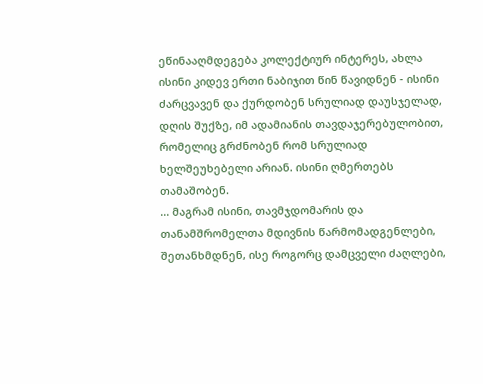ეწინააღმდეგება კოლექტიურ ინტერეს, ახლა ისინი კიდევ ერთი ნაბიჯით წინ წავიდნენ - ისინი ძარცვავენ და ქურდობენ სრულიად დაუსჯელად, დღის შუქზე, იმ ადამიანის თავდაჯერებულობით, რომელიც გრძნობენ რომ სრულიად ხელშეუხებელი არიან. ისინი ღმერთებს თამაშობენ.
... მაგრამ ისინი, თავმჯდომარის და თანამშრომელთა მდივნის წარმომადგენლები, შეთანხმდნენ, ისე როგორც დამცველი ძაღლები,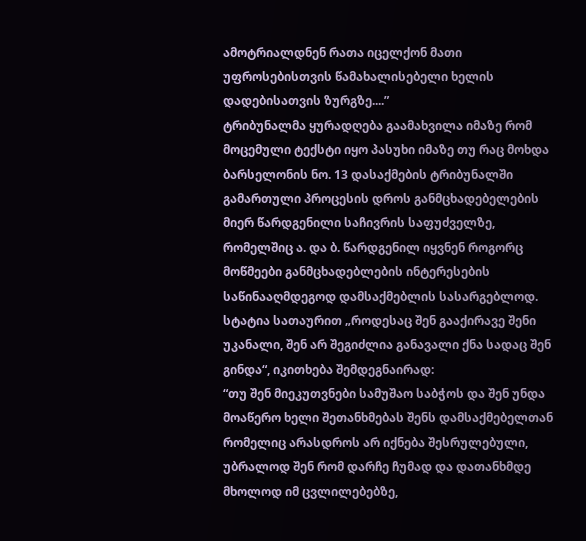ამოტრიალდნენ რათა იცელქონ მათი უფროსებისთვის წამახალისებელი ხელის დადებისათვის ზურგზე....”
ტრიბუნალმა ყურადღება გაამახვილა იმაზე რომ მოცემული ტექსტი იყო პასუხი იმაზე თუ რაც მოხდა ბარსელონის ნო. 13 დასაქმების ტრიბუნალში გამართული პროცესის დროს განმცხადებელების მიერ წარდგენილი საჩივრის საფუძველზე, რომელშიც ა. და ბ. წარდგენილ იყვნენ როგორც მოწმეები განმცხადებლების ინტერესების საწინააღმდეგოდ დამსაქმებლის სასარგებლოდ.
სტატია სათაურით „როდესაც შენ გააქირავე შენი უკანალი, შენ არ შეგიძლია განავალი ქნა სადაც შენ გინდა“, იკითხება შემდეგნაირად:
“თუ შენ მიეკუთვნები სამუშაო საბჭოს და შენ უნდა მოაწერო ხელი შეთანხმებას შენს დამსაქმებელთან რომელიც არასდროს არ იქნება შესრულებული, უბრალოდ შენ რომ დარჩე ჩუმად და დათანხმდე მხოლოდ იმ ცვლილებებზე,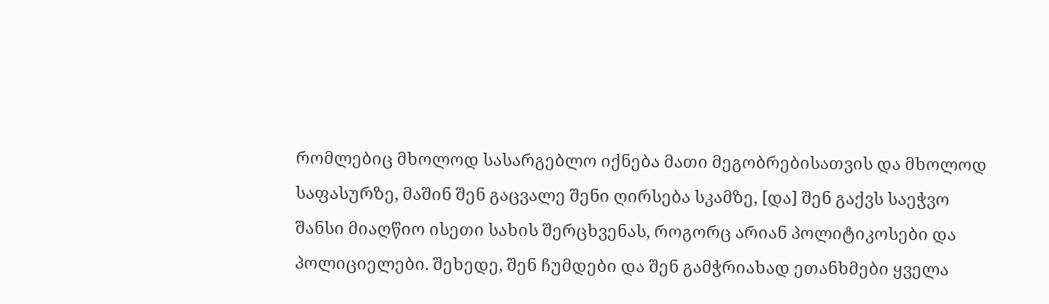რომლებიც მხოლოდ სასარგებლო იქნება მათი მეგობრებისათვის და მხოლოდ საფასურზე, მაშინ შენ გაცვალე შენი ღირსება სკამზე, [და] შენ გაქვს საეჭვო შანსი მიაღწიო ისეთი სახის შერცხვენას, როგორც არიან პოლიტიკოსები და პოლიციელები. შეხედე, შენ ჩუმდები და შენ გამჭრიახად ეთანხმები ყველა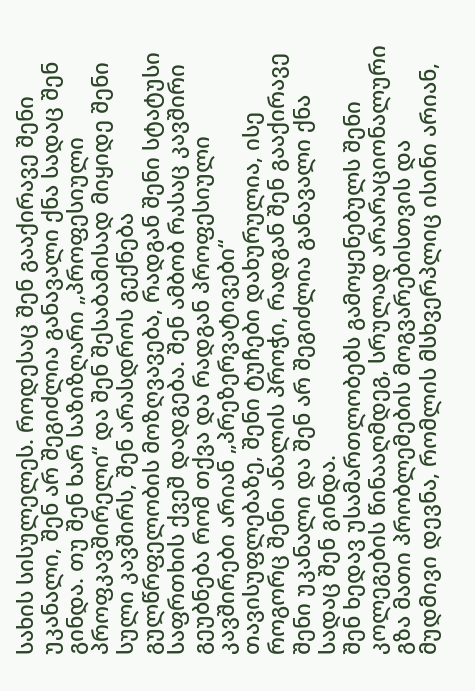სახის სისულელეს. როდესაც შენ გააქირავე შენი უკანალი, შენ არ შეგიძლია განავალი ქნა სადაც შენ გინდა. თუ შენ ხარ საზიზღარი „პროფესიული პროფკავშირელი“ და შენ შესაბამისად მიყიდე შენი სული კავშირს, შენ არასდროს გექნება გულწრფელობის მოზღვავება, რადგან შენი სტატუსი საფრთხის ქვეშ დადგება. შენ ამბობ რასაც კავშირი გეუბნება რომ თქვა და რადგან პროფესიული კავშირები არიან „პრეზერვატივები“ თავისუფლებაზე, შენი ტუჩები დახურულია, ისე როგორც შენი ანალის პროჭი, რადგან შენ გააქირავე შენი უკანალი და შენ არ შეგიძლია განავალი ქნა სადაც შენ გინდა.
შენ ხედავ უსამართლობებს გამოყენებულს შენი კოლეგების წინააღმდეგ, სრულად არარაციონალური გზა მათი პრობლემების მოგვარებისთვის და მუდმივი დევნა, რომლის მსხვერპლიც ისინი არიან,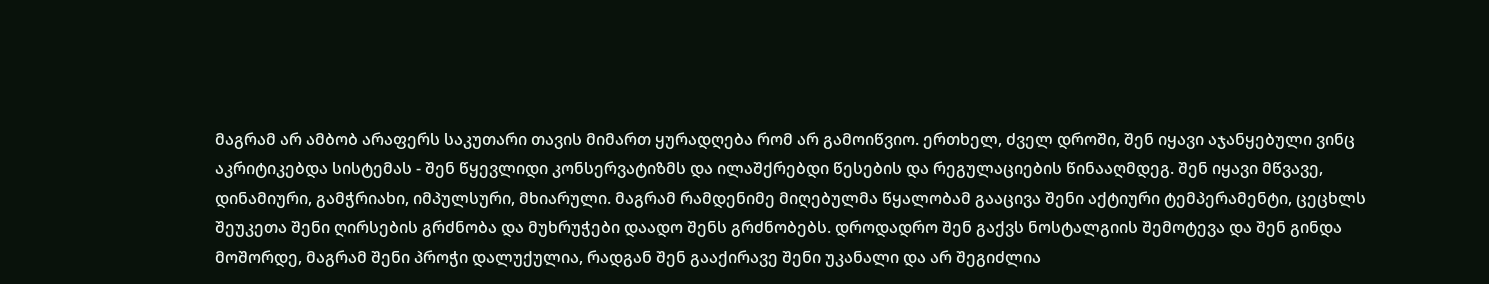მაგრამ არ ამბობ არაფერს საკუთარი თავის მიმართ ყურადღება რომ არ გამოიწვიო. ერთხელ, ძველ დროში, შენ იყავი აჯანყებული ვინც აკრიტიკებდა სისტემას - შენ წყევლიდი კონსერვატიზმს და ილაშქრებდი წესების და რეგულაციების წინააღმდეგ. შენ იყავი მწვავე, დინამიური, გამჭრიახი, იმპულსური, მხიარული. მაგრამ რამდენიმე მიღებულმა წყალობამ გააცივა შენი აქტიური ტემპერამენტი, ცეცხლს შეუკეთა შენი ღირსების გრძნობა და მუხრუჭები დაადო შენს გრძნობებს. დროდადრო შენ გაქვს ნოსტალგიის შემოტევა და შენ გინდა მოშორდე, მაგრამ შენი პროჭი დალუქულია, რადგან შენ გააქირავე შენი უკანალი და არ შეგიძლია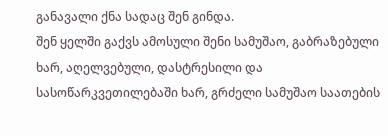განავალი ქნა სადაც შენ გინდა.
შენ ყელში გაქვს ამოსული შენი სამუშაო, გაბრაზებული ხარ, აღელვებული, დასტრესილი და სასოწარკვეთილებაში ხარ, გრძელი სამუშაო საათების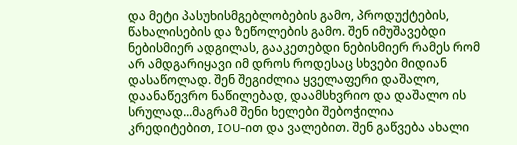და მეტი პასუხისმგებლობების გამო, პროდუქტების, წახალისების და ზეწოლების გამო. შენ იმუშავებდი ნებისმიერ ადგილას, გააკეთებდი ნებისმიერ რამეს რომ არ ამდგარიყავი იმ დროს როდესაც სხვები მიდიან დასაწოლად. შენ შეგიძლია ყველაფერი დაშალო, დაანაწევრო ნაწილებად, დაამსხვრიო და დაშალო ის სრულად...მაგრამ შენი ხელები შებოჭილია კრედიტებით, IOU-ით და ვალებით. შენ გაწვება ახალი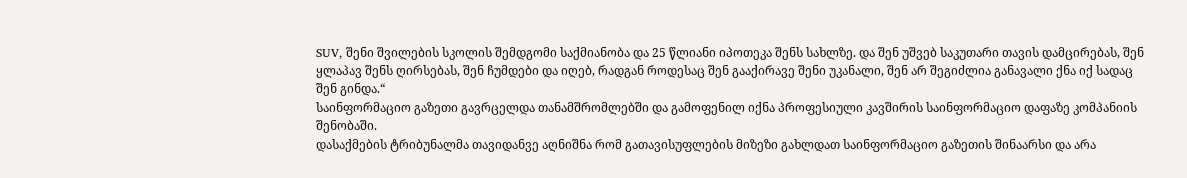SUV, შენი შვილების სკოლის შემდგომი საქმიანობა და 25 წლიანი იპოთეკა შენს სახლზე. და შენ უშვებ საკუთარი თავის დამცირებას, შენ ყლაპავ შენს ღირსებას, შენ ჩუმდები და იღებ, რადგან როდესაც შენ გააქირავე შენი უკანალი, შენ არ შეგიძლია განავალი ქნა იქ სადაც შენ გინდა.“
საინფორმაციო გაზეთი გავრცელდა თანამშრომლებში და გამოფენილ იქნა პროფესიული კავშირის საინფორმაციო დაფაზე კომპანიის შენობაში.
დასაქმების ტრიბუნალმა თავიდანვე აღნიშნა რომ გათავისუფლების მიზეზი გახლდათ საინფორმაციო გაზეთის შინაარსი და არა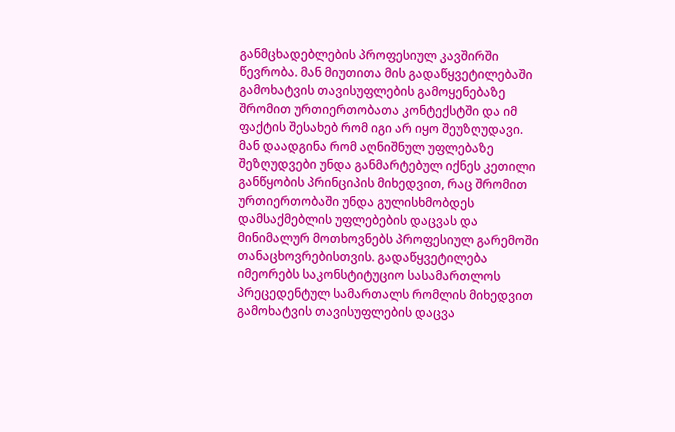განმცხადებლების პროფესიულ კავშირში წევრობა. მან მიუთითა მის გადაწყვეტილებაში გამოხატვის თავისუფლების გამოყენებაზე შრომით ურთიერთობათა კონტექსტში და იმ ფაქტის შესახებ რომ იგი არ იყო შეუზღუდავი. მან დაადგინა რომ აღნიშნულ უფლებაზე შეზღუდვები უნდა განმარტებულ იქნეს კეთილი განწყობის პრინციპის მიხედვით, რაც შრომით ურთიერთობაში უნდა გულისხმობდეს დამსაქმებლის უფლებების დაცვას და მინიმალურ მოთხოვნებს პროფესიულ გარემოში თანაცხოვრებისთვის. გადაწყვეტილება იმეორებს საკონსტიტუციო სასამართლოს პრეცედენტულ სამართალს რომლის მიხედვით გამოხატვის თავისუფლების დაცვა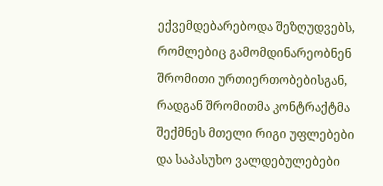ექვემდებარებოდა შეზღუდვებს, რომლებიც გამომდინარეობნენ შრომითი ურთიერთობებისგან, რადგან შრომითმა კონტრაქტმა შექმნეს მთელი რიგი უფლებები და საპასუხო ვალდებულებები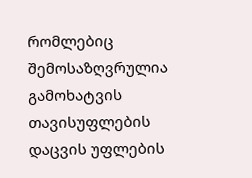რომლებიც შემოსაზღვრულია გამოხატვის თავისუფლების დაცვის უფლების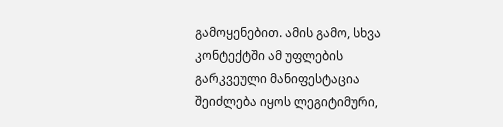გამოყენებით. ამის გამო, სხვა კონტექტში ამ უფლების გარკვეული მანიფესტაცია შეიძლება იყოს ლეგიტიმური,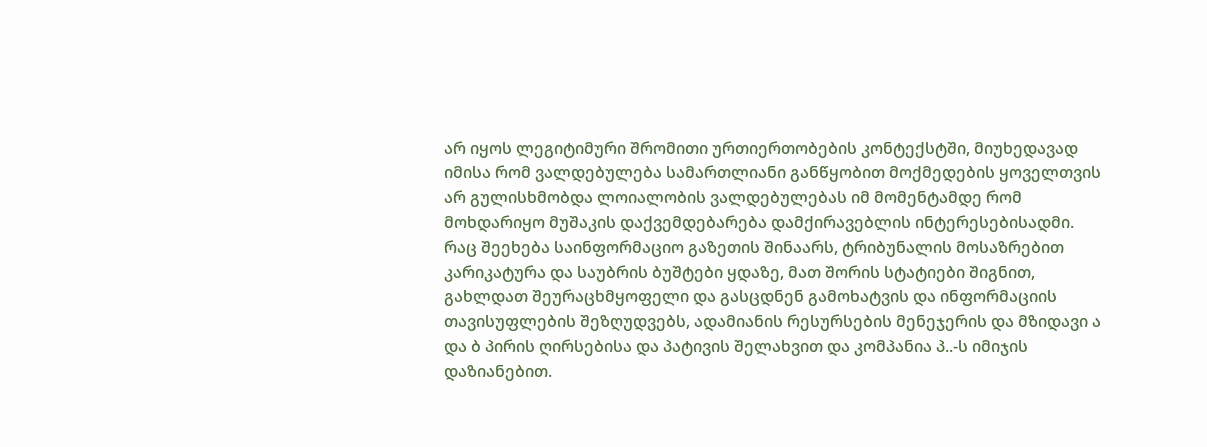არ იყოს ლეგიტიმური შრომითი ურთიერთობების კონტექსტში, მიუხედავად იმისა რომ ვალდებულება სამართლიანი განწყობით მოქმედების ყოველთვის არ გულისხმობდა ლოიალობის ვალდებულებას იმ მომენტამდე რომ მოხდარიყო მუშაკის დაქვემდებარება დამქირავებლის ინტერესებისადმი.
რაც შეეხება საინფორმაციო გაზეთის შინაარს, ტრიბუნალის მოსაზრებით კარიკატურა და საუბრის ბუშტები ყდაზე, მათ შორის სტატიები შიგნით, გახლდათ შეურაცხმყოფელი და გასცდნენ გამოხატვის და ინფორმაციის თავისუფლების შეზღუდვებს, ადამიანის რესურსების მენეჯერის და მზიდავი ა და ბ პირის ღირსებისა და პატივის შელახვით და კომპანია პ..-ს იმიჯის დაზიანებით.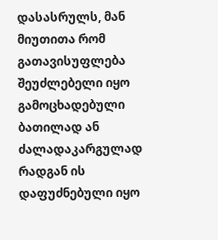დასასრულს, მან მიუთითა რომ გათავისუფლება შეუძლებელი იყო გამოცხადებული ბათილად ან ძალადაკარგულად რადგან ის დაფუძნებული იყო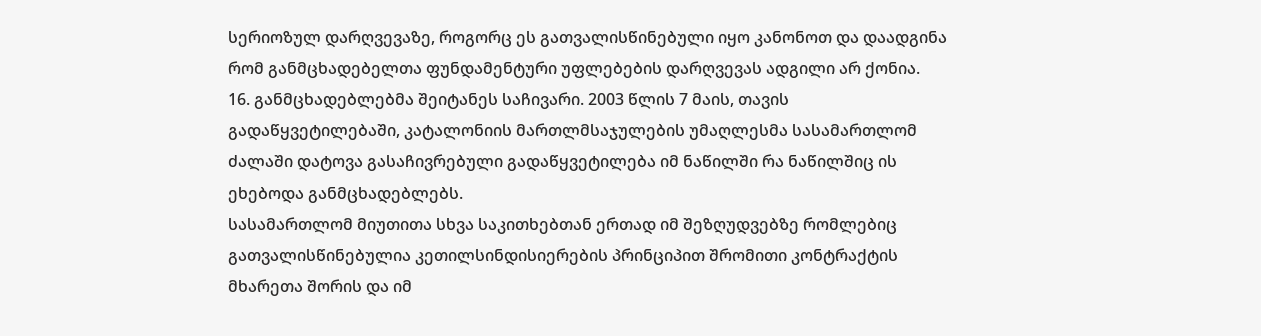სერიოზულ დარღვევაზე, როგორც ეს გათვალისწინებული იყო კანონოთ და დაადგინა რომ განმცხადებელთა ფუნდამენტური უფლებების დარღვევას ადგილი არ ქონია.
16. განმცხადებლებმა შეიტანეს საჩივარი. 2003 წლის 7 მაის, თავის გადაწყვეტილებაში, კატალონიის მართლმსაჯულების უმაღლესმა სასამართლომ ძალაში დატოვა გასაჩივრებული გადაწყვეტილება იმ ნაწილში რა ნაწილშიც ის ეხებოდა განმცხადებლებს.
სასამართლომ მიუთითა სხვა საკითხებთან ერთად იმ შეზღუდვებზე რომლებიც გათვალისწინებულია კეთილსინდისიერების პრინციპით შრომითი კონტრაქტის მხარეთა შორის და იმ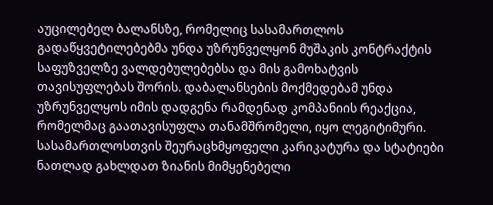აუცილებელ ბალანსზე, რომელიც სასამართლოს გადაწყვეტილებებმა უნდა უზრუნველყონ მუშაკის კონტრაქტის საფუზველზე ვალდებულებებსა და მის გამოხატვის თავისუფლებას შორის. დაბალანსების მოქმედებამ უნდა უზრუნველყოს იმის დადგენა რამდენად კომპანიის რეაქცია, რომელმაც გაათავისუფლა თანამშრომელი, იყო ლეგიტიმური. სასამართლოსთვის შეურაცხმყოფელი კარიკატურა და სტატიები ნათლად გახლდათ ზიანის მიმყენებელი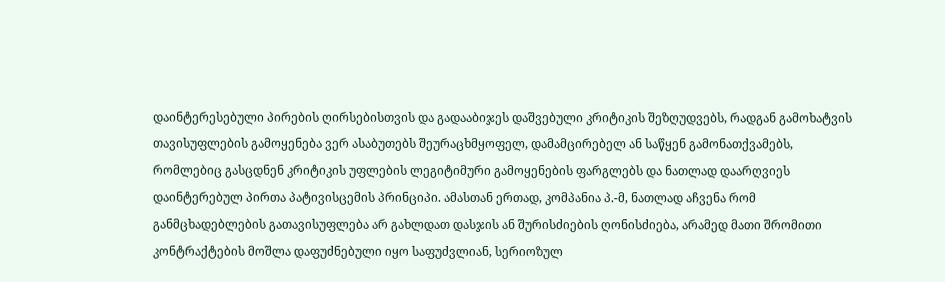დაინტერესებული პირების ღირსებისთვის და გადააბიჯეს დაშვებული კრიტიკის შეზღუდვებს, რადგან გამოხატვის თავისუფლების გამოყენება ვერ ასაბუთებს შეურაცხმყოფელ, დამამცირებელ ან საწყენ გამონათქვამებს, რომლებიც გასცდნენ კრიტიკის უფლების ლეგიტიმური გამოყენების ფარგლებს და ნათლად დაარღვიეს დაინტერებულ პირთა პატივისცემის პრინციპი. ამასთან ერთად, კომპანია პ.-მ, ნათლად აჩვენა რომ განმცხადებლების გათავისუფლება არ გახლდათ დასჯის ან შურისძიების ღონისძიება, არამედ მათი შრომითი კონტრაქტების მოშლა დაფუძნებული იყო საფუძვლიან, სერიოზულ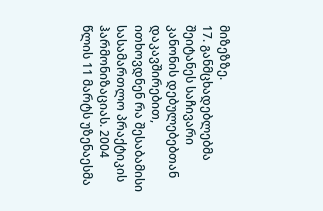მიზეზზე.
17. განმცხადებლებმა შეიტანეს საჩივარი კანონის დებულებებთან დაკავშირებით, ითხოვდნენ რა შესაბამისი სასამართლო პრაქტიკის ჰარმონიზაციას. 2004 წლის 11 მარტს უზენაესმა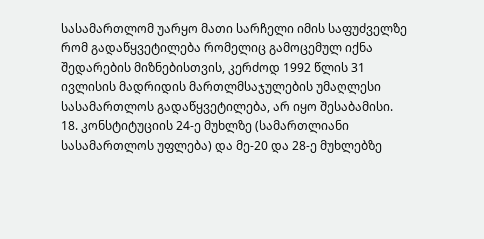სასამართლომ უარყო მათი სარჩელი იმის საფუძველზე რომ გადაწყვეტილება რომელიც გამოცემულ იქნა შედარების მიზნებისთვის, კერძოდ 1992 წლის 31 ივლისის მადრიდის მართლმსაჯულების უმაღლესი სასამართლოს გადაწყვეტილება, არ იყო შესაბამისი.
18. კონსტიტუციის 24-ე მუხლზე (სამართლიანი სასამართლოს უფლება) და მე-20 და 28-ე მუხლებზე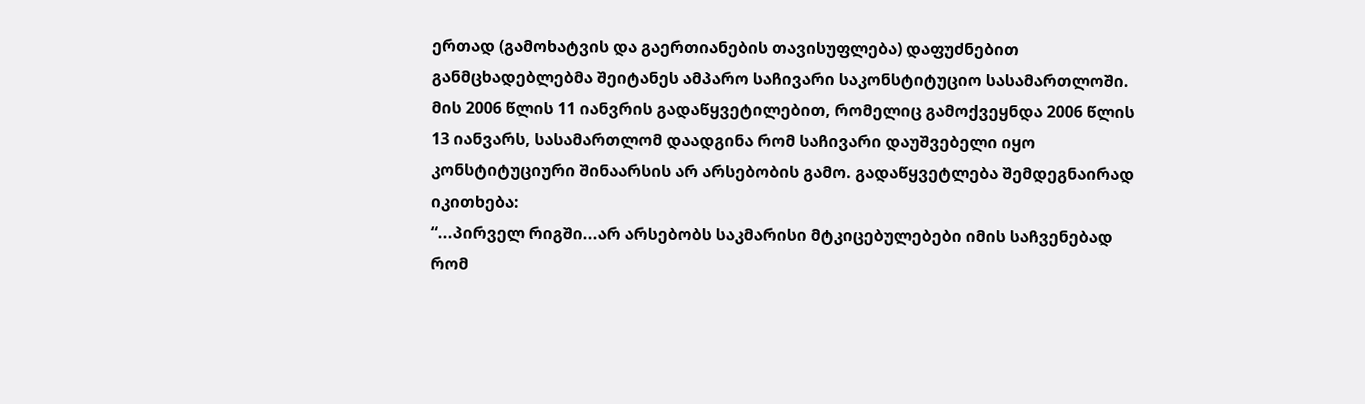ერთად (გამოხატვის და გაერთიანების თავისუფლება) დაფუძნებით განმცხადებლებმა შეიტანეს ამპარო საჩივარი საკონსტიტუციო სასამართლოში. მის 2006 წლის 11 იანვრის გადაწყვეტილებით, რომელიც გამოქვეყნდა 2006 წლის 13 იანვარს, სასამართლომ დაადგინა რომ საჩივარი დაუშვებელი იყო კონსტიტუციური შინაარსის არ არსებობის გამო. გადაწყვეტლება შემდეგნაირად იკითხება:
“...პირველ რიგში...არ არსებობს საკმარისი მტკიცებულებები იმის საჩვენებად რომ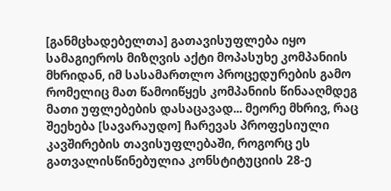[განმცხადებელთა] გათავისუფლება იყო სამაგიეროს მიზღვის აქტი მოპასუხე კომპანიის მხრიდან, იმ სასამართლო პროცედურების გამო რომელიც მათ წამოიწყეს კომპანიის წინააღმდეგ მათი უფლებების დასაცავად... მეორე მხრივ, რაც შეეხება [სავარაუდო] ჩარევას პროფესიული კავშირების თავისუფლებაში, როგორც ეს გათვალისწინებულია კონსტიტუციის 28-ე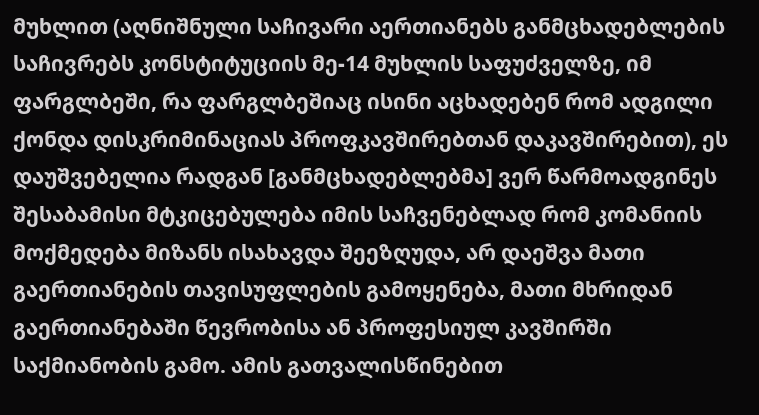მუხლით (აღნიშნული საჩივარი აერთიანებს განმცხადებლების საჩივრებს კონსტიტუციის მე-14 მუხლის საფუძველზე, იმ ფარგლბეში, რა ფარგლბეშიაც ისინი აცხადებენ რომ ადგილი ქონდა დისკრიმინაციას პროფკავშირებთან დაკავშირებით), ეს დაუშვებელია რადგან [განმცხადებლებმა] ვერ წარმოადგინეს შესაბამისი მტკიცებულება იმის საჩვენებლად რომ კომანიის მოქმედება მიზანს ისახავდა შეეზღუდა, არ დაეშვა მათი გაერთიანების თავისუფლების გამოყენება, მათი მხრიდან გაერთიანებაში წევრობისა ან პროფესიულ კავშირში საქმიანობის გამო. ამის გათვალისწინებით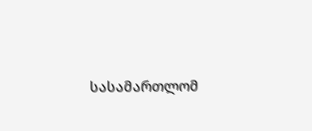სასამართლომ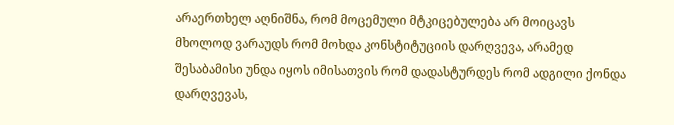არაერთხელ აღნიშნა, რომ მოცემული მტკიცებულება არ მოიცავს მხოლოდ ვარაუდს რომ მოხდა კონსტიტუციის დარღვევა, არამედ შესაბამისი უნდა იყოს იმისათვის რომ დადასტურდეს რომ ადგილი ქონდა დარღვევას,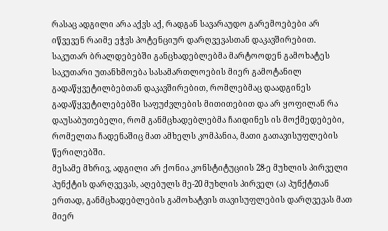რასაც ადგილი არა აქვს აქ, რადგან სავარაუდო გარემოებები არ იწვევენ რაიმე ეჭვს პოტენციურ დარღვევასთან დაკავშირებით. საკუთარ ბრალდებებში განცხადებლებმა მარტოოდენ გამოხატეს საკუთარი უთანხმოება სასამართლოების მიერ გამოტანილ გადაწყვეტილბებთან დაკავშირებით, რომლებმაც დაადგინეს გადაწყვეტილებებში საფუძვლების მითითებით და არ ყოფილან რა დაუსაბუთებელი, რომ განმცხადებლებმა ჩაიდინეს ის მოქმედებები, რომელთა ჩადენაშიც მათ ამხელს კომპანია, მათი გათავისუფლების წერილებში.
მესამე მხრივ, ადგილი არ ქონია კონსტიტუციის 28-ე მუხლის პირველი პუნქტის დარღვევას, აღებულს მე-20 მუხლის პირველ (ა) პუნქტთან ერთად, განმცხადებლების გამოხატვის თავისუფლების დარღვევას მათ მიერ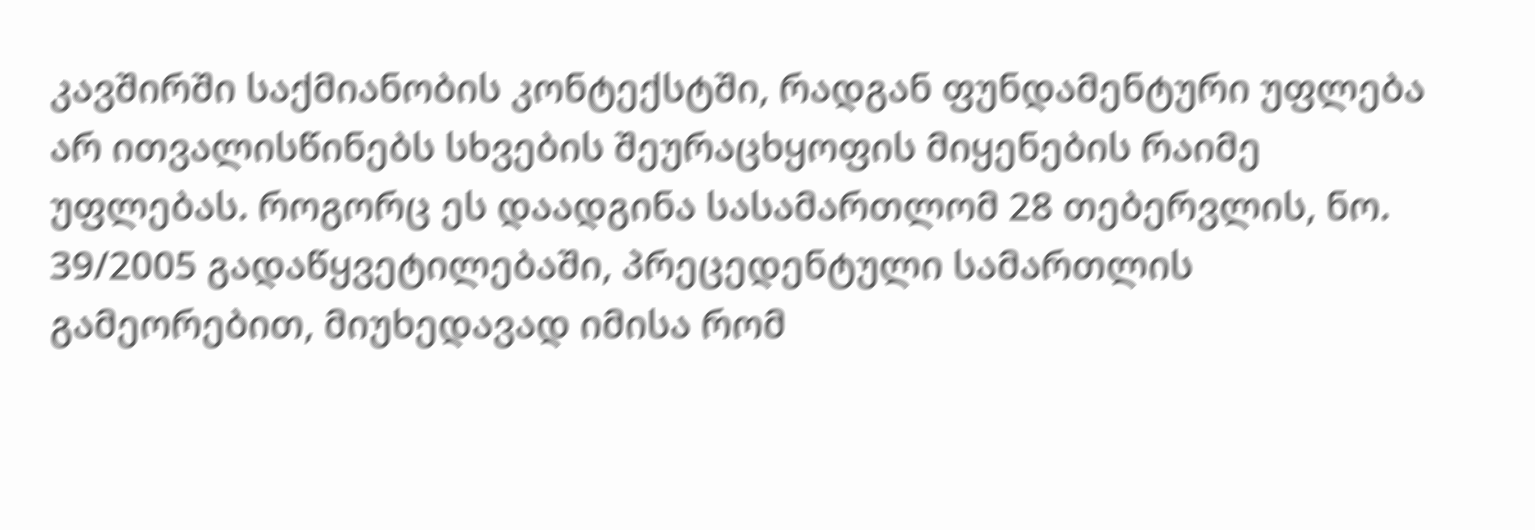კავშირში საქმიანობის კონტექსტში, რადგან ფუნდამენტური უფლება არ ითვალისწინებს სხვების შეურაცხყოფის მიყენების რაიმე უფლებას. როგორც ეს დაადგინა სასამართლომ 28 თებერვლის, ნო. 39/2005 გადაწყვეტილებაში, პრეცედენტული სამართლის გამეორებით, მიუხედავად იმისა რომ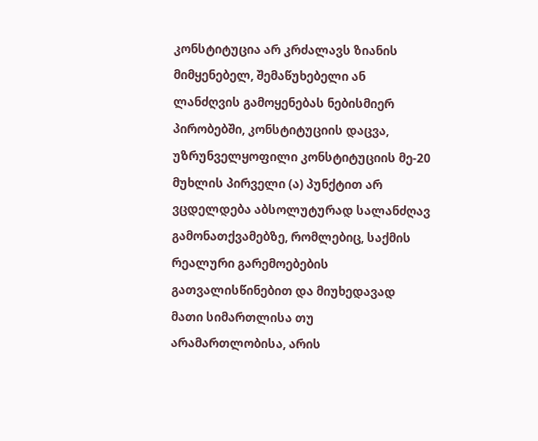კონსტიტუცია არ კრძალავს ზიანის მიმყენებელ, შემაწუხებელი ან ლანძღვის გამოყენებას ნებისმიერ პირობებში, კონსტიტუციის დაცვა, უზრუნველყოფილი კონსტიტუციის მე-20 მუხლის პირველი (ა) პუნქტით არ ვცდელდება აბსოლუტურად სალანძღავ გამონათქვამებზე, რომლებიც, საქმის რეალური გარემოებების გათვალისწინებით და მიუხედავად მათი სიმართლისა თუ არამართლობისა, არის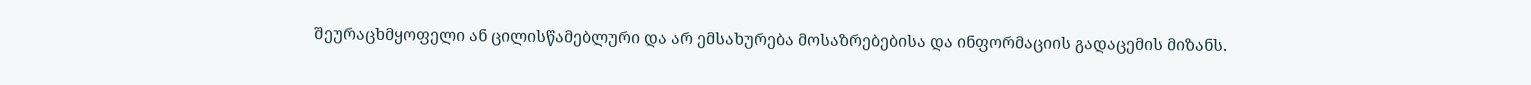შეურაცხმყოფელი ან ცილისწამებლური და არ ემსახურება მოსაზრებებისა და ინფორმაციის გადაცემის მიზანს.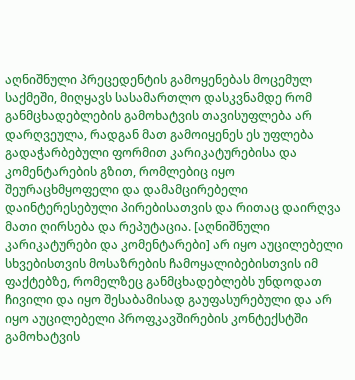აღნიშნული პრეცედენტის გამოყენებას მოცემულ საქმეში, მიღყავს სასამართლო დასკვნამდე რომ განმცხადებლების გამოხატვის თავისუფლება არ დარღვეულა, რადგან მათ გამოიყენეს ეს უფლება გადაჭარბებული ფორმით კარიკატურებისა და კომენტარების გზით, რომლებიც იყო შეურაცხმყოფელი და დამამცირებელი დაინტერესებული პირებისათვის და რითაც დაირღვა მათი ღირსება და რეპუტაცია. [აღნიშნული კარიკატურები და კომენტარები] არ იყო აუცილებელი სხვებისთვის მოსაზრების ჩამოყალიბებისთვის იმ ფაქტებზე, რომელზეც განმცხადებლებს უნდოდათ ჩივილი და იყო შესაბამისად გაუფასურებული და არ იყო აუცილებელი პროფკავშირების კონტექსტში გამოხატვის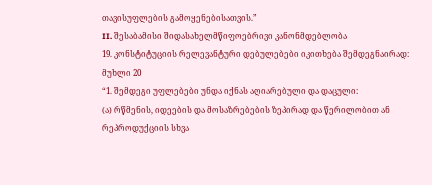თავისუფლების გამოყენებისათვის.”
II. შესაბამისი შიდასახელმწიფოებრივი კანონმდებლობა
19. კონსტიტუციის რელევანტური დებულებები იკითხება შემდეგნაირად:
მუხლი 20
“1. შემდეგი უფლებები უნდა იქნას აღიარებული და დაცული:
(ა) რწმენის, იდეების და მოსაზრებების ზეპირად და წერილობით ან რეპროდუქციის სხვა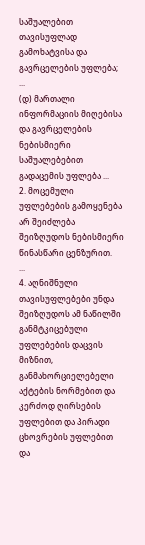საშუალებით თავისუფლად გამოხატვისა და გავრცელების უფლება;
...
(დ) მართალი ინფორმაციის მიღებისა და გავრცელების ნებისმიერი საშუალებებით გადაცემის უფლება ...
2. მოცემული უფლებების გამოყენება არ შეიძლება შეიზღუდოს ნებისმიერი წინასწარი ცენზურით.
...
4. აღნიშნული თავისუფლებები უნდა შეიზღუდოს ამ ნაწილში განმტკიცებული უფლებების დაცვის მიზნით, განმახორციელებელი აქტების ნორმებით და კერძოდ ღირსების უფლებით და პირადი ცხოვრების უფლებით და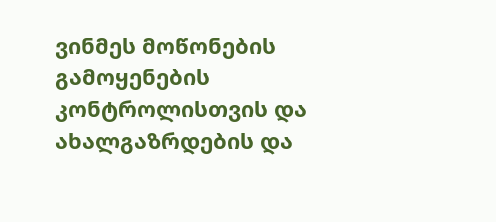ვინმეს მოწონების გამოყენების კონტროლისთვის და ახალგაზრდების და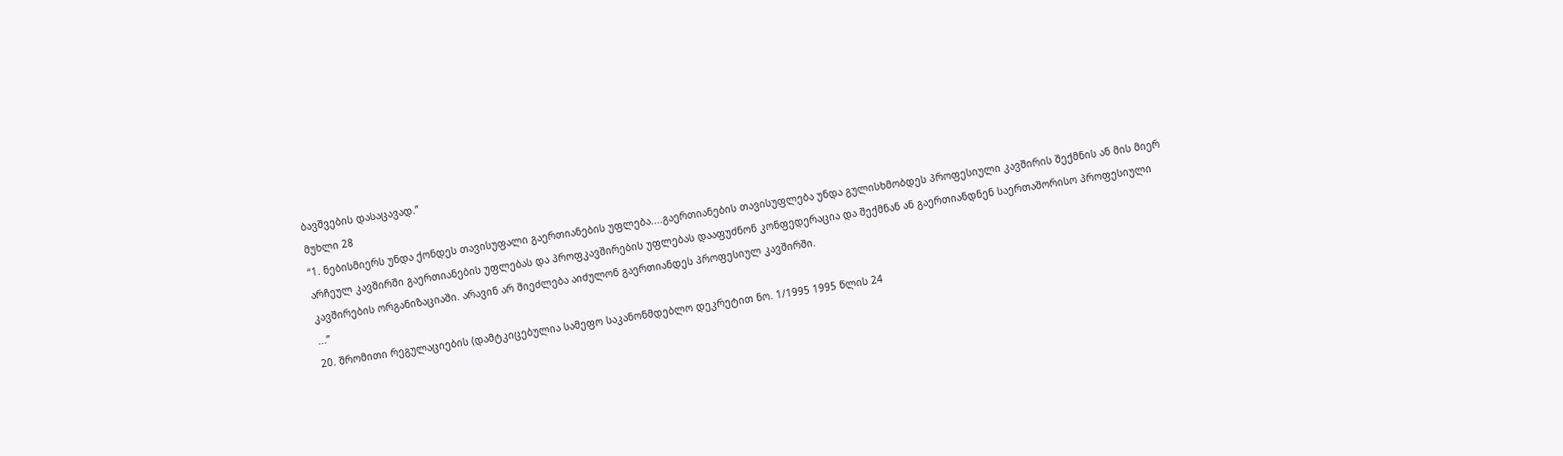ბავშვების დასაცავად.”
მუხლი 28
“1. ნებისმიერს უნდა ქონდეს თავისუფალი გაერთიანების უფლება....გაერთიანების თავისუფლება უნდა გულისხმობდეს პროფესიული კავშირის შექმნის ან მის მიერ არჩეულ კავშირში გაერთიანების უფლებას და პროფკავშირების უფლებას დააფუძნონ კონფედერაცია და შექმნან ან გაერთიანდნენ საერთაშორისო პროფესიული კავშირების ორგანიზაციაში. არავინ არ შიეძლება აიძულონ გაერთიანდეს პროფესიულ კავშირში.
...”
20. შრომითი რეგულაციების (დამტკიცებულია სამეფო საკანონმდებლო დეკრეტით ნო. 1/1995 1995 წლის 24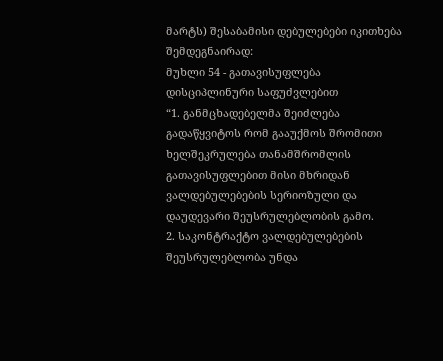მარტს) შესაბამისი დებულებები იკითხება შემდეგნაირად:
მუხლი 54 - გათავისუფლება დისციპლინური საფუძვლებით
“1. განმცხადებელმა შეიძლება გადაწყვიტოს რომ გააუქმოს შრომითი ხელშეკრულება თანამშრომლის გათავისუფლებით მისი მხრიდან ვალდებულებების სერიოზული და დაუდევარი შეუსრულებლობის გამო.
2. საკონტრაქტო ვალდებულებების შეუსრულებლობა უნდა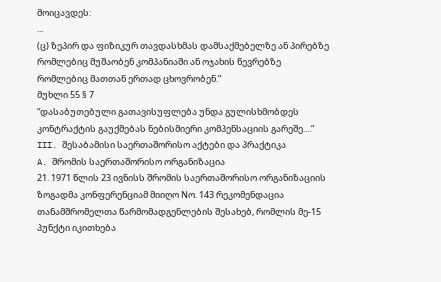მოიცავდეს:
...
(ც) ზეპირ და ფიზიკურ თავდასხმას დამსაქმებელზე ან პირებზე რომლებიც მუშაობენ კომპანიაში ან ოჯახის წევრებზე რომლებიც მათთან ერთად ცხოვრობენ.”
მუხლი 55 § 7
“დასაბუთებული გათავისუფლება უნდა გულისხმობდეს კონტრაქტის გაუქმებას ნებისმიერი კომპენსაციის გარეშე....”
III. შესაბამისი საერთაშორისო აქტები და პრაქტიკა
A. შრომის საერთაშორისო ორგანიზაცია
21. 1971 წლის 23 ივნისს შრომის საერთაშორისო ორგანიზაციის ზოგადმა კონფერენციამ მიიღო Nო. 143 რეკომენდაცია თანამშრომელთა წარმომადგენლების შესახებ, რომლის მე-15 პუნქტი იკითხება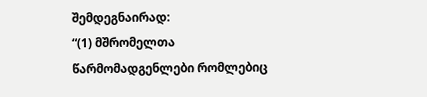შემდეგნაირად:
“(1) მშრომელთა წარმომადგენლები რომლებიც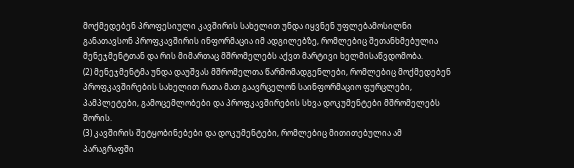მოქმედებენ პროფესიული კავშირის სახელით უნდა იყვნენ უფლებამოსილნი განათავსონ პროფკავშირის ინფორმაცია იმ ადგილებზე, რომლებიც შეთანხმებულია მენეჯმენტთან და რის მიმართაც მშრომელებს აქვთ მარტივი ხელმისაწვდომობა.
(2) მენეჯმენტმა უნდა დაუშვას მშრომელთა წარმომადგენლები, რომლებიც მოქმედებენ პროფკავშირების სახელით რათა მათ გაავრცელონ საინფორმაციო ფურცლები, პამპლეტები, გამოცემლობები და პროფკავშირების სხვა დოკუმენტები მშრომელებს შორის.
(3) კავშირის შეტყობინებები და დოკუმენტები, რომლებიც მითითებულია ამ პარაგრაფში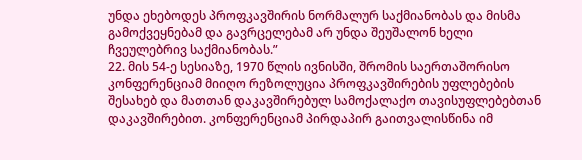უნდა ეხებოდეს პროფკავშირის ნორმალურ საქმიანობას და მისმა გამოქვეყნებამ და გავრცელებამ არ უნდა შეუშალონ ხელი ჩვეულებრივ საქმიანობას.”
22. მის 54-ე სესიაზე, 1970 წლის ივნისში, შრომის საერთაშორისო კონფერენციამ მიიღო რეზოლუცია პროფკავშირების უფლებების შესახებ და მათთან დაკავშირებულ სამოქალაქო თავისუფლებებთან დაკავშირებით. კონფერენციამ პირდაპირ გაითვალისწინა იმ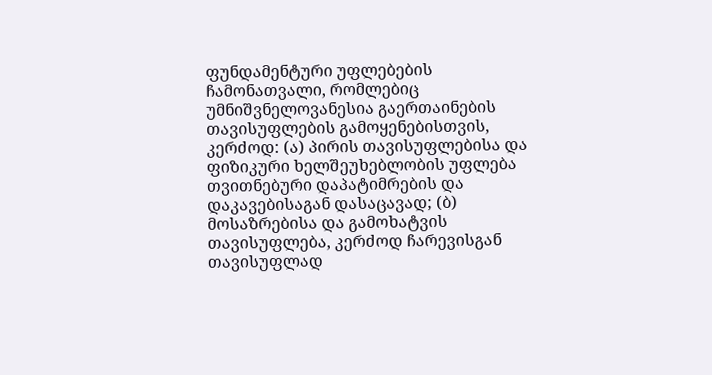ფუნდამენტური უფლებების ჩამონათვალი, რომლებიც უმნიშვნელოვანესია გაერთაინების თავისუფლების გამოყენებისთვის, კერძოდ: (ა) პირის თავისუფლებისა და ფიზიკური ხელშეუხებლობის უფლება თვითნებური დაპატიმრების და დაკავებისაგან დასაცავად; (ბ) მოსაზრებისა და გამოხატვის თავისუფლება, კერძოდ ჩარევისგან თავისუფლად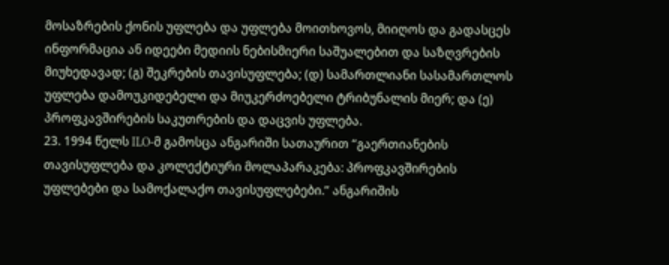მოსაზრების ქონის უფლება და უფლება მოითხოვოს, მიიღოს და გადასცეს ინფორმაცია ან იდეები მედიის ნებისმიერი საშუალებით და საზღვრების მიუხედავად; (გ) შეკრების თავისუფლება; (დ) სამართლიანი სასამართლოს უფლება დამოუკიდებელი და მიუკერძოებელი ტრიბუნალის მიერ; და (ე) პროფკავშირების საკუთრების და დაცვის უფლება.
23. 1994 წელს ILO-მ გამოსცა ანგარიში სათაურით “გაერთიანების თავისუფლება და კოლექტიური მოლაპარაკება: პროფკავშირების უფლებები და სამოქალაქო თავისუფლებები.” ანგარიშის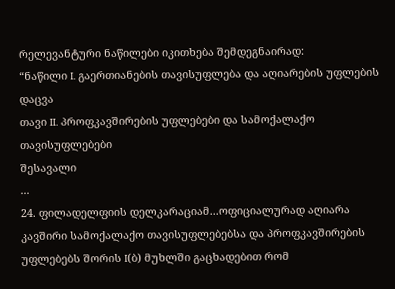რელევანტური ნაწილები იკითხება შემდეგნაირად:
“ნაწილი I. გაერთიანების თავისუფლება და აღიარების უფლების დაცვა
თავი II. პროფკავშირების უფლებები და სამოქალაქო თავისუფლებები
შესავალი
...
24. ფილადელფიის დელკარაციამ...ოფიციალურად აღიარა კავშირი სამოქალაქო თავისუფლებებსა და პროფკავშირების უფლებებს შორის I(ბ) მუხლში გაცხადებით რომ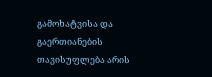გამოხატვისა და გაერთიანების თავისუფლება არის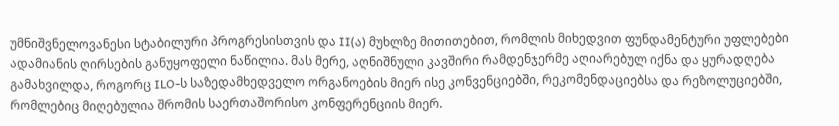უმნიშვნელოვანესი სტაბილური პროგრესისთვის და II(ა) მუხლზე მითითებით, რომლის მიხედვით ფუნდამენტური უფლებები ადამიანის ღირსების განუყოფელი ნაწილია. მას მერე, აღნიშნული კავშირი რამდენჯერმე აღიარებულ იქნა და ყურადღება გამახვილდა, როგორც ILO-ს საზედამხედველო ორგანოების მიერ ისე კონვენციებში, რეკომენდაციებსა და რეზოლუციებში, რომლებიც მიღებულია შრომის საერთაშორისო კონფერენციის მიერ.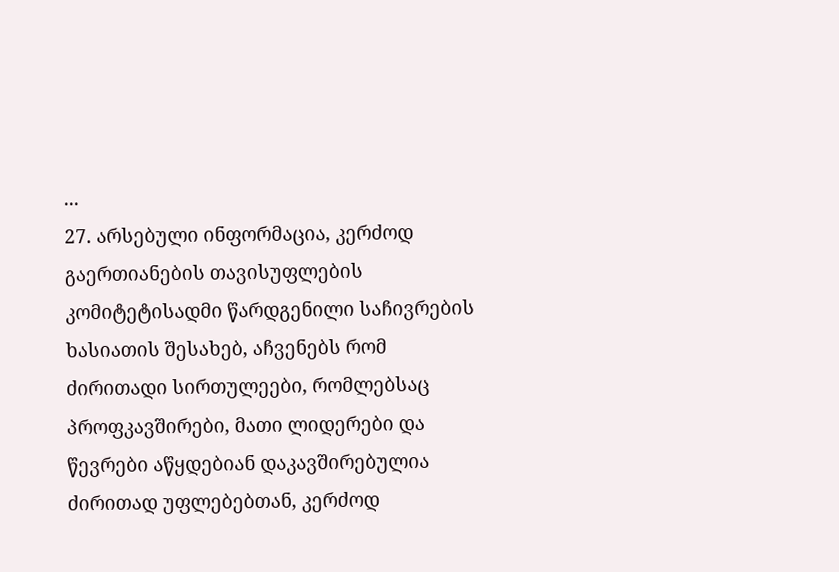...
27. არსებული ინფორმაცია, კერძოდ გაერთიანების თავისუფლების კომიტეტისადმი წარდგენილი საჩივრების ხასიათის შესახებ, აჩვენებს რომ ძირითადი სირთულეები, რომლებსაც პროფკავშირები, მათი ლიდერები და წევრები აწყდებიან დაკავშირებულია ძირითად უფლებებთან, კერძოდ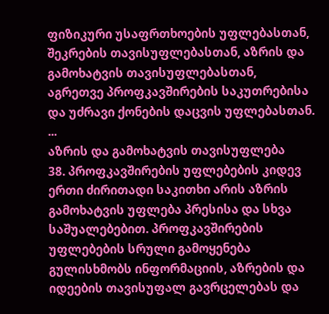ფიზიკური უსაფრთხოების უფლებასთან, შეკრების თავისუფლებასთან, აზრის და გამოხატვის თავისუფლებასთან, აგრეთვე პროფკავშირების საკუთრებისა და უძრავი ქონების დაცვის უფლებასთან.
...
აზრის და გამოხატვის თავისუფლება
38. პროფკავშირების უფლებების კიდევ ერთი ძირითადი საკითხი არის აზრის გამოხატვის უფლება პრესისა და სხვა საშუალებებით. პროფკავშირების უფლებების სრული გამოყენება გულისხმობს ინფორმაციის, აზრების და იდეების თავისუფალ გავრცელებას და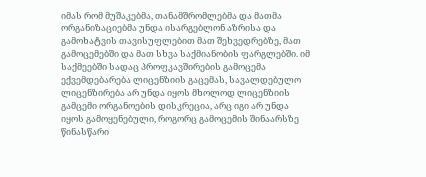იმას რომ მუშაკებმა, თანამშრომლებმა და მათმა ორგანიზაციებმა უნდა ისარგებლონ აზრისა და გამოხატვის თავისუფლებით მათ შეხვედრებზე, მათ გამოცემებში და მათ სხვა საქმიანობის ფარგლებში. იმ საქმეებში სადაც პროფკავშირების გამოცემა ექვემდებარება ლიცენზიის გაცემას, სავალდებულო ლიცენზირება არ უნდა იყოს მხოლოდ ლიცენზიის გამცემი ორგანოების დისკრეცია, არც იგი არ უნდა იყოს გამოყენებული, როგორც გამოცემის შინაარსზე წინასწარი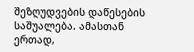შეზღუდვების დაწესების საშუალება. ამასთან ერთად,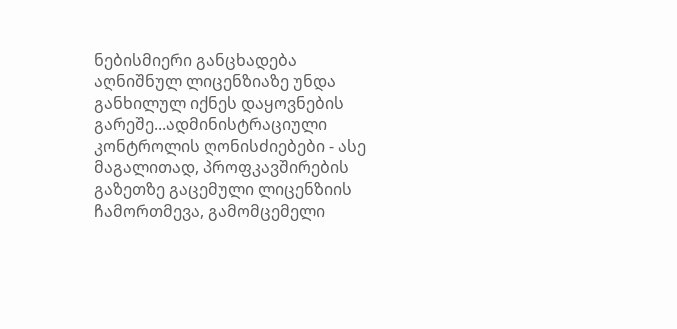ნებისმიერი განცხადება აღნიშნულ ლიცენზიაზე უნდა განხილულ იქნეს დაყოვნების გარეშე...ადმინისტრაციული კონტროლის ღონისძიებები - ასე მაგალითად, პროფკავშირების გაზეთზე გაცემული ლიცენზიის ჩამორთმევა, გამომცემელი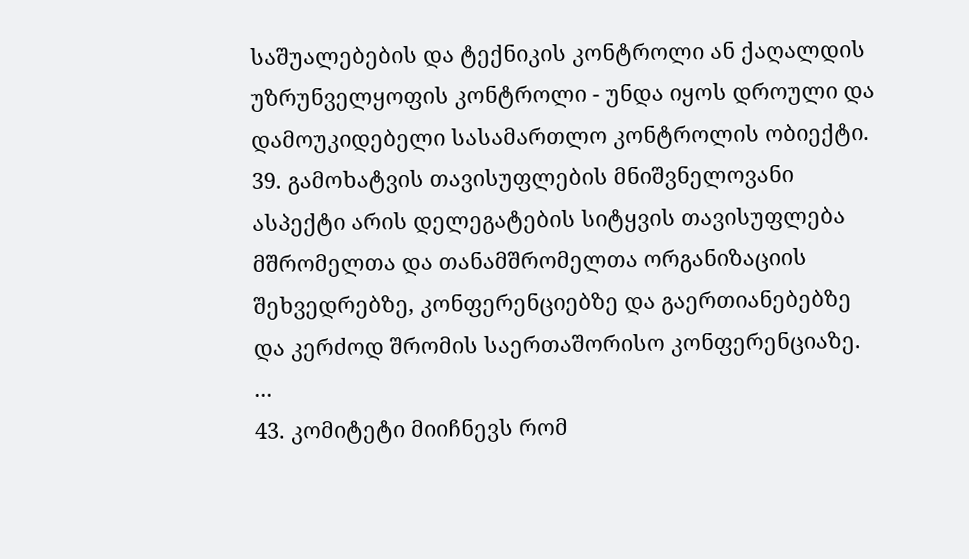საშუალებების და ტექნიკის კონტროლი ან ქაღალდის უზრუნველყოფის კონტროლი - უნდა იყოს დროული და დამოუკიდებელი სასამართლო კონტროლის ობიექტი.
39. გამოხატვის თავისუფლების მნიშვნელოვანი ასპექტი არის დელეგატების სიტყვის თავისუფლება მშრომელთა და თანამშრომელთა ორგანიზაციის შეხვედრებზე, კონფერენციებზე და გაერთიანებებზე და კერძოდ შრომის საერთაშორისო კონფერენციაზე.
...
43. კომიტეტი მიიჩნევს რომ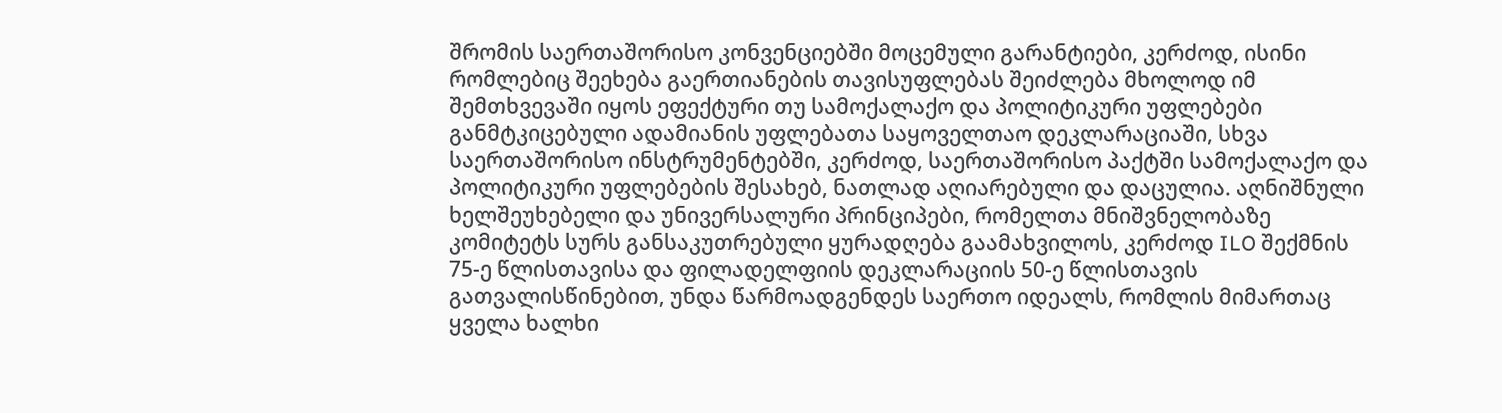შრომის საერთაშორისო კონვენციებში მოცემული გარანტიები, კერძოდ, ისინი რომლებიც შეეხება გაერთიანების თავისუფლებას შეიძლება მხოლოდ იმ შემთხვევაში იყოს ეფექტური თუ სამოქალაქო და პოლიტიკური უფლებები განმტკიცებული ადამიანის უფლებათა საყოველთაო დეკლარაციაში, სხვა საერთაშორისო ინსტრუმენტებში, კერძოდ, საერთაშორისო პაქტში სამოქალაქო და პოლიტიკური უფლებების შესახებ, ნათლად აღიარებული და დაცულია. აღნიშნული ხელშეუხებელი და უნივერსალური პრინციპები, რომელთა მნიშვნელობაზე კომიტეტს სურს განსაკუთრებული ყურადღება გაამახვილოს, კერძოდ ILO შექმნის 75-ე წლისთავისა და ფილადელფიის დეკლარაციის 50-ე წლისთავის გათვალისწინებით, უნდა წარმოადგენდეს საერთო იდეალს, რომლის მიმართაც ყველა ხალხი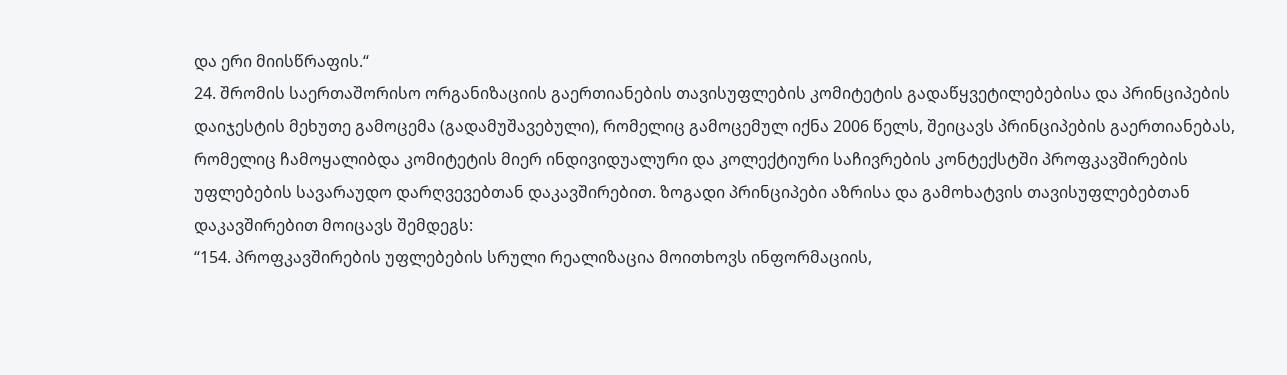და ერი მიისწრაფის.“
24. შრომის საერთაშორისო ორგანიზაციის გაერთიანების თავისუფლების კომიტეტის გადაწყვეტილებებისა და პრინციპების დაიჯესტის მეხუთე გამოცემა (გადამუშავებული), რომელიც გამოცემულ იქნა 2006 წელს, შეიცავს პრინციპების გაერთიანებას, რომელიც ჩამოყალიბდა კომიტეტის მიერ ინდივიდუალური და კოლექტიური საჩივრების კონტექსტში პროფკავშირების უფლებების სავარაუდო დარღვევებთან დაკავშირებით. ზოგადი პრინციპები აზრისა და გამოხატვის თავისუფლებებთან დაკავშირებით მოიცავს შემდეგს:
“154. პროფკავშირების უფლებების სრული რეალიზაცია მოითხოვს ინფორმაციის,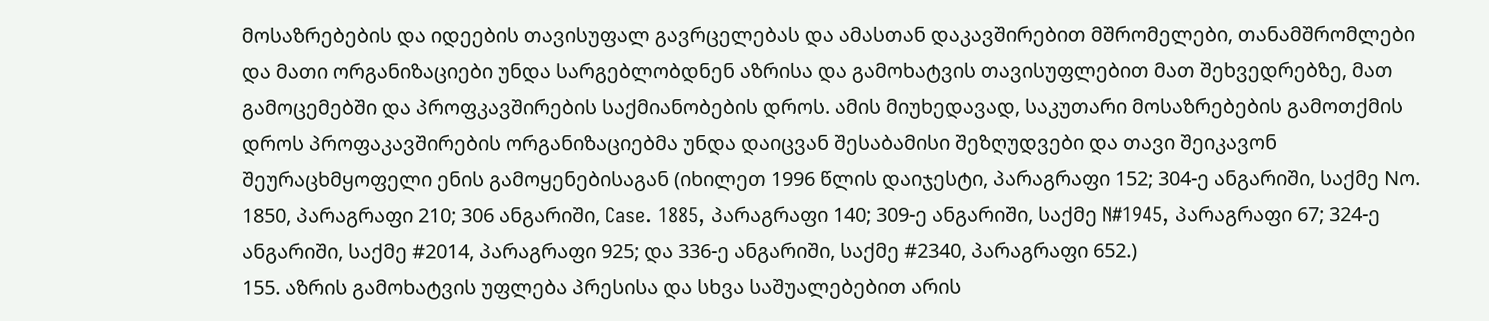მოსაზრებების და იდეების თავისუფალ გავრცელებას და ამასთან დაკავშირებით მშრომელები, თანამშრომლები და მათი ორგანიზაციები უნდა სარგებლობდნენ აზრისა და გამოხატვის თავისუფლებით მათ შეხვედრებზე, მათ გამოცემებში და პროფკავშირების საქმიანობების დროს. ამის მიუხედავად, საკუთარი მოსაზრებების გამოთქმის დროს პროფაკავშირების ორგანიზაციებმა უნდა დაიცვან შესაბამისი შეზღუდვები და თავი შეიკავონ შეურაცხმყოფელი ენის გამოყენებისაგან (იხილეთ 1996 წლის დაიჯესტი, პარაგრაფი 152; 304-ე ანგარიში, საქმე Nო. 1850, პარაგრაფი 210; 306 ანგარიში, Case. 1885, პარაგრაფი 140; 309-ე ანგარიში, საქმე N#1945, პარაგრაფი 67; 324-ე ანგარიში, საქმე #2014, პარაგრაფი 925; და 336-ე ანგარიში, საქმე #2340, პარაგრაფი 652.)
155. აზრის გამოხატვის უფლება პრესისა და სხვა საშუალებებით არის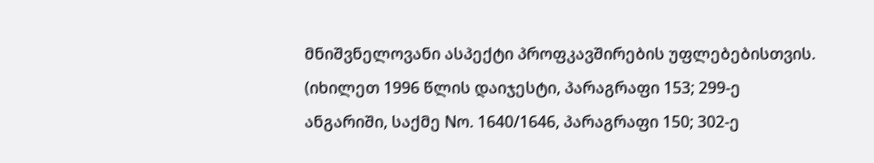მნიშვნელოვანი ასპექტი პროფკავშირების უფლებებისთვის. (იხილეთ 1996 წლის დაიჯესტი, პარაგრაფი 153; 299-ე ანგარიში, საქმე Nო. 1640/1646, პარაგრაფი 150; 302-ე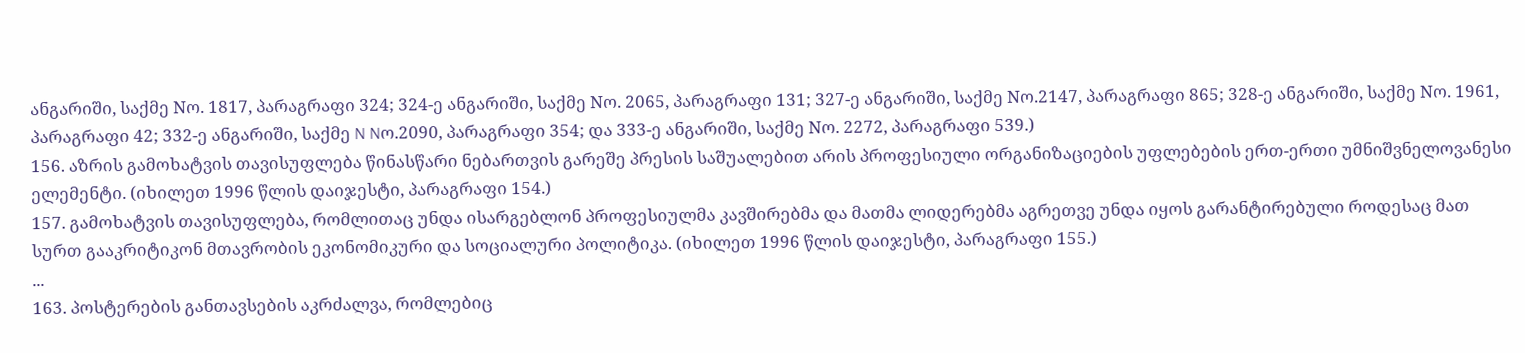ანგარიში, საქმე Nო. 1817, პარაგრაფი 324; 324-ე ანგარიში, საქმე Nო. 2065, პარაგრაფი 131; 327-ე ანგარიში, საქმე Nო.2147, პარაგრაფი 865; 328-ე ანგარიში, საქმე Nო. 1961, პარაგრაფი 42; 332-ე ანგარიში, საქმე N Nო.2090, პარაგრაფი 354; და 333-ე ანგარიში, საქმე Nო. 2272, პარაგრაფი 539.)
156. აზრის გამოხატვის თავისუფლება წინასწარი ნებართვის გარეშე პრესის საშუალებით არის პროფესიული ორგანიზაციების უფლებების ერთ-ერთი უმნიშვნელოვანესი ელემენტი. (იხილეთ 1996 წლის დაიჯესტი, პარაგრაფი 154.)
157. გამოხატვის თავისუფლება, რომლითაც უნდა ისარგებლონ პროფესიულმა კავშირებმა და მათმა ლიდერებმა აგრეთვე უნდა იყოს გარანტირებული როდესაც მათ სურთ გააკრიტიკონ მთავრობის ეკონომიკური და სოციალური პოლიტიკა. (იხილეთ 1996 წლის დაიჯესტი, პარაგრაფი 155.)
...
163. პოსტერების განთავსების აკრძალვა, რომლებიც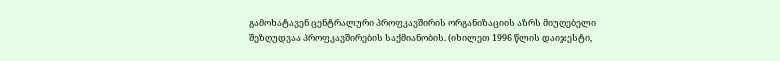გამოხატავენ ცენტრალური პროფკავშირის ორგანიზაციის აზრს მიუღებელი შეზღუდვაა პროფკავშირების საქმიანობის. (იხილეთ 1996 წლის დაიჯესტი,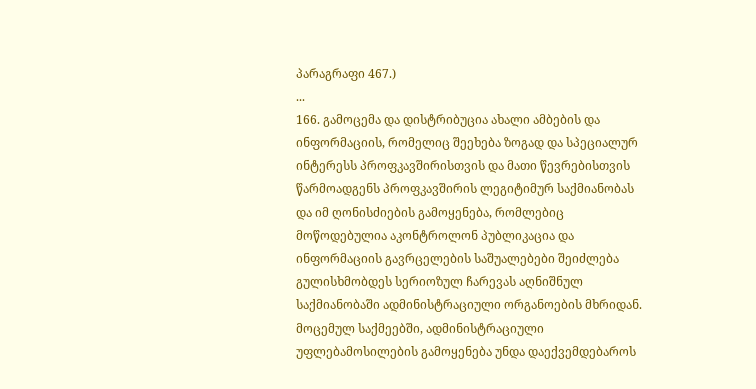პარაგრაფი 467.)
...
166. გამოცემა და დისტრიბუცია ახალი ამბების და ინფორმაციის, რომელიც შეეხება ზოგად და სპეციალურ ინტერესს პროფკავშირისთვის და მათი წევრებისთვის წარმოადგენს პროფკავშირის ლეგიტიმურ საქმიანობას და იმ ღონისძიების გამოყენება, რომლებიც მოწოდებულია აკონტროლონ პუბლიკაცია და ინფორმაციის გავრცელების საშუალებები შეიძლება გულისხმობდეს სერიოზულ ჩარევას აღნიშნულ საქმიანობაში ადმინისტრაციული ორგანოების მხრიდან. მოცემულ საქმეებში, ადმინისტრაციული უფლებამოსილების გამოყენება უნდა დაექვემდებაროს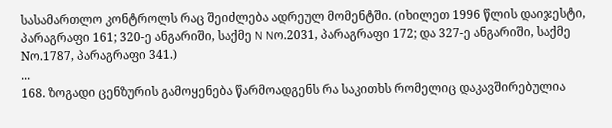სასამართლო კონტროლს რაც შეიძლება ადრეულ მომენტში. (იხილეთ 1996 წლის დაიჯესტი, პარაგრაფი 161; 320-ე ანგარიში, საქმე N Nო.2031, პარაგრაფი 172; და 327-ე ანგარიში, საქმე Nო.1787, პარაგრაფი 341.)
...
168. ზოგადი ცენზურის გამოყენება წარმოადგენს რა საკითხს რომელიც დაკავშირებულია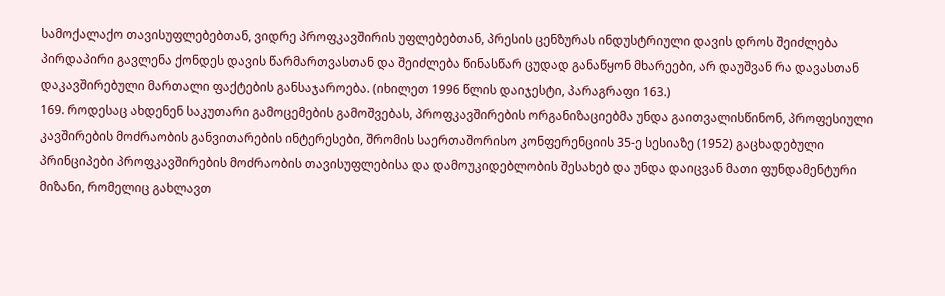სამოქალაქო თავისუფლებებთან, ვიდრე პროფკავშირის უფლებებთან, პრესის ცენზურას ინდუსტრიული დავის დროს შეიძლება პირდაპირი გავლენა ქონდეს დავის წარმართვასთან და შეიძლება წინასწარ ცუდად განაწყონ მხარეები, არ დაუშვან რა დავასთან დაკავშირებული მართალი ფაქტების განსაჯაროება. (იხილეთ 1996 წლის დაიჯესტი, პარაგრაფი 163.)
169. როდესაც ახდენენ საკუთარი გამოცემების გამოშვებას, პროფკავშირების ორგანიზაციებმა უნდა გაითვალისწინონ, პროფესიული კავშირების მოძრაობის განვითარების ინტერესები, შრომის საერთაშორისო კონფერენციის 35-ე სესიაზე (1952) გაცხადებული პრინციპები პროფკავშირების მოძრაობის თავისუფლებისა და დამოუკიდებლობის შესახებ და უნდა დაიცვან მათი ფუნდამენტური მიზანი, რომელიც გახლავთ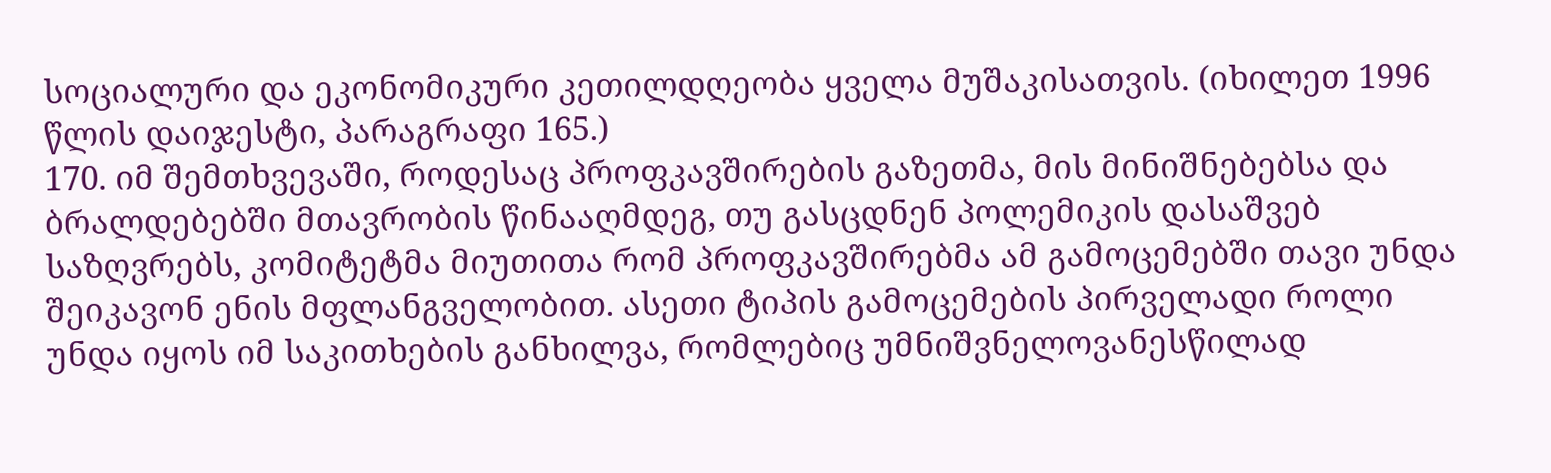სოციალური და ეკონომიკური კეთილდღეობა ყველა მუშაკისათვის. (იხილეთ 1996 წლის დაიჯესტი, პარაგრაფი 165.)
170. იმ შემთხვევაში, როდესაც პროფკავშირების გაზეთმა, მის მინიშნებებსა და ბრალდებებში მთავრობის წინააღმდეგ, თუ გასცდნენ პოლემიკის დასაშვებ საზღვრებს, კომიტეტმა მიუთითა რომ პროფკავშირებმა ამ გამოცემებში თავი უნდა შეიკავონ ენის მფლანგველობით. ასეთი ტიპის გამოცემების პირველადი როლი უნდა იყოს იმ საკითხების განხილვა, რომლებიც უმნიშვნელოვანესწილად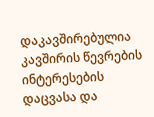დაკავშირებულია კავშირის წევრების ინტერესების დაცვასა და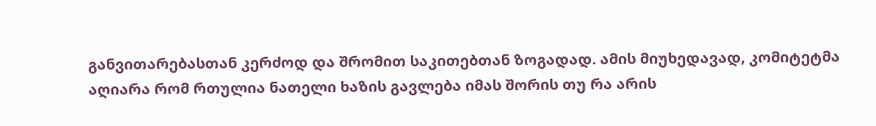განვითარებასთან კერძოდ და შრომით საკითებთან ზოგადად. ამის მიუხედავად, კომიტეტმა აღიარა რომ რთულია ნათელი ხაზის გავლება იმას შორის თუ რა არის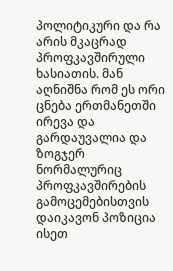პოლიტიკური და რა არის მკაცრად პროფკავშირული ხასიათის. მან აღნიშნა რომ ეს ორი ცნება ერთმანეთში ირევა და გარდაუვალია და ზოგჯერ ნორმალურიც პროფკავშირების გამოცემებისთვის დაიკავონ პოზიცია ისეთ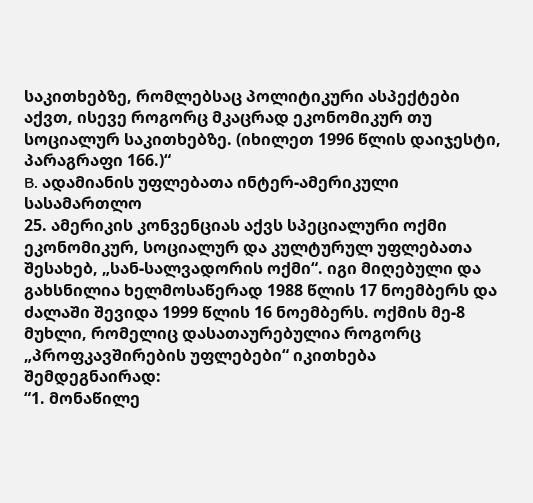საკითხებზე, რომლებსაც პოლიტიკური ასპექტები აქვთ, ისევე როგორც მკაცრად ეკონომიკურ თუ სოციალურ საკითხებზე. (იხილეთ 1996 წლის დაიჯესტი, პარაგრაფი 166.)“
B. ადამიანის უფლებათა ინტერ-ამერიკული სასამართლო
25. ამერიკის კონვენციას აქვს სპეციალური ოქმი ეკონომიკურ, სოციალურ და კულტურულ უფლებათა შესახებ, „სან-სალვადორის ოქმი“. იგი მიღებული და გახსნილია ხელმოსაწერად 1988 წლის 17 ნოემბერს და ძალაში შევიდა 1999 წლის 16 ნოემბერს. ოქმის მე-8 მუხლი, რომელიც დასათაურებულია როგორც „პროფკავშირების უფლებები“ იკითხება შემდეგნაირად:
“1. მონაწილე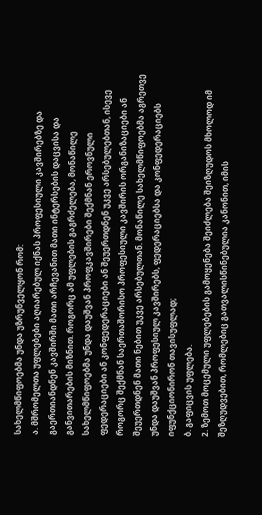სახელმწიფოებმა უნდა უზრუნველყონ რომ:
ა. მშრომელთა უფლებები აღიარებულ იქნას პროფესიული კავშირებზე და გაერთიანდნენ კავშირში მათი არჩევანით მათი ინტერსების დაცვისა და განვითარების მიზნით. როგორც ამ უფლების გაგრძელება, მონაწილე სახელმწიფოებმა უნდა დაუშვან პროფკავშირები შექმნან ეროვნული ფედერაციები ან კონფედერაციები ან შეუერთდნენ უკვე არსებულებთან, ისევე როგორც შექმნან საერთაშორისო პროფესიული კავშირის ორგანიზაციები ან შეუერთდნენ მათი ნებით უკვე არსებულთან. მონაწილე სახელმწიფოებმა აგრეთვე უნდა დაუშვან პროფესიულ კავშირებს, ფედერაციებსა და კონფედერაციებს იფუნქციონირონ თავისუფლად;
ბ. გაფიცვის უფლება.
2. ზემოთ მოცემული უფლებების გამოყენება შეიძლება შეიზღუდოს მხოლოდ იმ შეზღუდვებით, რომლებიც გათვალისწინებულია კანონით, იმის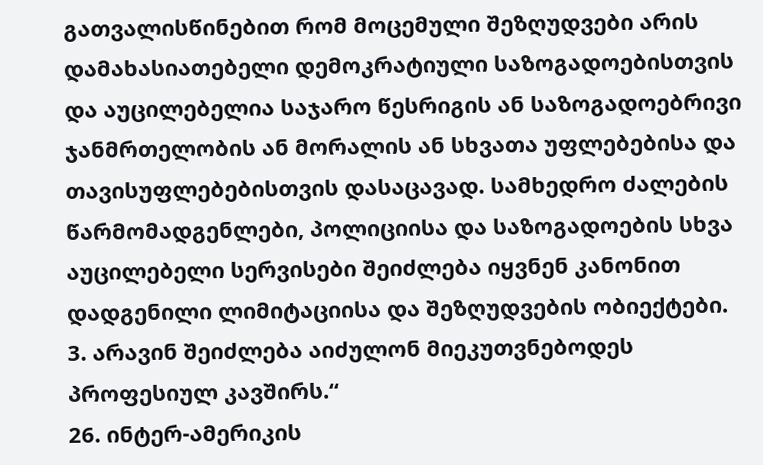გათვალისწინებით რომ მოცემული შეზღუდვები არის დამახასიათებელი დემოკრატიული საზოგადოებისთვის და აუცილებელია საჯარო წესრიგის ან საზოგადოებრივი ჯანმრთელობის ან მორალის ან სხვათა უფლებებისა და თავისუფლებებისთვის დასაცავად. სამხედრო ძალების წარმომადგენლები, პოლიციისა და საზოგადოების სხვა აუცილებელი სერვისები შეიძლება იყვნენ კანონით დადგენილი ლიმიტაციისა და შეზღუდვების ობიექტები.
3. არავინ შეიძლება აიძულონ მიეკუთვნებოდეს პროფესიულ კავშირს.“
26. ინტერ-ამერიკის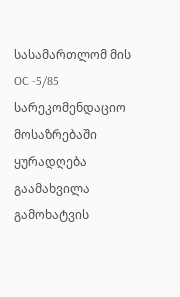სასამართლომ მის OC -5/85 სარეკომენდაციო მოსაზრებაში ყურადღება გაამახვილა გამოხატვის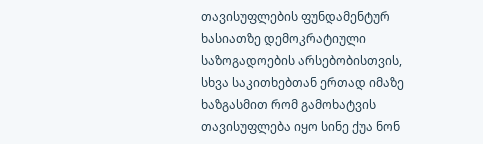თავისუფლების ფუნდამენტურ ხასიათზე დემოკრატიული საზოგადოების არსებობისთვის, სხვა საკითხებთან ერთად იმაზე ხაზგასმით რომ გამოხატვის თავისუფლება იყო სინე ქუა ნონ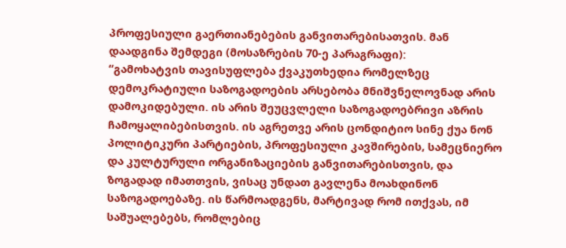პროფესიული გაერთიანებების განვითარებისათვის. მან დაადგინა შემდეგი (მოსაზრების 70-ე პარაგრაფი):
“გამოხატვის თავისუფლება ქვაკუთხედია რომელზეც დემოკრატიული საზოგადოების არსებობა მნიშვნელოვნად არის დამოკიდებული. ის არის შეუცვლელი საზოგადოებრივი აზრის ჩამოყალიბებისთვის. ის აგრეთვე არის ცონდიტიო სინე ქუა ნონ პოლიტიკური პარტიების, პროფესიული კავშირების, სამეცნიერო და კულტურული ორგანიზაციების განვითარებისთვის, და ზოგადად იმათთვის, ვისაც უნდათ გავლენა მოახდინონ საზოგადოებაზე. ის წარმოადგენს, მარტივად რომ ითქვას, იმ საშუალებებს, რომლებიც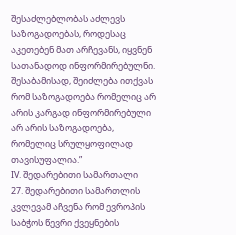შესაძლებლობას აძლევს საზოგადოებას, როდესაც აკეთებენ მათ არჩევანს, იყვნენ სათანადოდ ინფორმირებულნი. შესაბამისად, შეიძლება ითქვას რომ საზოგადოება რომელიც არ არის კარგად ინფორმირებული არ არის საზოგადოება, რომელიც სრულყოფილად თავისუფალია.”
IV. შედარებითი სამართალი
27. შედარებითი სამართლის კვლევამ აჩვენა რომ ევროპის საბჭოს წევრი ქვეყნების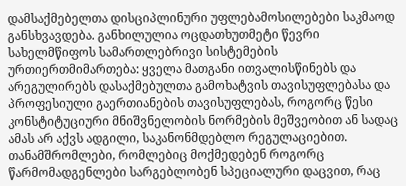დამსაქმებელთა დისციპლინური უფლებამოსილებები საკმაოდ განსხვავდება. განხილულია ოცდათხუთმეტი წევრი სახელმწიფოს სამართლებრივი სისტემების ურთიერთმიმართება: ყველა მათგანი ითვალისწინებს და არეგულირებს დასაქმებულთა გამოხატვის თავისუფლებასა და პროფესიული გაერთიანების თავისუფლებას, როგორც წესი კონსტიტუციური მნიშვნელობის ნორმების მეშვეობით ან სადაც ამას არ აქვს ადგილი, საკანონმდებლო რეგულაციებით. თანამშრომლები, რომლებიც მოქმედებენ როგორც წარმომადგენლები სარგებლობენ სპეციალური დაცვით, რაც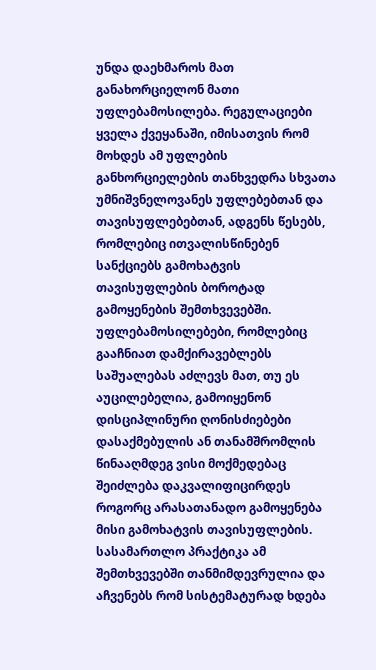უნდა დაეხმაროს მათ განახორციელონ მათი უფლებამოსილება. რეგულაციები ყველა ქვეყანაში, იმისათვის რომ მოხდეს ამ უფლების განხორციელების თანხვედრა სხვათა უმნიშვნელოვანეს უფლებებთან და თავისუფლებებთან, ადგენს წესებს, რომლებიც ითვალისწინებენ სანქციებს გამოხატვის თავისუფლების ბოროტად გამოყენების შემთხვევებში. უფლებამოსილებები, რომლებიც გააჩნიათ დამქირავებლებს საშუალებას აძლევს მათ, თუ ეს აუცილებელია, გამოიყენონ დისციპლინური ღონისძიებები დასაქმებულის ან თანამშრომლის წინააღმდეგ ვისი მოქმედებაც შეიძლება დაკვალიფიცირდეს როგორც არასათანადო გამოყენება მისი გამოხატვის თავისუფლების. სასამართლო პრაქტიკა ამ შემთხვევებში თანმიმდევრულია და აჩვენებს რომ სისტემატურად ხდება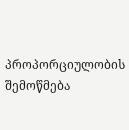პროპორციულობის შემოწმება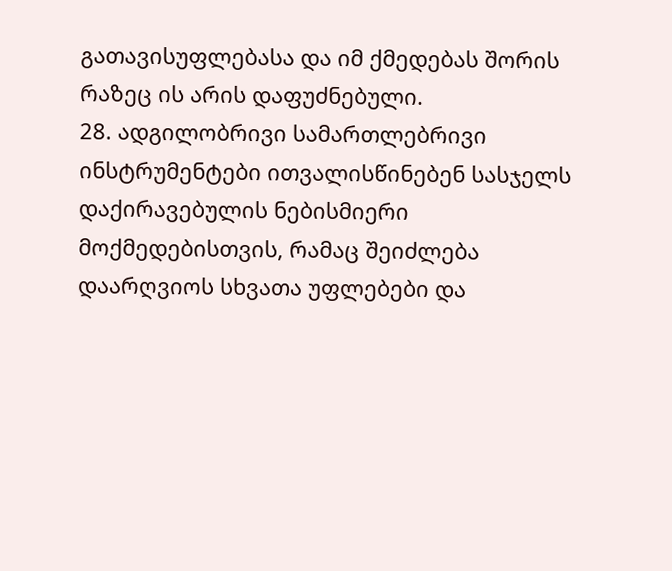გათავისუფლებასა და იმ ქმედებას შორის რაზეც ის არის დაფუძნებული.
28. ადგილობრივი სამართლებრივი ინსტრუმენტები ითვალისწინებენ სასჯელს დაქირავებულის ნებისმიერი მოქმედებისთვის, რამაც შეიძლება დაარღვიოს სხვათა უფლებები და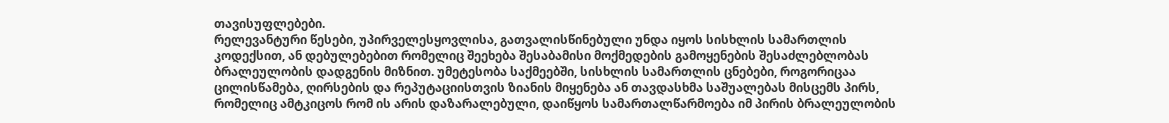თავისუფლებები.
რელევანტური წესები, უპირველესყოვლისა, გათვალისწინებული უნდა იყოს სისხლის სამართლის კოდექსით, ან დებულებებით რომელიც შეეხება შესაბამისი მოქმედების გამოყენების შესაძლებლობას ბრალეულობის დადგენის მიზნით. უმეტესობა საქმეებში, სისხლის სამართლის ცნებები, როგორიცაა ცილისწამება, ღირსების და რეპუტაციისთვის ზიანის მიყენება ან თავდასხმა საშუალებას მისცემს პირს, რომელიც ამტკიცოს რომ ის არის დაზარალებული, დაიწყოს სამართალწარმოება იმ პირის ბრალეულობის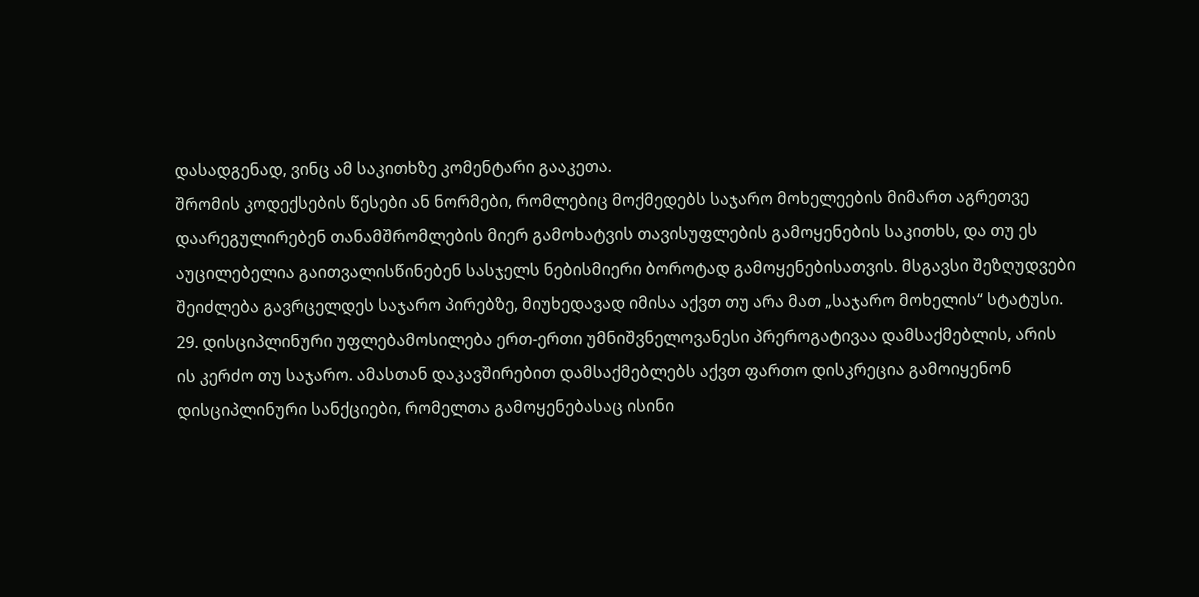დასადგენად, ვინც ამ საკითხზე კომენტარი გააკეთა.
შრომის კოდექსების წესები ან ნორმები, რომლებიც მოქმედებს საჯარო მოხელეების მიმართ აგრეთვე დაარეგულირებენ თანამშრომლების მიერ გამოხატვის თავისუფლების გამოყენების საკითხს, და თუ ეს აუცილებელია გაითვალისწინებენ სასჯელს ნებისმიერი ბოროტად გამოყენებისათვის. მსგავსი შეზღუდვები შეიძლება გავრცელდეს საჯარო პირებზე, მიუხედავად იმისა აქვთ თუ არა მათ „საჯარო მოხელის“ სტატუსი.
29. დისციპლინური უფლებამოსილება ერთ-ერთი უმნიშვნელოვანესი პრეროგატივაა დამსაქმებლის, არის ის კერძო თუ საჯარო. ამასთან დაკავშირებით დამსაქმებლებს აქვთ ფართო დისკრეცია გამოიყენონ დისციპლინური სანქციები, რომელთა გამოყენებასაც ისინი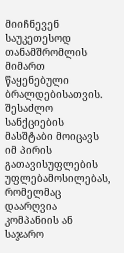მიიჩნევენ საუკეთესოდ თანამშრომლის მიმართ წაყენებული ბრალდებისათვის. შესაძლო სანქციების მასშტაბი მოიცავს იმ პირის გათავისუფლების უფლებამოსილებას, რომელმაც დაარღვია კომპანიის ან საჯარო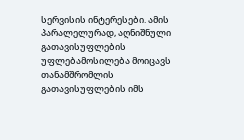სერვისის ინტერესები. ამის პარალელურად, აღნიშნული გათავისუფლების უფლებამოსილება მოიცავს თანამშრომლის გათავისუფლების იმს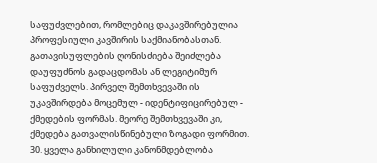საფუძვლებით, რომლებიც დაკავშირებულია პროფესიული კავშირის საქმიანობასთან. გათავისუფლების ღონისძიება შეიძლება დაუფუძნოს გადაცდომას ან ლეგიტიმურ საფუძველს. პირველ შემთხვევაში ის უკავშირდება მოცემულ - იდენტიფიცირებულ - ქმედების ფორმას. მეორე შემთხვევაში კი, ქმედება გათვალისწინებული ზოგადი ფორმით.
30. ყველა განხილული კანონმდებლობა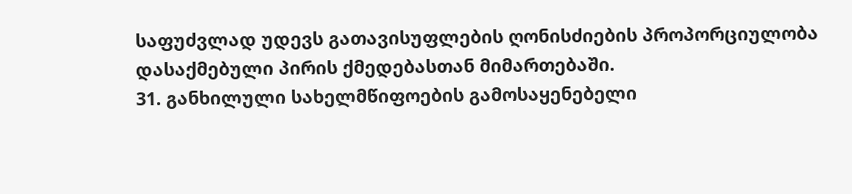საფუძვლად უდევს გათავისუფლების ღონისძიების პროპორციულობა დასაქმებული პირის ქმედებასთან მიმართებაში.
31. განხილული სახელმწიფოების გამოსაყენებელი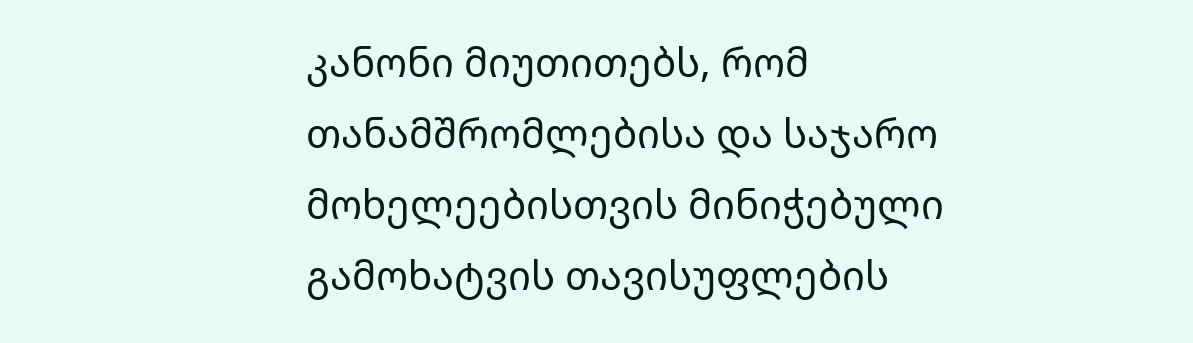კანონი მიუთითებს, რომ თანამშრომლებისა და საჯარო მოხელეებისთვის მინიჭებული გამოხატვის თავისუფლების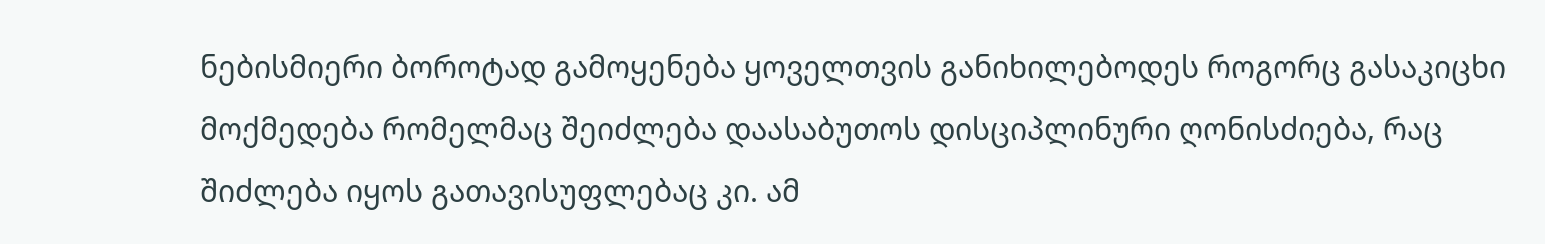ნებისმიერი ბოროტად გამოყენება ყოველთვის განიხილებოდეს როგორც გასაკიცხი მოქმედება რომელმაც შეიძლება დაასაბუთოს დისციპლინური ღონისძიება, რაც შიძლება იყოს გათავისუფლებაც კი. ამ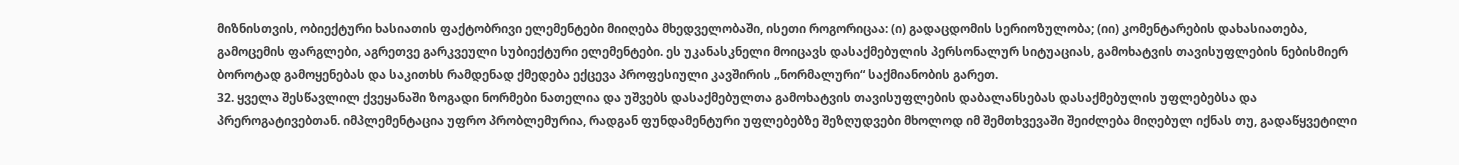მიზნისთვის, ობიექტური ხასიათის ფაქტობრივი ელემენტები მიიღება მხედველობაში, ისეთი როგორიცაა: (ი) გადაცდომის სერიოზულობა; (იი) კომენტარების დახასიათება, გამოცემის ფარგლები, აგრეთვე გარკვეული სუბიექტური ელემენტები. ეს უკანასკნელი მოიცავს დასაქმებულის პერსონალურ სიტუაციას, გამოხატვის თავისუფლების ნებისმიერ ბოროტად გამოყენებას და საკითხს რამდენად ქმედება ექცევა პროფესიული კავშირის „ნორმალური“ საქმიანობის გარეთ.
32. ყველა შესწავლილ ქვეყანაში ზოგადი ნორმები ნათელია და უშვებს დასაქმებულთა გამოხატვის თავისუფლების დაბალანსებას დასაქმებულის უფლებებსა და პრეროგატივებთან. იმპლემენტაცია უფრო პრობლემურია, რადგან ფუნდამენტური უფლებებზე შეზღუდვები მხოლოდ იმ შემთხვევაში შეიძლება მიღებულ იქნას თუ, გადაწყვეტილი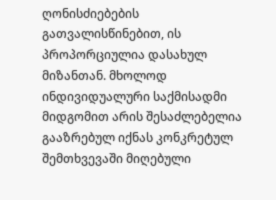ღონისძიებების გათვალისწინებით, ის პროპორციულია დასახულ მიზანთან. მხოლოდ ინდივიდუალური საქმისადმი მიდგომით არის შესაძლებელია გააზრებულ იქნას კონკრეტულ შემთხვევაში მიღებული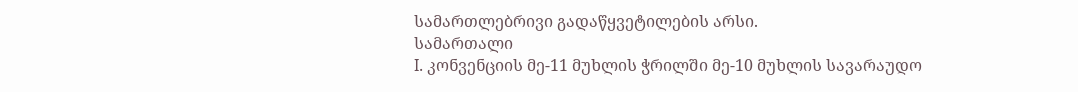სამართლებრივი გადაწყვეტილების არსი.
სამართალი
I. კონვენციის მე-11 მუხლის ჭრილში მე-10 მუხლის სავარაუდო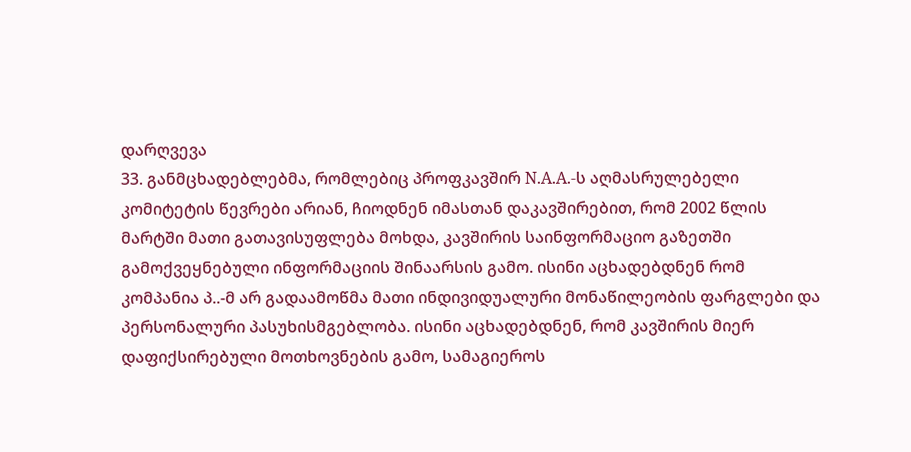დარღვევა
33. განმცხადებლებმა, რომლებიც პროფკავშირ N.A.A.-ს აღმასრულებელი კომიტეტის წევრები არიან, ჩიოდნენ იმასთან დაკავშირებით, რომ 2002 წლის მარტში მათი გათავისუფლება მოხდა, კავშირის საინფორმაციო გაზეთში გამოქვეყნებული ინფორმაციის შინაარსის გამო. ისინი აცხადებდნენ რომ კომპანია პ..-მ არ გადაამოწმა მათი ინდივიდუალური მონაწილეობის ფარგლები და პერსონალური პასუხისმგებლობა. ისინი აცხადებდნენ, რომ კავშირის მიერ დაფიქსირებული მოთხოვნების გამო, სამაგიეროს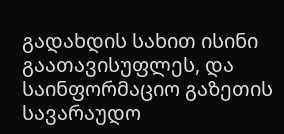გადახდის სახით ისინი გაათავისუფლეს, და საინფორმაციო გაზეთის სავარაუდო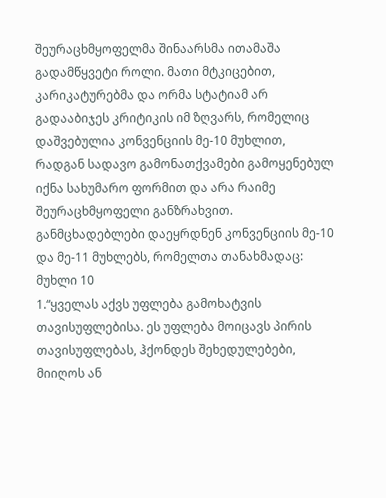შეურაცხმყოფელმა შინაარსმა ითამაშა გადამწყვეტი როლი. მათი მტკიცებით, კარიკატურებმა და ორმა სტატიამ არ გადააბიჯეს კრიტიკის იმ ზღვარს, რომელიც დაშვებულია კონვენციის მე-10 მუხლით, რადგან სადავო გამონათქვამები გამოყენებულ იქნა სახუმარო ფორმით და არა რაიმე შეურაცხმყოფელი განზრახვით.
განმცხადებლები დაეყრდნენ კონვენციის მე-10 და მე-11 მუხლებს, რომელთა თანახმადაც:
მუხლი 10
1.“ყველას აქვს უფლება გამოხატვის თავისუფლებისა. ეს უფლება მოიცავს პირის თავისუფლებას, ჰქონდეს შეხედულებები, მიიღოს ან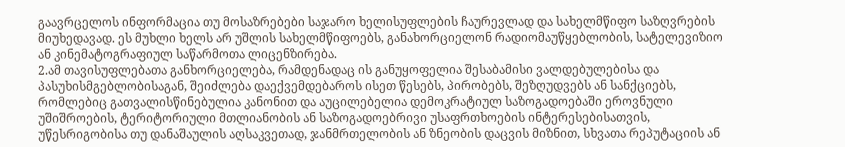გაავრცელოს ინფორმაცია თუ მოსაზრებები საჯარო ხელისუფლების ჩაურევლად და სახელმწიფო საზღვრების მიუხედავად. ეს მუხლი ხელს არ უშლის სახელმწიფოებს, განახორციელონ რადიომაუწყებლობის, სატელევიზიო ან კინემატოგრაფიულ საწარმოთა ლიცენზირება.
2.ამ თავისუფლებათა განხორციელება, რამდენადაც ის განუყოფელია შესაბამისი ვალდებულებისა და პასუხისმგებლობისაგან, შეიძლება დაექვემდებაროს ისეთ წესებს, პირობებს, შეზღუდვებს ან სანქციებს, რომლებიც გათვალისწინებულია კანონით და აუცილებელია დემოკრატიულ საზოგადოებაში ეროვნული უშიშროების, ტერიტორიული მთლიანობის ან საზოგადოებრივი უსაფრთხოების ინტერესებისათვის, უწესრიგობისა თუ დანაშაულის აღსაკვეთად, ჯანმრთელობის ან ზნეობის დაცვის მიზნით, სხვათა რეპუტაციის ან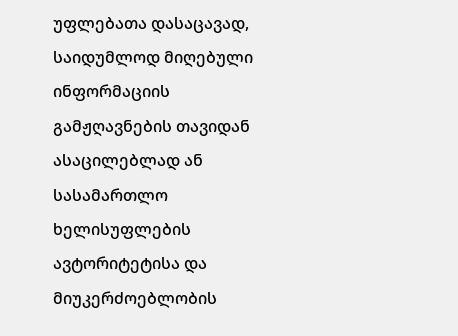უფლებათა დასაცავად, საიდუმლოდ მიღებული ინფორმაციის გამჟღავნების თავიდან ასაცილებლად ან სასამართლო ხელისუფლების ავტორიტეტისა და მიუკერძოებლობის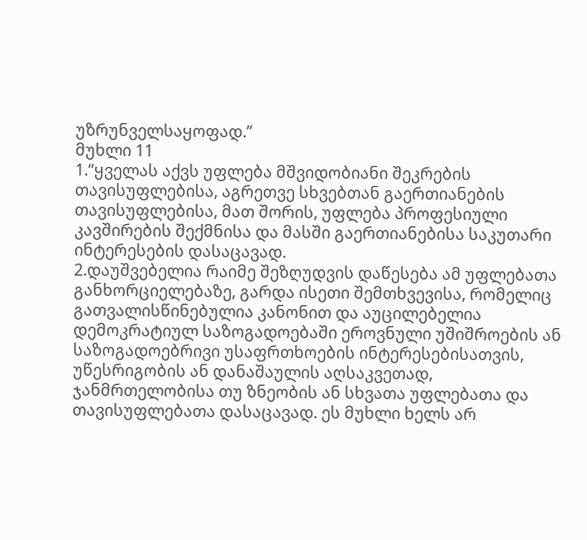უზრუნველსაყოფად.”
მუხლი 11
1.“ყველას აქვს უფლება მშვიდობიანი შეკრების თავისუფლებისა, აგრეთვე სხვებთან გაერთიანების თავისუფლებისა, მათ შორის, უფლება პროფესიული კავშირების შექმნისა და მასში გაერთიანებისა საკუთარი ინტერესების დასაცავად.
2.დაუშვებელია რაიმე შეზღუდვის დაწესება ამ უფლებათა განხორციელებაზე, გარდა ისეთი შემთხვევისა, რომელიც გათვალისწინებულია კანონით და აუცილებელია დემოკრატიულ საზოგადოებაში ეროვნული უშიშროების ან საზოგადოებრივი უსაფრთხოების ინტერესებისათვის, უწესრიგობის ან დანაშაულის აღსაკვეთად, ჯანმრთელობისა თუ ზნეობის ან სხვათა უფლებათა და თავისუფლებათა დასაცავად. ეს მუხლი ხელს არ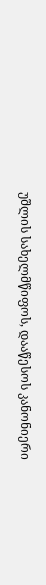უშლის სახელმწიფოს, დააწესოს კანონიერი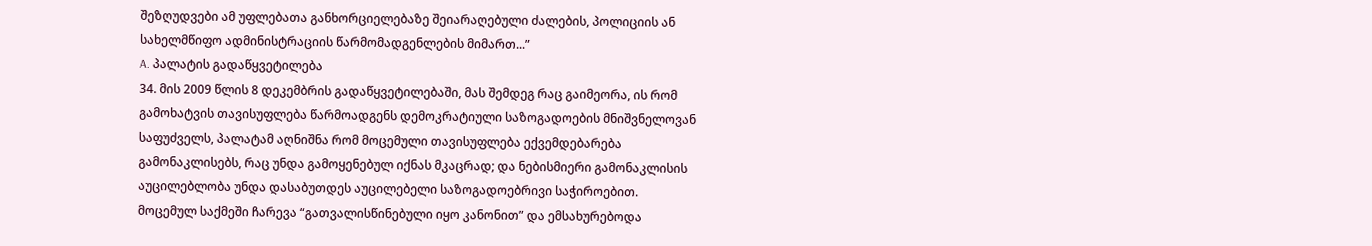შეზღუდვები ამ უფლებათა განხორციელებაზე შეიარაღებული ძალების, პოლიციის ან სახელმწიფო ადმინისტრაციის წარმომადგენლების მიმართ...”
A. პალატის გადაწყვეტილება
34. მის 2009 წლის 8 დეკემბრის გადაწყვეტილებაში, მას შემდეგ რაც გაიმეორა, ის რომ გამოხატვის თავისუფლება წარმოადგენს დემოკრატიული საზოგადოების მნიშვნელოვან საფუძველს, პალატამ აღნიშნა რომ მოცემული თავისუფლება ექვემდებარება გამონაკლისებს, რაც უნდა გამოყენებულ იქნას მკაცრად; და ნებისმიერი გამონაკლისის აუცილებლობა უნდა დასაბუთდეს აუცილებელი საზოგადოებრივი საჭიროებით. მოცემულ საქმეში ჩარევა “გათვალისწინებული იყო კანონით” და ემსახურებოდა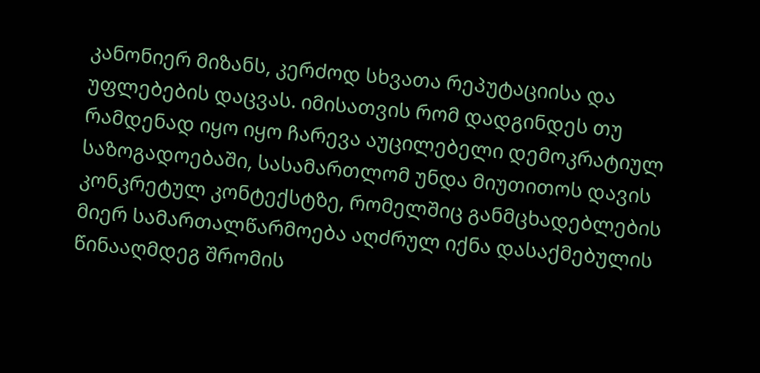კანონიერ მიზანს, კერძოდ სხვათა რეპუტაციისა და უფლებების დაცვას. იმისათვის რომ დადგინდეს თუ რამდენად იყო იყო ჩარევა აუცილებელი დემოკრატიულ საზოგადოებაში, სასამართლომ უნდა მიუთითოს დავის კონკრეტულ კონტექსტზე, რომელშიც განმცხადებლების მიერ სამართალწარმოება აღძრულ იქნა დასაქმებულის წინააღმდეგ შრომის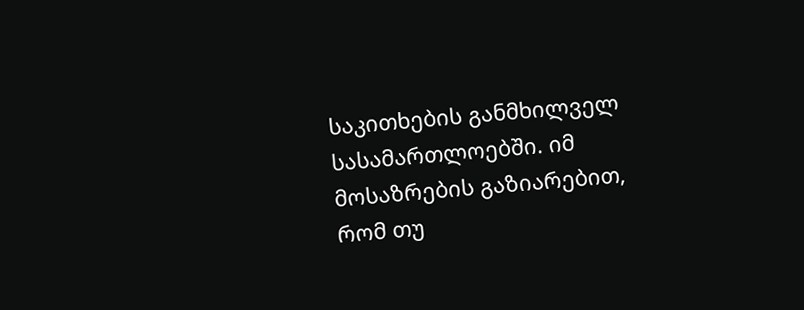საკითხების განმხილველ სასამართლოებში. იმ მოსაზრების გაზიარებით, რომ თუ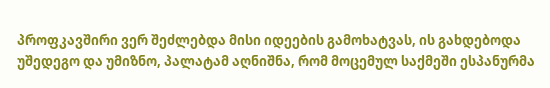პროფკავშირი ვერ შეძლებდა მისი იდეების გამოხატვას, ის გახდებოდა უშედეგო და უმიზნო, პალატამ აღნიშნა, რომ მოცემულ საქმეში ესპანურმა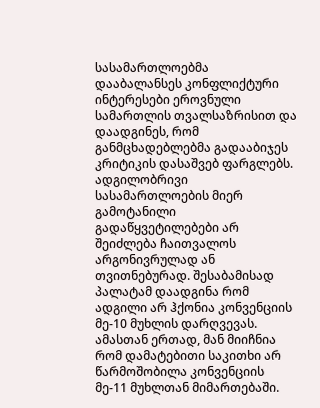სასამართლოებმა დააბალანსეს კონფლიქტური ინტერესები ეროვნული სამართლის თვალსაზრისით და დაადგინეს, რომ განმცხადებლებმა გადააბიჯეს კრიტიკის დასაშვებ ფარგლებს. ადგილობრივი სასამართლოების მიერ გამოტანილი გადაწყვეტილებები არ შეიძლება ჩაითვალოს არგონივრულად ან თვითნებურად. შესაბამისად პალატამ დაადგინა რომ ადგილი არ ჰქონია კონვენციის მე-10 მუხლის დარღვევას. ამასთან ერთად, მან მიიჩნია რომ დამატებითი საკითხი არ წარმოშობილა კონვენციის მე-11 მუხლთან მიმართებაში.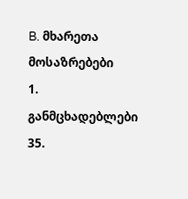B. მხარეთა მოსაზრებები
1. განმცხადებლები
35.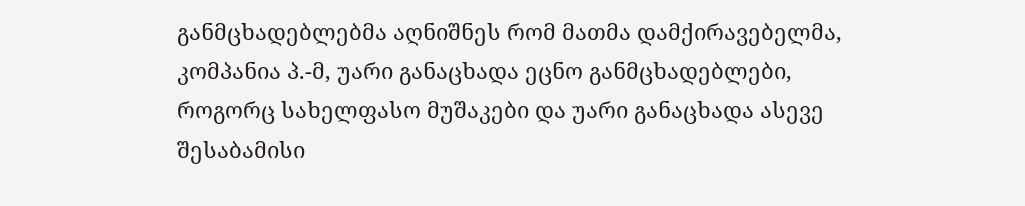განმცხადებლებმა აღნიშნეს რომ მათმა დამქირავებელმა, კომპანია პ.-მ, უარი განაცხადა ეცნო განმცხადებლები, როგორც სახელფასო მუშაკები და უარი განაცხადა ასევე შესაბამისი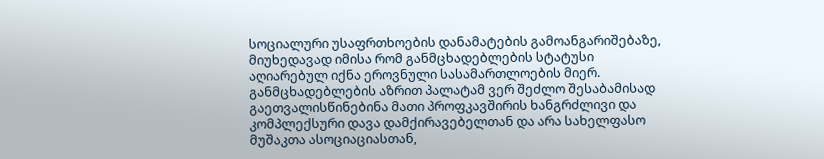სოციალური უსაფრთხოების დანამატების გამოანგარიშებაზე, მიუხედავად იმისა რომ განმცხადებლების სტატუსი აღიარებულ იქნა ეროვნული სასამართლოების მიერ. განმცხადებლების აზრით პალატამ ვერ შეძლო შესაბამისად გაეთვალისწინებინა მათი პროფკავშირის ხანგრძლივი და კომპლექსური დავა დამქირავებელთან და არა სახელფასო მუშაკთა ასოციაციასთან,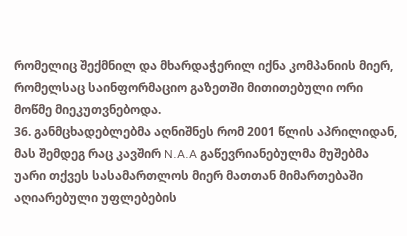რომელიც შექმნილ და მხარდაჭერილ იქნა კომპანიის მიერ, რომელსაც საინფორმაციო გაზეთში მითითებული ორი მოწმე მიეკუთვნებოდა.
36. განმცხადებლებმა აღნიშნეს რომ 2001 წლის აპრილიდან, მას შემდეგ რაც კავშირ N.A.A გაწევრიანებულმა მუშებმა უარი თქვეს სასამართლოს მიერ მათთან მიმართებაში აღიარებული უფლებების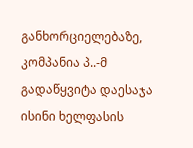განხორციელებაზე, კომპანია პ..-მ გადაწყვიტა დაესაჯა ისინი ხელფასის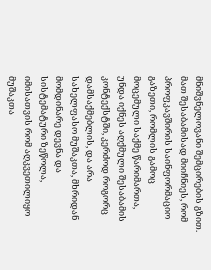მნიშვნელოვანი შემცირების გზით. მათ შესაბამისად მიიჩნიეს, რომ პროფკავშირის საინფორმაციო გაზეთი, რომლის გამოც მოცემული საქმე წარიმართა, უნდა იქნეს აღქმული შესაბამის კონტექსტში, კერძოდ როგორც დამსაქმებლის, და არა სახელფასო მუშაკთა, მხრიდან მომდინარე დევნა და სისტემატური ზეწოლა, იმისათვის რომ აღკვეთილიყო მუშაკთა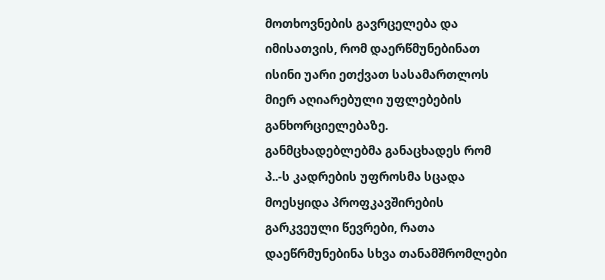მოთხოვნების გავრცელება და იმისათვის, რომ დაერწმუნებინათ ისინი უარი ეთქვათ სასამართლოს მიერ აღიარებული უფლებების განხორციელებაზე. განმცხადებლებმა განაცხადეს რომ პ..-ს კადრების უფროსმა სცადა მოესყიდა პროფკავშირების გარკვეული წევრები, რათა დაეწრმუნებინა სხვა თანამშრომლები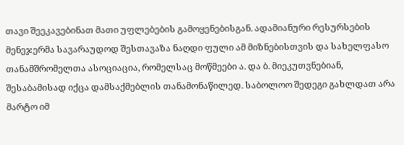თავი შეეკავებინათ მათი უფლებების გამოყენებისგან. ადამიანური რესურსების მენეჯერმა სავარაუდოდ შესთავაზა ნაღდი ფული ამ მიზნებისთვის და სახელფასო თანამშრომელთა ასოციაცია, რომელსაც მოწმეები ა. და ბ. მიეკუთვნებიან, შესაბამისად იქცა დამსაქმებლის თანამონაწილედ. საბოლოო შედეგი გახლდათ არა მარტო იმ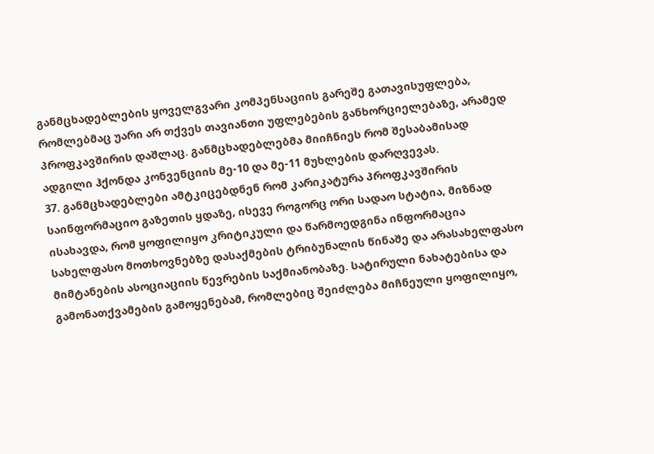განმცხადებლების ყოველგვარი კომპენსაციის გარეშე გათავისუფლება, რომლებმაც უარი არ თქვეს თავიანთი უფლებების განხორციელებაზე, არამედ პროფკავშირის დაშლაც. განმცხადებლებმა მიიჩნიეს რომ შესაბამისად ადგილი ჰქონდა კონვენციის მე-10 და მე-11 მუხლების დარღვევას.
37. განმცხადებლები ამტკიცებდნენ რომ კარიკატურა პროფკავშირის საინფორმაციო გაზეთის ყდაზე, ისევე როგორც ორი სადაო სტატია, მიზნად ისახავდა, რომ ყოფილიყო კრიტიკული და წარმოედგინა ინფორმაცია სახელფასო მოთხოვნებზე დასაქმების ტრიბუნალის წინაშე და არასახელფასო მიმტანების ასოციაციის წევრების საქმიანობაზე. სატირული ნახატებისა და გამონათქვამების გამოყენებამ, რომლებიც შეიძლება მიჩნეული ყოფილიყო,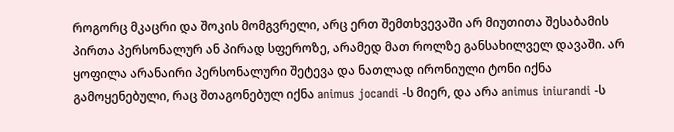როგორც მკაცრი და შოკის მომგვრელი, არც ერთ შემთხვევაში არ მიუთითა შესაბამის პირთა პერსონალურ ან პირად სფეროზე, არამედ მათ როლზე განსახილველ დავაში. არ ყოფილა არანაირი პერსონალური შეტევა და ნათლად ირონიული ტონი იქნა გამოყენებული, რაც შთაგონებულ იქნა animus jocandi -ს მიერ, და არა animus iniurandi -ს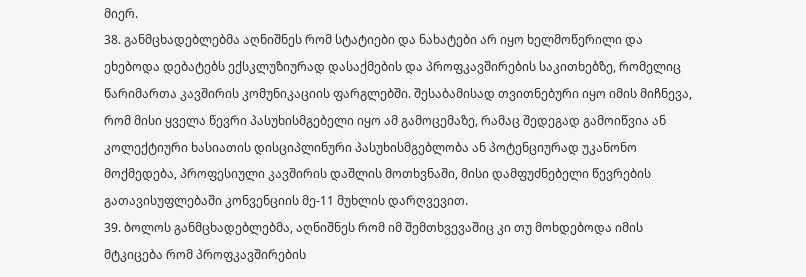მიერ.
38. განმცხადებლებმა აღნიშნეს რომ სტატიები და ნახატები არ იყო ხელმოწერილი და ეხებოდა დებატებს ექსკლუზიურად დასაქმების და პროფკავშირების საკითხებზე, რომელიც წარიმართა კავშირის კომუნიკაციის ფარგლებში. შესაბამისად თვითნებური იყო იმის მიჩნევა, რომ მისი ყველა წევრი პასუხისმგებელი იყო ამ გამოცემაზე, რამაც შედეგად გამოიწვია ან კოლექტიური ხასიათის დისციპლინური პასუხისმგებლობა ან პოტენციურად უკანონო მოქმედება, პროფესიული კავშირის დაშლის მოთხვნაში, მისი დამფუძნებელი წევრების გათავისუფლებაში კონვენციის მე-11 მუხლის დარღვევით.
39. ბოლოს განმცხადებლებმა, აღნიშნეს რომ იმ შემთხვევაშიც კი თუ მოხდებოდა იმის მტკიცება რომ პროფკავშირების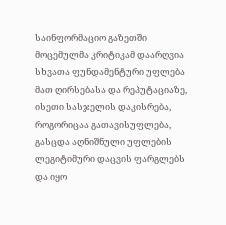საინფორმაციო გაზეთში მოცემულმა კრიტიკამ დაარღვია სხვათა ფუნდამენტური უფლება მათ ღირსებასა და რეპუტაციაზე, ისეთი სასჯელის დაკისრება, როგორიცაა გათავისუფლება, გასცდა აღნიშნული უფლების ლეგიტიმური დაცვის ფარგლებს და იყო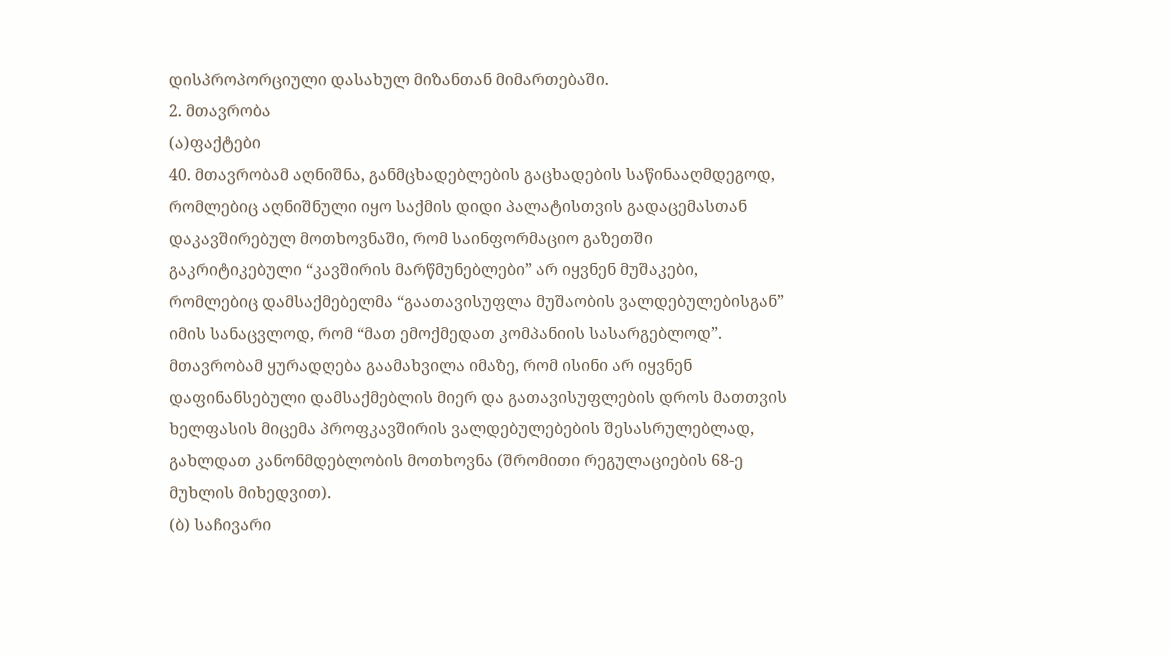დისპროპორციული დასახულ მიზანთან მიმართებაში.
2. მთავრობა
(ა)ფაქტები
40. მთავრობამ აღნიშნა, განმცხადებლების გაცხადების საწინააღმდეგოდ, რომლებიც აღნიშნული იყო საქმის დიდი პალატისთვის გადაცემასთან დაკავშირებულ მოთხოვნაში, რომ საინფორმაციო გაზეთში გაკრიტიკებული “კავშირის მარწმუნებლები” არ იყვნენ მუშაკები, რომლებიც დამსაქმებელმა “გაათავისუფლა მუშაობის ვალდებულებისგან” იმის სანაცვლოდ, რომ “მათ ემოქმედათ კომპანიის სასარგებლოდ”. მთავრობამ ყურადღება გაამახვილა იმაზე, რომ ისინი არ იყვნენ დაფინანსებული დამსაქმებლის მიერ და გათავისუფლების დროს მათთვის ხელფასის მიცემა პროფკავშირის ვალდებულებების შესასრულებლად, გახლდათ კანონმდებლობის მოთხოვნა (შრომითი რეგულაციების 68-ე მუხლის მიხედვით).
(ბ) საჩივარი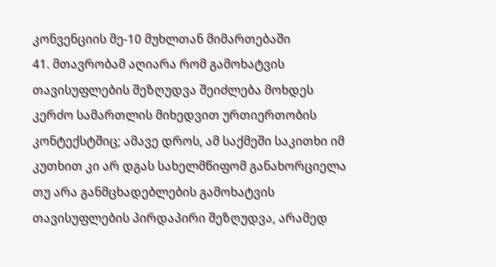კონვენციის მე-10 მუხლთან მიმართებაში
41. მთავრობამ აღიარა რომ გამოხატვის თავისუფლების შეზღუდვა შეიძლება მოხდეს კერძო სამართლის მიხედვით ურთიერთობის კონტექსტშიც; ამავე დროს, ამ საქმეში საკითხი იმ კუთხით კი არ დგას სახელმწიფომ განახორციელა თუ არა განმცხადებლების გამოხატვის თავისუფლების პირდაპირი შეზღუდვა, არამედ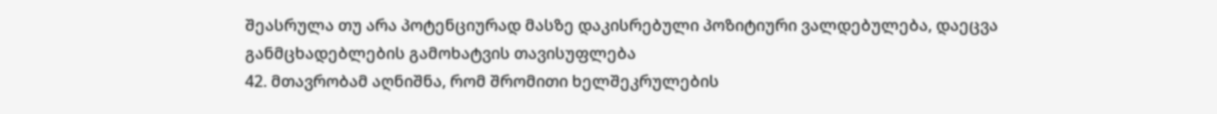შეასრულა თუ არა პოტენციურად მასზე დაკისრებული პოზიტიური ვალდებულება, დაეცვა განმცხადებლების გამოხატვის თავისუფლება
42. მთავრობამ აღნიშნა, რომ შრომითი ხელშეკრულების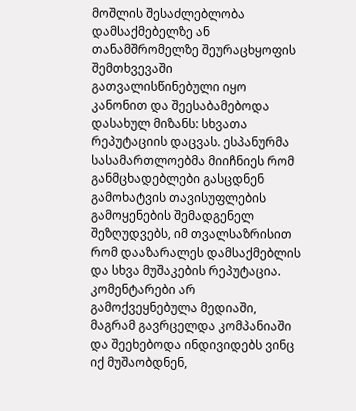მოშლის შესაძლებლობა დამსაქმებელზე ან თანამშრომელზე შეურაცხყოფის შემთხვევაში გათვალისწინებული იყო კანონით და შეესაბამებოდა დასახულ მიზანს: სხვათა რეპუტაციის დაცვას. ესპანურმა სასამართლოებმა მიიჩნიეს რომ განმცხადებლები გასცდნენ გამოხატვის თავისუფლების გამოყენების შემადგენელ შეზღუდვებს, იმ თვალსაზრისით რომ დააზარალეს დამსაქმებლის და სხვა მუშაკების რეპუტაცია. კომენტარები არ გამოქვეყნებულა მედიაში, მაგრამ გავრცელდა კომპანიაში და შეეხებოდა ინდივიდებს ვინც იქ მუშაობდნენ,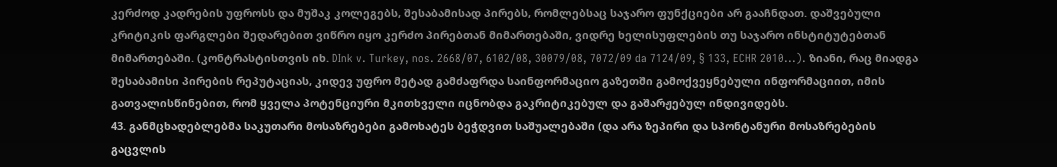კერძოდ კადრების უფროსს და მუშაკ კოლეგებს, შესაბამისად პირებს, რომლებსაც საჯარო ფუნქციები არ გააჩნდათ. დაშვებული კრიტიკის ფარგლები შედარებით ვიწრო იყო კერძო პირებთან მიმართებაში, ვიდრე ხელისუფლების თუ საჯარო ინსტიტუტებთან მიმართებაში. (კონტრასტისთვის იხ. DInk v. Turkey, nos. 2668/07, 6102/08, 30079/08, 7072/09 da 7124/09, § 133, ECHR 2010...). ზიანი, რაც მიადგა შესაბამისი პირების რეპუტაციას, კიდევ უფრო მეტად გამძაფრდა საინფორმაციო გაზეთში გამოქვეყნებული ინფორმაციით, იმის გათვალისწინებით, რომ ყველა პოტენციური მკითხველი იცნობდა გაკრიტიკებულ და გაშარჟებულ ინდივიდებს.
43. განმცხადებლებმა საკუთარი მოსაზრებები გამოხატეს ბეჭდვით საშუალებაში (და არა ზეპირი და სპონტანური მოსაზრებების გაცვლის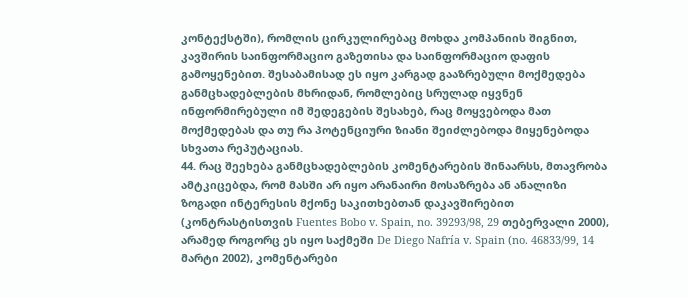კონტექსტში), რომლის ცირკულირებაც მოხდა კომპანიის შიგნით, კავშირის საინფორმაციო გაზეთისა და საინფორმაციო დაფის გამოყენებით. შესაბამისად ეს იყო კარგად გააზრებული მოქმედება განმცხადებლების მხრიდან, რომლებიც სრულად იყვნენ ინფორმირებული იმ შედეგების შესახებ, რაც მოყვებოდა მათ მოქმედებას და თუ რა პოტენციური ზიანი შეიძლებოდა მიყენებოდა სხვათა რეპუტაციას.
44. რაც შეეხება განმცხადებლების კომენტარების შინაარსს, მთავრობა ამტკიცებდა, რომ მასში არ იყო არანაირი მოსაზრება ან ანალიზი ზოგადი ინტერესის მქონე საკითხებთან დაკავშირებით (კონტრასტისთვის Fuentes Bobo v. Spain, no. 39293/98, 29 თებერვალი 2000), არამედ როგორც ეს იყო საქმეში De Diego Nafría v. Spain (no. 46833/99, 14 მარტი 2002), კომენტარები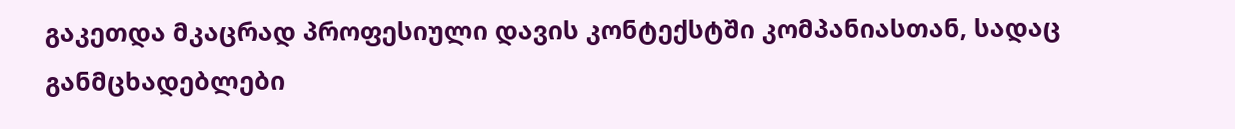გაკეთდა მკაცრად პროფესიული დავის კონტექსტში კომპანიასთან, სადაც განმცხადებლები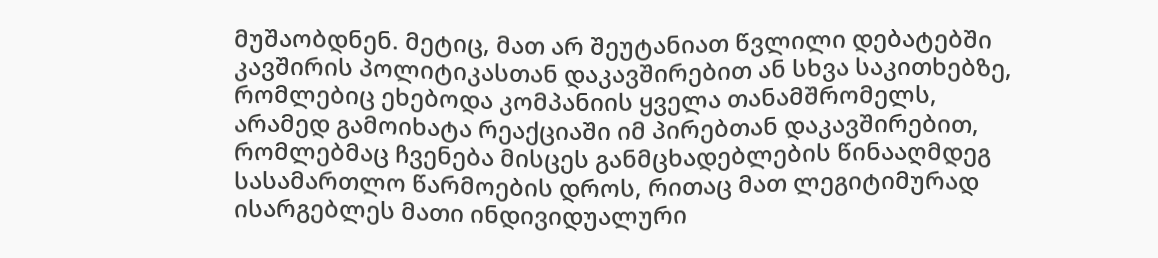მუშაობდნენ. მეტიც, მათ არ შეუტანიათ წვლილი დებატებში კავშირის პოლიტიკასთან დაკავშირებით ან სხვა საკითხებზე, რომლებიც ეხებოდა კომპანიის ყველა თანამშრომელს, არამედ გამოიხატა რეაქციაში იმ პირებთან დაკავშირებით, რომლებმაც ჩვენება მისცეს განმცხადებლების წინააღმდეგ სასამართლო წარმოების დროს, რითაც მათ ლეგიტიმურად ისარგებლეს მათი ინდივიდუალური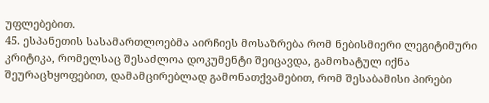უფლებებით.
45. ესპანეთის სასამართლოებმა აირჩიეს მოსაზრება რომ ნებისმიერი ლეგიტიმური კრიტიკა, რომელსაც შესაძლოა დოკუმენტი შეიცავდა, გამოხატულ იქნა შეურაცხყოფებით, დამამცირებლად გამონათქვამებით, რომ შესაბამისი პირები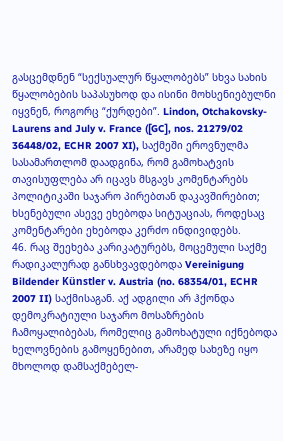გასცემდნენ “სექსუალურ წყალობებს” სხვა სახის წყალობების საპასუხოდ და ისინი მოხსენიებულნი იყვნენ, როგორც “ქურდები”. Lindon, Otchakovsky-Laurens and July v. France ([GC], nos. 21279/02 36448/02, ECHR 2007 XI), საქმეში ეროვნულმა სასამართლომ დაადგინა, რომ გამოხატვის თავისუფლება არ იცავს მსგავს კომენტარებს პოლიტიკაში საჯარო პირებთან დაკავშირებით; ხსენებული ასევე ეხებოდა სიტუაციას, როდესაც კომენტარები ეხებოდა კერძო ინდივიდებს.
46. რაც შეეხება კარიკატურებს, მოცემული საქმე რადიკალურად განსხვავდებოდა Vereinigung Bildender Künstler v. Austria (no. 68354/01, ECHR 2007 II) საქმისაგან. აქ ადგილი არ ჰქონდა დემოკრატიული საჯარო მოსაზრების ჩამოყალიბებას, რომელიც გამოხატული იქნებოდა ხელოვნების გამოყენებით, არამედ სახეზე იყო მხოლოდ დამსაქმებელ-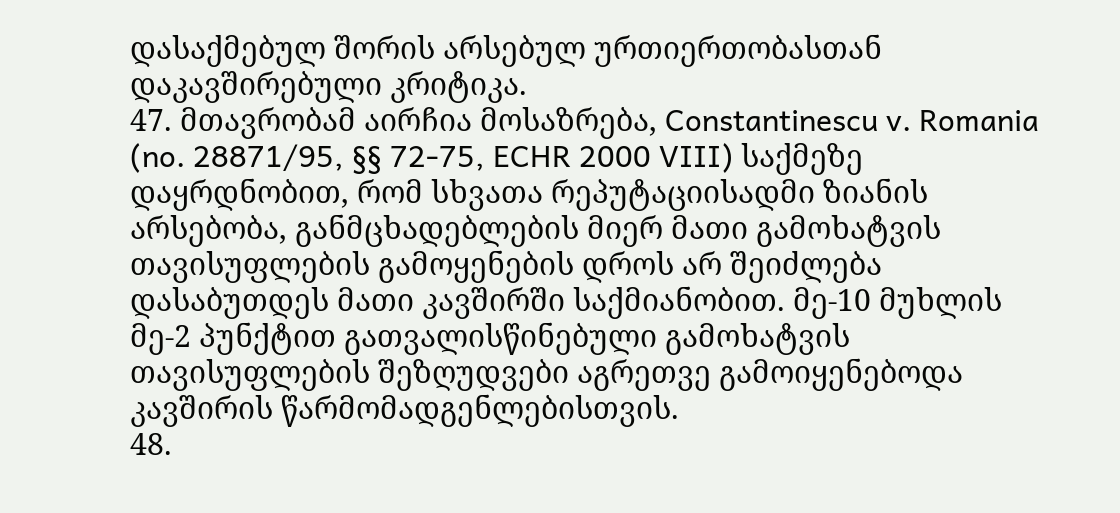დასაქმებულ შორის არსებულ ურთიერთობასთან დაკავშირებული კრიტიკა.
47. მთავრობამ აირჩია მოსაზრება, Constantinescu v. Romania (no. 28871/95, §§ 72-75, ECHR 2000 VIII) საქმეზე დაყრდნობით, რომ სხვათა რეპუტაციისადმი ზიანის არსებობა, განმცხადებლების მიერ მათი გამოხატვის თავისუფლების გამოყენების დროს არ შეიძლება დასაბუთდეს მათი კავშირში საქმიანობით. მე-10 მუხლის მე-2 პუნქტით გათვალისწინებული გამოხატვის თავისუფლების შეზღუდვები აგრეთვე გამოიყენებოდა კავშირის წარმომადგენლებისთვის.
48.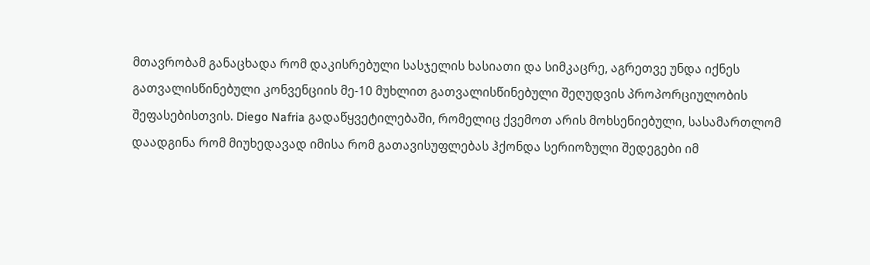მთავრობამ განაცხადა რომ დაკისრებული სასჯელის ხასიათი და სიმკაცრე, აგრეთვე უნდა იქნეს გათვალისწინებული კონვენციის მე-10 მუხლით გათვალისწინებული შეღუდვის პროპორციულობის შეფასებისთვის. Diego Nafria გადაწყვეტილებაში, რომელიც ქვემოთ არის მოხსენიებული, სასამართლომ დაადგინა რომ მიუხედავად იმისა რომ გათავისუფლებას ჰქონდა სერიოზული შედეგები იმ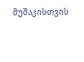მუშაკისთვის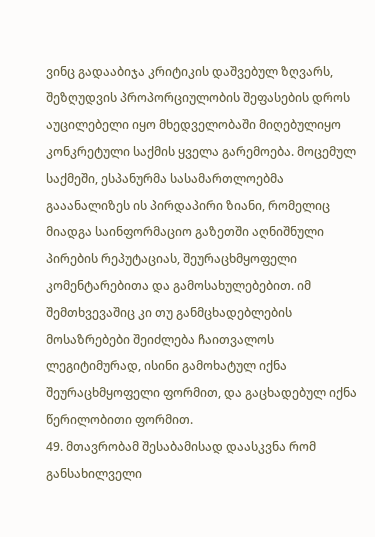ვინც გადააბიჯა კრიტიკის დაშვებულ ზღვარს, შეზღუდვის პროპორციულობის შეფასების დროს აუცილებელი იყო მხედველობაში მიღებულიყო კონკრეტული საქმის ყველა გარემოება. მოცემულ საქმეში, ესპანურმა სასამართლოებმა გააანალიზეს ის პირდაპირი ზიანი, რომელიც მიადგა საინფორმაციო გაზეთში აღნიშნული პირების რეპუტაციას, შეურაცხმყოფელი კომენტარებითა და გამოსახულებებით. იმ შემთხვევაშიც კი თუ განმცხადებლების მოსაზრებები შეიძლება ჩაითვალოს ლეგიტიმურად, ისინი გამოხატულ იქნა შეურაცხმყოფელი ფორმით, და გაცხადებულ იქნა წერილობითი ფორმით.
49. მთავრობამ შესაბამისად დაასკვნა რომ განსახილველი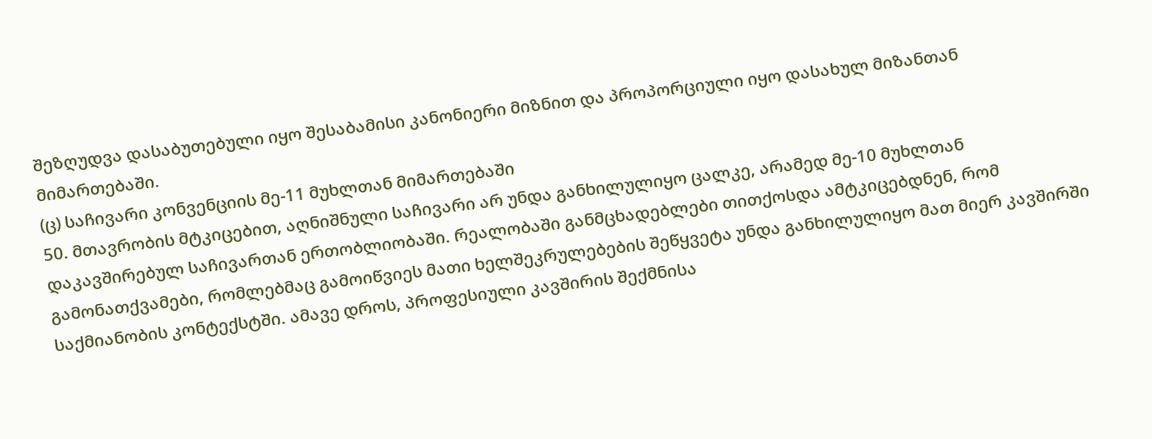შეზღუდვა დასაბუთებული იყო შესაბამისი კანონიერი მიზნით და პროპორციული იყო დასახულ მიზანთან მიმართებაში.
(ც) საჩივარი კონვენციის მე-11 მუხლთან მიმართებაში
50. მთავრობის მტკიცებით, აღნიშნული საჩივარი არ უნდა განხილულიყო ცალკე, არამედ მე-10 მუხლთან დაკავშირებულ საჩივართან ერთობლიობაში. რეალობაში განმცხადებლები თითქოსდა ამტკიცებდნენ, რომ გამონათქვამები, რომლებმაც გამოიწვიეს მათი ხელშეკრულებების შეწყვეტა უნდა განხილულიყო მათ მიერ კავშირში საქმიანობის კონტექსტში. ამავე დროს, პროფესიული კავშირის შექმნისა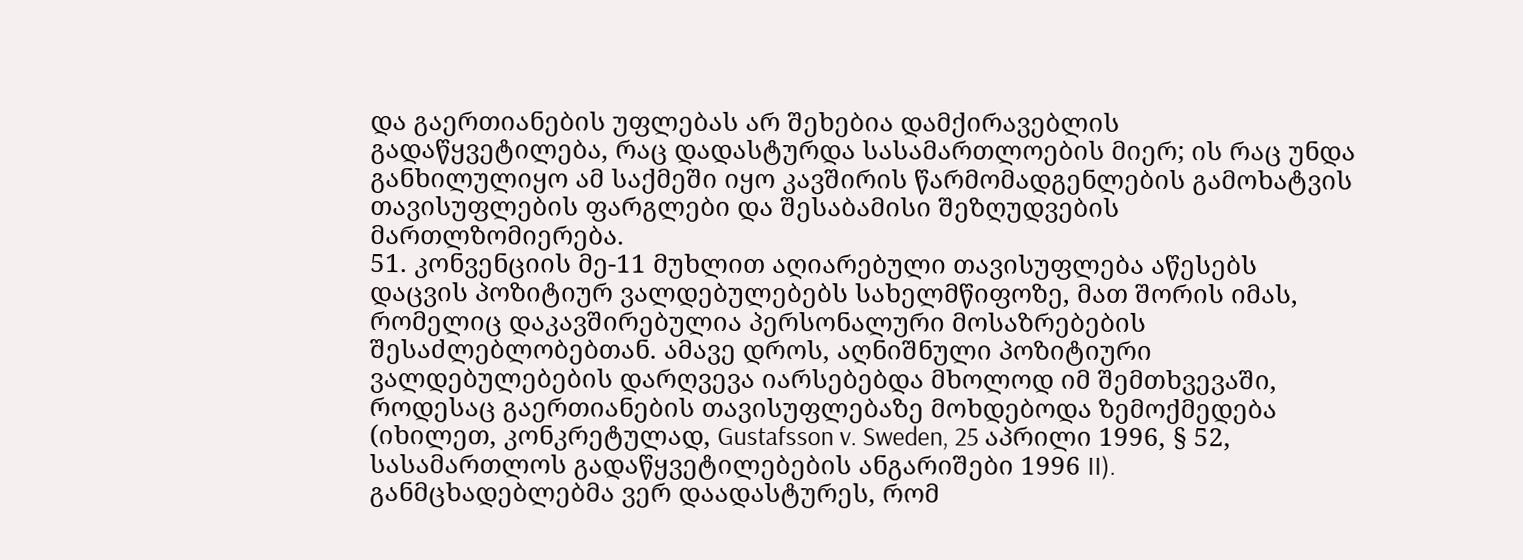და გაერთიანების უფლებას არ შეხებია დამქირავებლის გადაწყვეტილება, რაც დადასტურდა სასამართლოების მიერ; ის რაც უნდა განხილულიყო ამ საქმეში იყო კავშირის წარმომადგენლების გამოხატვის თავისუფლების ფარგლები და შესაბამისი შეზღუდვების მართლზომიერება.
51. კონვენციის მე-11 მუხლით აღიარებული თავისუფლება აწესებს დაცვის პოზიტიურ ვალდებულებებს სახელმწიფოზე, მათ შორის იმას, რომელიც დაკავშირებულია პერსონალური მოსაზრებების შესაძლებლობებთან. ამავე დროს, აღნიშნული პოზიტიური ვალდებულებების დარღვევა იარსებებდა მხოლოდ იმ შემთხვევაში, როდესაც გაერთიანების თავისუფლებაზე მოხდებოდა ზემოქმედება (იხილეთ, კონკრეტულად, Gustafsson v. Sweden, 25 აპრილი 1996, § 52, სასამართლოს გადაწყვეტილებების ანგარიშები 1996 II). განმცხადებლებმა ვერ დაადასტურეს, რომ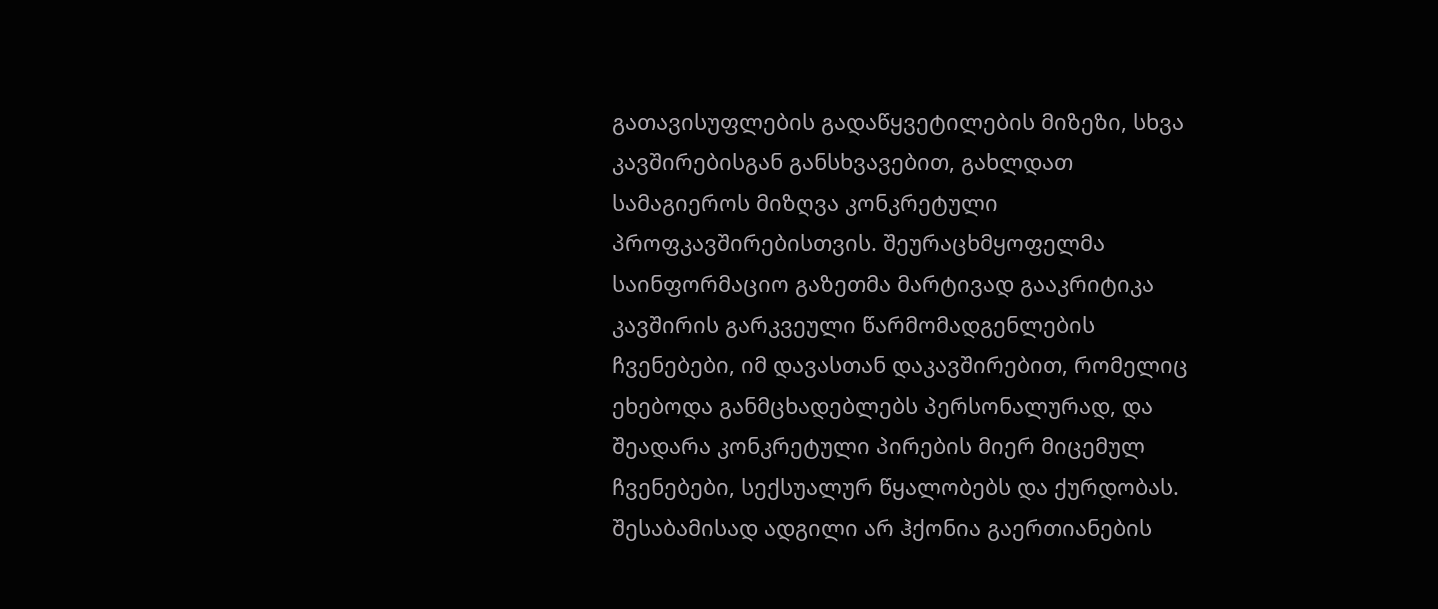გათავისუფლების გადაწყვეტილების მიზეზი, სხვა კავშირებისგან განსხვავებით, გახლდათ სამაგიეროს მიზღვა კონკრეტული პროფკავშირებისთვის. შეურაცხმყოფელმა საინფორმაციო გაზეთმა მარტივად გააკრიტიკა კავშირის გარკვეული წარმომადგენლების ჩვენებები, იმ დავასთან დაკავშირებით, რომელიც ეხებოდა განმცხადებლებს პერსონალურად, და შეადარა კონკრეტული პირების მიერ მიცემულ ჩვენებები, სექსუალურ წყალობებს და ქურდობას. შესაბამისად ადგილი არ ჰქონია გაერთიანების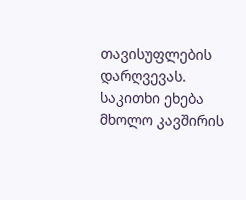თავისუფლების დარღვევას. საკითხი ეხება მხოლო კავშირის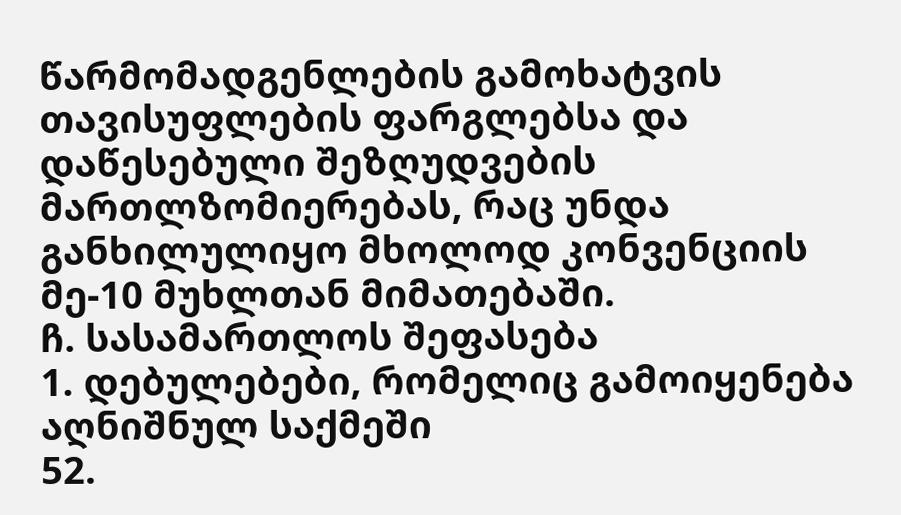წარმომადგენლების გამოხატვის თავისუფლების ფარგლებსა და დაწესებული შეზღუდვების მართლზომიერებას, რაც უნდა განხილულიყო მხოლოდ კონვენციის მე-10 მუხლთან მიმათებაში.
ჩ. სასამართლოს შეფასება
1. დებულებები, რომელიც გამოიყენება აღნიშნულ საქმეში
52.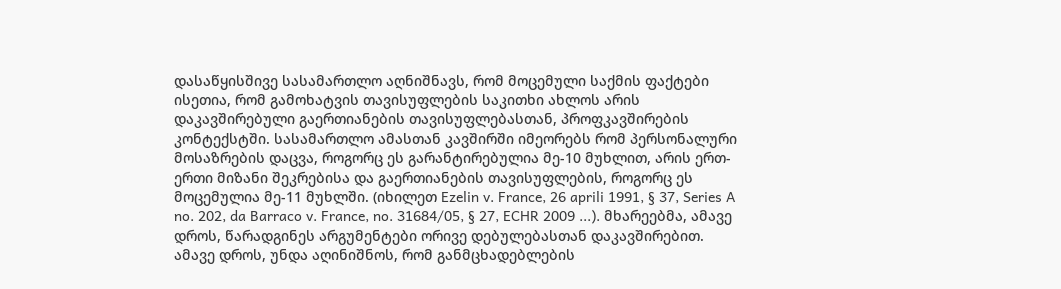დასაწყისშივე სასამართლო აღნიშნავს, რომ მოცემული საქმის ფაქტები ისეთია, რომ გამოხატვის თავისუფლების საკითხი ახლოს არის დაკავშირებული გაერთიანების თავისუფლებასთან, პროფკავშირების კონტექსტში. სასამართლო ამასთან კავშირში იმეორებს რომ პერსონალური მოსაზრების დაცვა, როგორც ეს გარანტირებულია მე-10 მუხლით, არის ერთ-ერთი მიზანი შეკრებისა და გაერთიანების თავისუფლების, როგორც ეს მოცემულია მე-11 მუხლში. (იხილეთ Ezelin v. France, 26 aprili 1991, § 37, Series A no. 202, da Barraco v. France, no. 31684/05, § 27, ECHR 2009 ...). მხარეებმა, ამავე დროს, წარადგინეს არგუმენტები ორივე დებულებასთან დაკავშირებით.
ამავე დროს, უნდა აღინიშნოს, რომ განმცხადებლების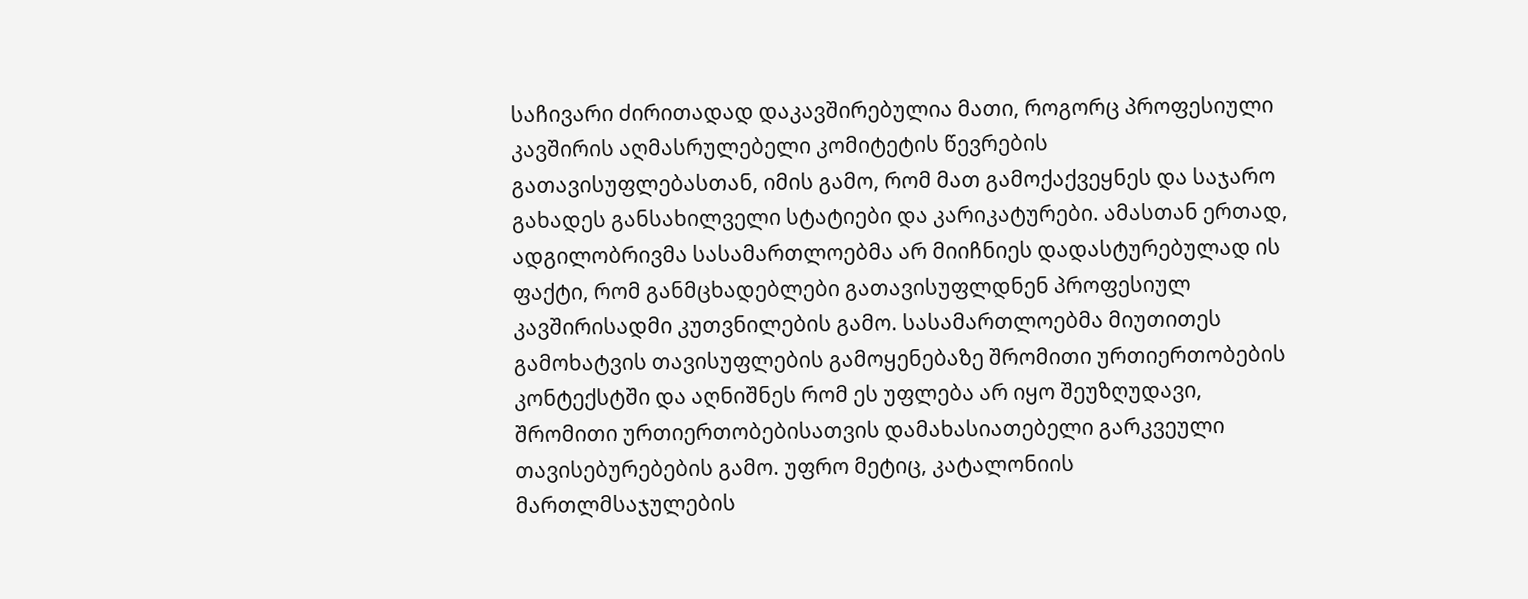საჩივარი ძირითადად დაკავშირებულია მათი, როგორც პროფესიული კავშირის აღმასრულებელი კომიტეტის წევრების გათავისუფლებასთან, იმის გამო, რომ მათ გამოქაქვეყნეს და საჯარო გახადეს განსახილველი სტატიები და კარიკატურები. ამასთან ერთად, ადგილობრივმა სასამართლოებმა არ მიიჩნიეს დადასტურებულად ის ფაქტი, რომ განმცხადებლები გათავისუფლდნენ პროფესიულ კავშირისადმი კუთვნილების გამო. სასამართლოებმა მიუთითეს გამოხატვის თავისუფლების გამოყენებაზე შრომითი ურთიერთობების კონტექსტში და აღნიშნეს რომ ეს უფლება არ იყო შეუზღუდავი, შრომითი ურთიერთობებისათვის დამახასიათებელი გარკვეული თავისებურებების გამო. უფრო მეტიც, კატალონიის მართლმსაჯულების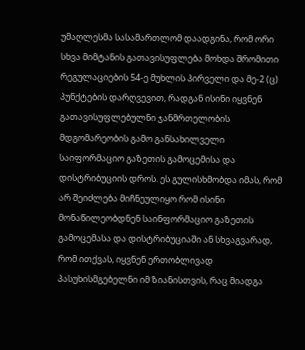უმაღლესმა სასამართლომ დაადგინა, რომ ორი სხვა მიმტანის გათავისუფლება მოხდა შრომითი რეგულაციების 54-ე მუხლის პირველი და მე-2 (ც) პუნქტების დარღვევით, რადგან ისინი იყვნენ გათავისუფლებულნი ჯანმრთელობის მდგომარეობის გამო განსახილველი საიფორმაციო გაზეთის გამოცემისა და დისტრიბუციის დროს. ეს გულისხმობდა იმას, რომ არ შეიძლება მიჩნეულიყო რომ ისინი მონაწილეობდნენ საინფორმაციო გაზეთის გამოცემასა და დისტრიბუციაში ან სხვაგვარად, რომ ითქვას, იყვნენ ერთობლივად პასუხისმგებელნი იმ ზიანისთვის, რაც მიადგა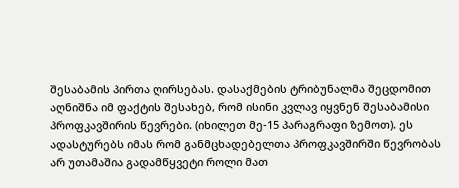შესაბამის პირთა ღირსებას. დასაქმების ტრიბუნალმა შეცდომით აღნიშნა იმ ფაქტის შესახებ, რომ ისინი კვლავ იყვნენ შესაბამისი პროფკავშირის წევრები. (იხილეთ მე-15 პარაგრაფი ზემოთ). ეს ადასტურებს იმას რომ განმცხადებელთა პროფკავშირში წევრობას არ უთამაშია გადამწყვეტი როლი მათ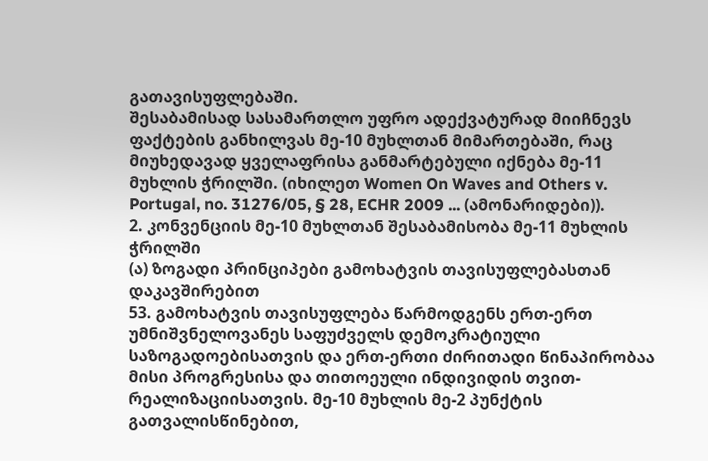გათავისუფლებაში.
შესაბამისად სასამართლო უფრო ადექვატურად მიიჩნევს ფაქტების განხილვას მე-10 მუხლთან მიმართებაში, რაც მიუხედავად ყველაფრისა განმარტებული იქნება მე-11 მუხლის ჭრილში. (იხილეთ Women On Waves and Others v. Portugal, no. 31276/05, § 28, ECHR 2009 ... (ამონარიდები)).
2. კონვენციის მე-10 მუხლთან შესაბამისობა მე-11 მუხლის ჭრილში
(ა) ზოგადი პრინციპები გამოხატვის თავისუფლებასთან დაკავშირებით
53. გამოხატვის თავისუფლება წარმოდგენს ერთ-ერთ უმნიშვნელოვანეს საფუძველს დემოკრატიული საზოგადოებისათვის და ერთ-ერთი ძირითადი წინაპირობაა მისი პროგრესისა და თითოეული ინდივიდის თვით-რეალიზაციისათვის. მე-10 მუხლის მე-2 პუნქტის გათვალისწინებით,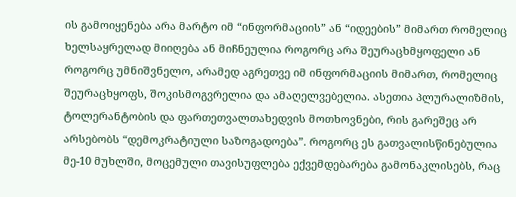ის გამოიყენება არა მარტო იმ “ინფორმაციის” ან “იდეების” მიმართ რომელიც ხელსაყრელად მიიღება ან მიჩნეულია როგორც არა შეურაცხმყოფელი ან როგორც უმნიშვნელო, არამედ აგრეთვე იმ ინფორმაციის მიმართ, რომელიც შეურაცხყოფს, შოკისმოგვრელია და ამაღელვებელია. ასეთია პლურალიზმის, ტოლერანტობის და ფართეთვალთახედვის მოთხოვნები, რის გარეშეც არ არსებობს “დემოკრატიული საზოგადოება”. როგორც ეს გათვალისწინებულია მე-10 მუხლში, მოცემული თავისუფლება ექვემდებარება გამონაკლისებს, რაც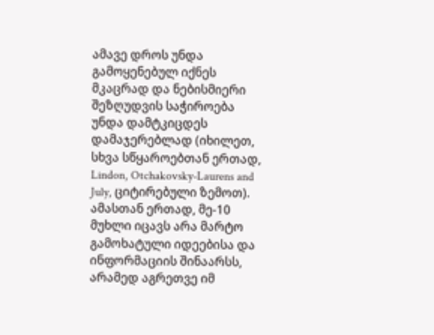ამავე დროს უნდა გამოყენებულ იქნეს მკაცრად და ნებისმიერი შეზღუდვის საჭიროება უნდა დამტკიცდეს დამაჯერებლად (იხილეთ, სხვა სწყაროებთან ერთად, Lindon, Otchakovsky-Laurens and July, ციტირებული ზემოთ). ამასთან ერთად, მე-10 მუხლი იცავს არა მარტო გამოხატული იდეებისა და ინფორმაციის შინაარსს, არამედ აგრეთვე იმ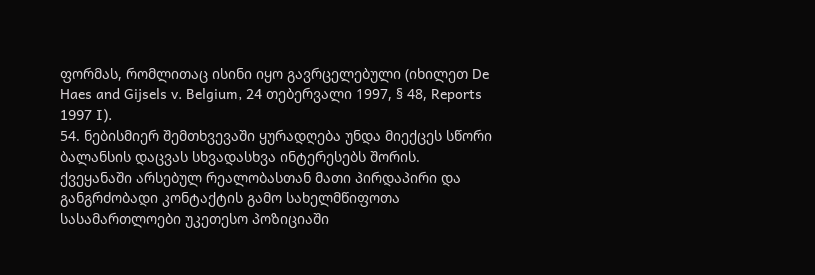ფორმას, რომლითაც ისინი იყო გავრცელებული (იხილეთ De Haes and Gijsels v. Belgium, 24 თებერვალი 1997, § 48, Reports 1997 I).
54. ნებისმიერ შემთხვევაში ყურადღება უნდა მიექცეს სწორი ბალანსის დაცვას სხვადასხვა ინტერესებს შორის. ქვეყანაში არსებულ რეალობასთან მათი პირდაპირი და განგრძობადი კონტაქტის გამო სახელმწიფოთა სასამართლოები უკეთესო პოზიციაში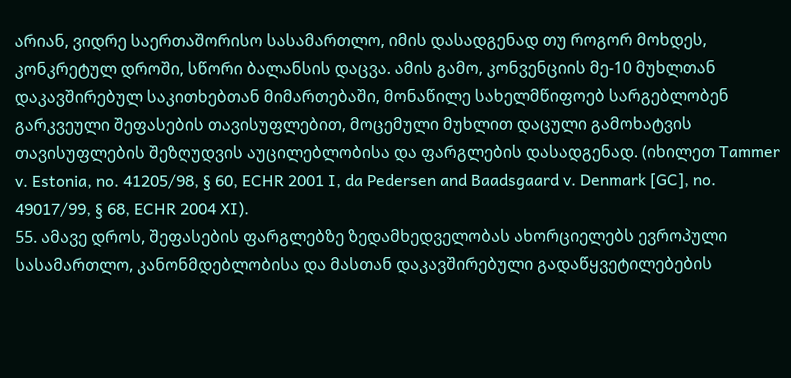არიან, ვიდრე საერთაშორისო სასამართლო, იმის დასადგენად თუ როგორ მოხდეს, კონკრეტულ დროში, სწორი ბალანსის დაცვა. ამის გამო, კონვენციის მე-10 მუხლთან დაკავშირებულ საკითხებთან მიმართებაში, მონაწილე სახელმწიფოებ სარგებლობენ გარკვეული შეფასების თავისუფლებით, მოცემული მუხლით დაცული გამოხატვის თავისუფლების შეზღუდვის აუცილებლობისა და ფარგლების დასადგენად. (იხილეთ Tammer v. Estonia, no. 41205/98, § 60, ECHR 2001 I, da Pedersen and Baadsgaard v. Denmark [GC], no. 49017/99, § 68, ECHR 2004 XI).
55. ამავე დროს, შეფასების ფარგლებზე ზედამხედველობას ახორციელებს ევროპული სასამართლო, კანონმდებლობისა და მასთან დაკავშირებული გადაწყვეტილებების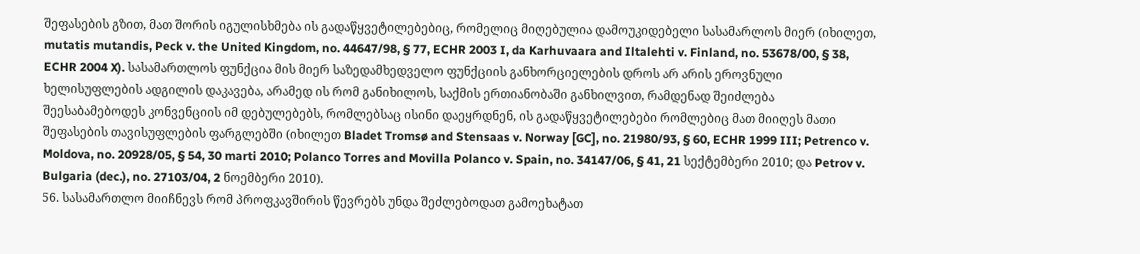შეფასების გზით, მათ შორის იგულისხმება ის გადაწყვეტილებებიც, რომელიც მიღებულია დამოუკიდებელი სასამარლოს მიერ (იხილეთ, mutatis mutandis, Peck v. the United Kingdom, no. 44647/98, § 77, ECHR 2003 I, da Karhuvaara and Iltalehti v. Finland, no. 53678/00, § 38, ECHR 2004 X). სასამართლოს ფუნქცია მის მიერ საზედამხედველო ფუნქციის განხორციელების დროს არ არის ეროვნული ხელისუფლების ადგილის დაკავება, არამედ ის რომ განიხილოს, საქმის ერთიანობაში განხილვით, რამდენად შეიძლება შეესაბამებოდეს კონვენციის იმ დებულებებს, რომლებსაც ისინი დაეყრდნენ, ის გადაწყვეტილებები რომლებიც მათ მიიღეს მათი შეფასების თავისუფლების ფარგლებში (იხილეთ Bladet Tromsø and Stensaas v. Norway [GC], no. 21980/93, § 60, ECHR 1999 III; Petrenco v. Moldova, no. 20928/05, § 54, 30 marti 2010; Polanco Torres and Movilla Polanco v. Spain, no. 34147/06, § 41, 21 სექტემბერი 2010; და Petrov v. Bulgaria (dec.), no. 27103/04, 2 ნოემბერი 2010).
56. სასამართლო მიიჩნევს რომ პროფკავშირის წევრებს უნდა შეძლებოდათ გამოეხატათ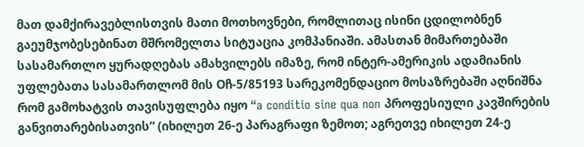მათ დამქირავებლისთვის მათი მოთხოვნები, რომლითაც ისინი ცდილობნენ გაეუმჯობესებინათ მშრომელთა სიტუაცია კომპანიაში. ამასთან მიმართებაში სასამართლო ყურადღებას ამახვილებს იმაზე, რომ ინტერ-ამერიკის ადამიანის უფლებათა სასამართლომ მის Oჩ-5/85193 სარეკომენდაციო მოსაზრებაში აღნიშნა რომ გამოხატვის თავისუფლება იყო “a conditio sine qua non პროფესიული კავშირების განვითარებისათვის” (იხილეთ 26-ე პარაგრაფი ზემოთ; აგრეთვე იხილეთ 24-ე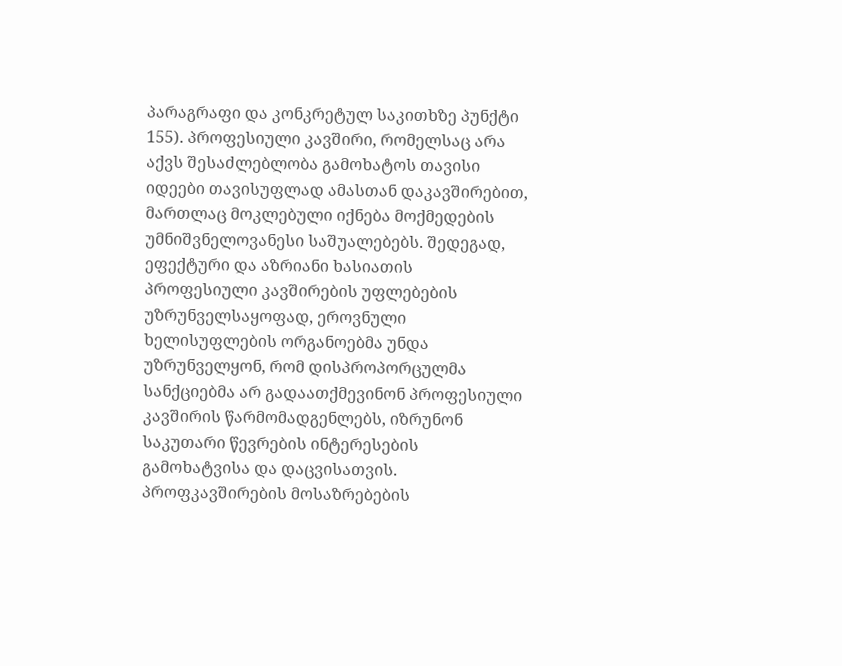პარაგრაფი და კონკრეტულ საკითხზე პუნქტი 155). პროფესიული კავშირი, რომელსაც არა აქვს შესაძლებლობა გამოხატოს თავისი იდეები თავისუფლად ამასთან დაკავშირებით, მართლაც მოკლებული იქნება მოქმედების უმნიშვნელოვანესი საშუალებებს. შედეგად, ეფექტური და აზრიანი ხასიათის პროფესიული კავშირების უფლებების უზრუნველსაყოფად, ეროვნული ხელისუფლების ორგანოებმა უნდა უზრუნველყონ, რომ დისპროპორცულმა სანქციებმა არ გადაათქმევინონ პროფესიული კავშირის წარმომადგენლებს, იზრუნონ საკუთარი წევრების ინტერესების გამოხატვისა და დაცვისათვის. პროფკავშირების მოსაზრებების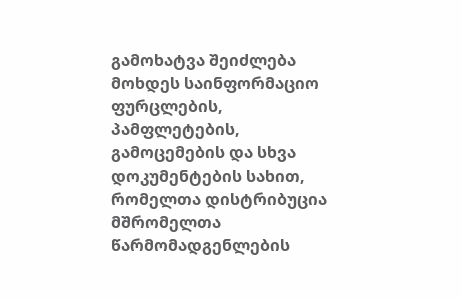გამოხატვა შეიძლება მოხდეს საინფორმაციო ფურცლების, პამფლეტების, გამოცემების და სხვა დოკუმენტების სახით, რომელთა დისტრიბუცია მშრომელთა წარმომადგენლების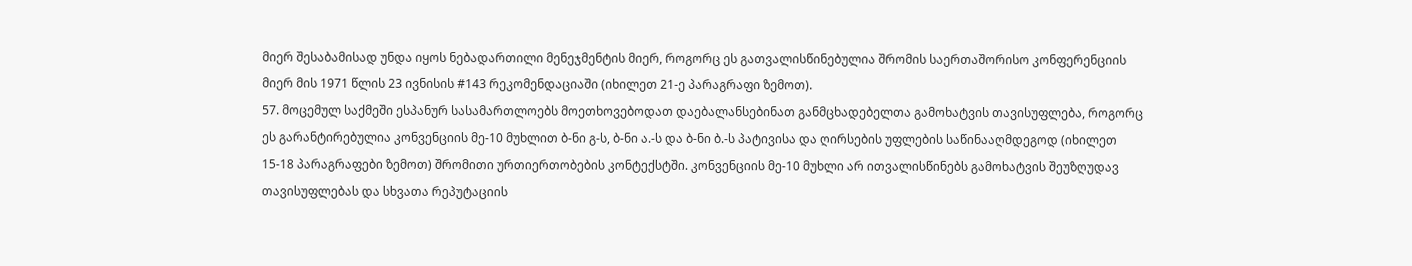მიერ შესაბამისად უნდა იყოს ნებადართილი მენეჯმენტის მიერ, როგორც ეს გათვალისწინებულია შრომის საერთაშორისო კონფერენციის მიერ მის 1971 წლის 23 ივნისის #143 რეკომენდაციაში (იხილეთ 21-ე პარაგრაფი ზემოთ).
57. მოცემულ საქმეში ესპანურ სასამართლოებს მოეთხოვებოდათ დაებალანსებინათ განმცხადებელთა გამოხატვის თავისუფლება, როგორც ეს გარანტირებულია კონვენციის მე-10 მუხლით ბ-ნი გ-ს, ბ-ნი ა.-ს და ბ-ნი ბ.-ს პატივისა და ღირსების უფლების საწინააღმდეგოდ (იხილეთ 15-18 პარაგრაფები ზემოთ) შრომითი ურთიერთობების კონტექსტში. კონვენციის მე-10 მუხლი არ ითვალისწინებს გამოხატვის შეუზღუდავ თავისუფლებას და სხვათა რეპუტაციის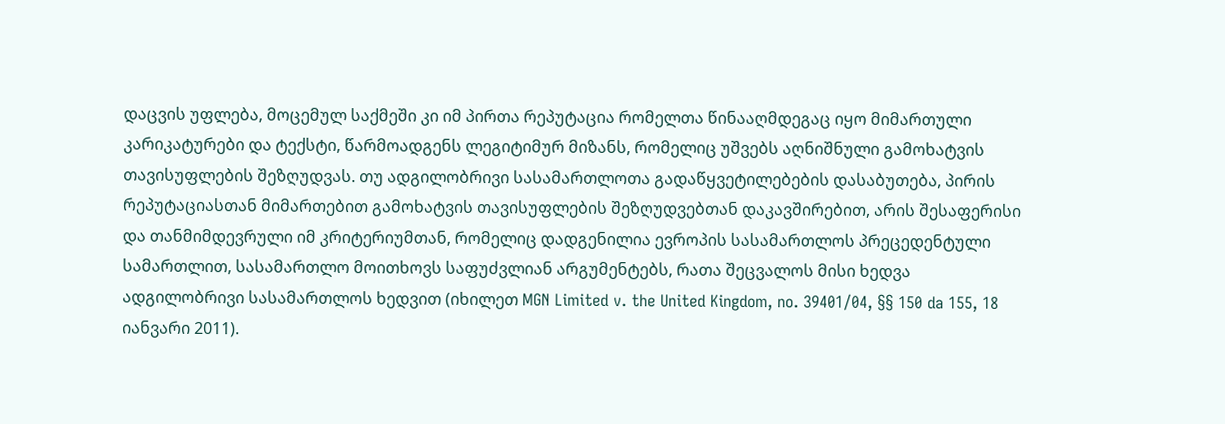დაცვის უფლება, მოცემულ საქმეში კი იმ პირთა რეპუტაცია რომელთა წინააღმდეგაც იყო მიმართული კარიკატურები და ტექსტი, წარმოადგენს ლეგიტიმურ მიზანს, რომელიც უშვებს აღნიშნული გამოხატვის თავისუფლების შეზღუდვას. თუ ადგილობრივი სასამართლოთა გადაწყვეტილებების დასაბუთება, პირის რეპუტაციასთან მიმართებით გამოხატვის თავისუფლების შეზღუდვებთან დაკავშირებით, არის შესაფერისი და თანმიმდევრული იმ კრიტერიუმთან, რომელიც დადგენილია ევროპის სასამართლოს პრეცედენტული სამართლით, სასამართლო მოითხოვს საფუძვლიან არგუმენტებს, რათა შეცვალოს მისი ხედვა ადგილობრივი სასამართლოს ხედვით (იხილეთ MGN Limited v. the United Kingdom, no. 39401/04, §§ 150 da 155, 18 იანვარი 2011).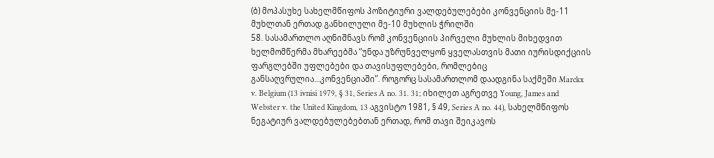(ბ) მოპასუხე სახელმწიფოს პოზიტიური ვალდებულებები კონვენციის მე-11 მუხლთან ერთად განხილული მე-10 მუხლის ჭრილში
58. სასამართლო აღნიშნავს რომ კონვენციის პირველი მუხლის მიხედვით ხელმომწერმა მხარეებმა “უნდა უზრუნველყონ ყველასთვის მათი იურისდიქციის ფარგლებში უფლებები და თავისუფლებები, რომლებიც განსაღვრულია...კონვენციაში”. როგორც სასამართლომ დაადგინა საქმეში Marckx v. Belgium (13 ivnisi 1979, § 31, Series A no. 31. 31; იხილეთ აგრეთვე Young, James and Webster v. the United Kingdom, 13 აგვისტო 1981, § 49, Series A no. 44), სახელმწიფოს ნეგატიურ ვალდებულებებთან ერთად, რომ თავი შეიკავოს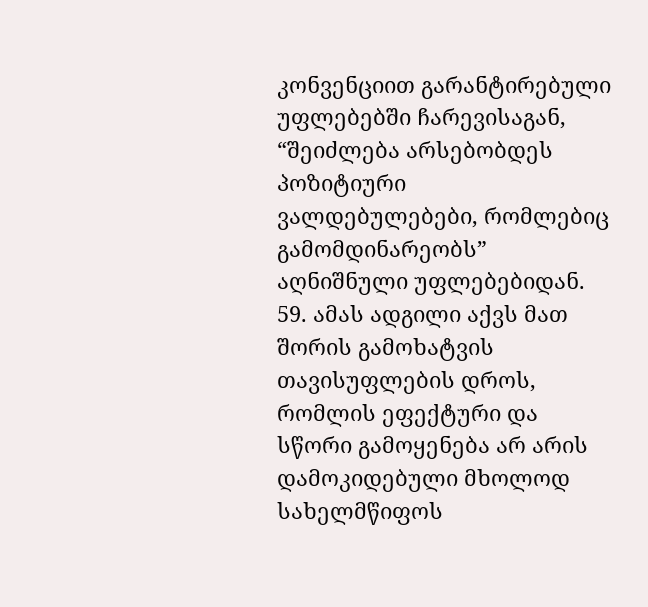კონვენციით გარანტირებული უფლებებში ჩარევისაგან, “შეიძლება არსებობდეს პოზიტიური ვალდებულებები, რომლებიც გამომდინარეობს” აღნიშნული უფლებებიდან.
59. ამას ადგილი აქვს მათ შორის გამოხატვის თავისუფლების დროს, რომლის ეფექტური და სწორი გამოყენება არ არის დამოკიდებული მხოლოდ სახელმწიფოს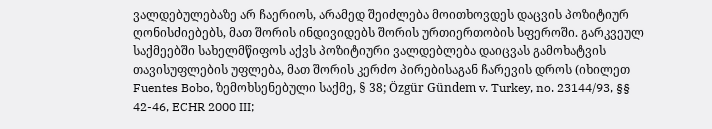ვალდებულებაზე არ ჩაერიოს, არამედ შეიძლება მოითხოვდეს დაცვის პოზიტიურ ღონისძიებებს, მათ შორის ინდივიდებს შორის ურთიერთობის სფეროში. გარკვეულ საქმეებში სახელმწიფოს აქვს პოზიტიური ვალდებლება დაიცვას გამოხატვის თავისუფლების უფლება, მათ შორის კერძო პირებისაგან ჩარევის დროს (იხილეთ Fuentes Bobo, ზემოხსენებული საქმე, § 38; Özgür Gündem v. Turkey, no. 23144/93, §§ 42-46, ECHR 2000 III;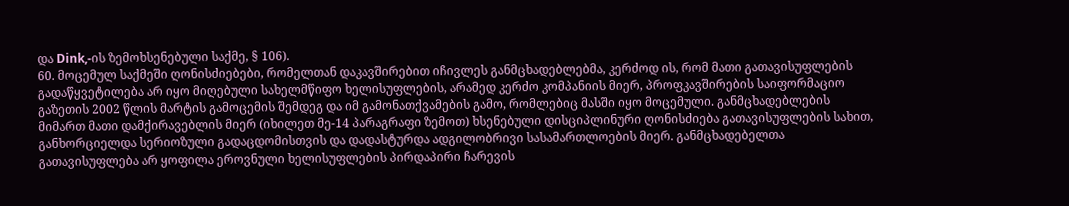და Dink,-ის ზემოხსენებული საქმე, § 106).
60. მოცემულ საქმეში ღონისძიებები, რომელთან დაკავშირებით იჩივლეს განმცხადებლებმა, კერძოდ ის, რომ მათი გათავისუფლების გადაწყვეტილება არ იყო მიღებული სახელმწიფო ხელისუფლების, არამედ კერძო კომპანიის მიერ, პროფკავშირების საიფორმაციო გაზეთის 2002 წლის მარტის გამოცემის შემდეგ და იმ გამონათქვამების გამო, რომლებიც მასში იყო მოცემული. განმცხადებლების მიმართ მათი დამქირავებლის მიერ (იხილეთ მე-14 პარაგრაფი ზემოთ) ხსენებული დისციპლინური ღონისძიება გათავისუფლების სახით, განხორციელდა სერიოზული გადაცდომისთვის და დადასტურდა ადგილობრივი სასამართლოების მიერ. განმცხადებელთა გათავისუფლება არ ყოფილა ეროვნული ხელისუფლების პირდაპირი ჩარევის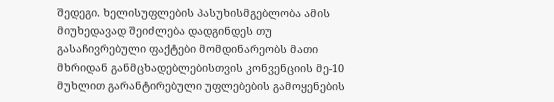შედეგი. ხელისუფლების პასუხისმგებლობა ამის მიუხედავად შეიძლება დადგინდეს თუ გასაჩივრებული ფაქტები მომდინარეობს მათი მხრიდან განმცხადებლებისთვის კონვენციის მე-10 მუხლით გარანტირებული უფლებების გამოყენების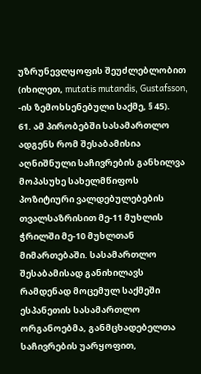უზრუნევლყოფის შეუძლებლობით (იხილეთ, mutatis mutandis, Gustafsson, -ის ზემოხსენებული საქმე, § 45).
61. ამ პირობებში სასამართლო ადგენს რომ შესაბამისია აღნიშნული საჩივრების განხილვა მოპასუხე სახელმწიფოს პოზიტიური ვალდებულებების თვალსაზრისით მე-11 მუხლის ჭრილში მე-10 მუხლთან მიმართებაში. სასამართლო შესაბამისად განიხილავს რამდენად მოცემულ საქმეში ესპანეთის სასამართლო ორგანოებმა, განმცხადებელთა საჩივრების უარყოფით,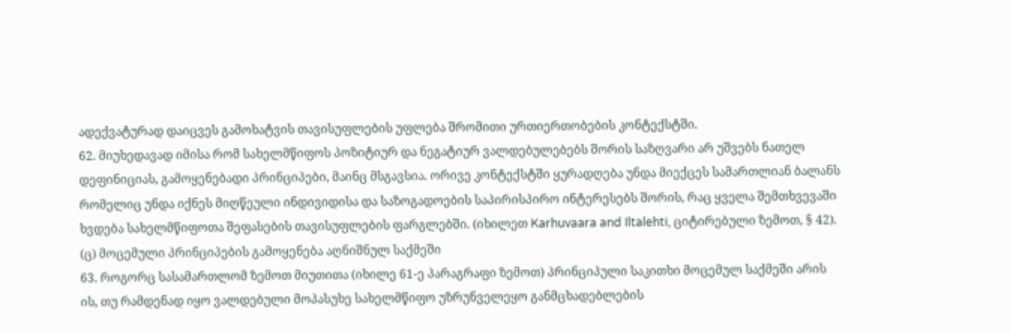ადექვატურად დაიცვეს გამოხატვის თავისუფლების უფლება შრომითი ურთიერთობების კონტექსტში.
62. მიუხედავად იმისა რომ სახელმწიფოს პოზიტიურ და ნეგატიურ ვალდებულებებს შორის საზღვარი არ უშვებს ნათელ დეფინიციას, გამოყენებადი პრინციპები, მაინც მსგავსია. ორივე კონტექსტში ყურადღება უნდა მიექცეს სამართლიან ბალანს რომელიც უნდა იქნეს მიღწეული ინდივიდისა და საზოგადოების საპირისპირო ინტერესებს შორის, რაც ყველა შემთხვევაში ხვდება სახელმწიფოთა შეფასების თავისუფლების ფარგლებში. (იხილეთ Karhuvaara and Iltalehti, ციტირებული ზემოთ, § 42).
(ც) მოცემული პრინციპების გამოყენება აღნიშნულ საქმეში
63. როგორც სასამართლომ ზემოთ მიუთითა (იხილე 61-ე პარაგრაფი ზემოთ) პრინციპული საკითხი მოცემულ საქმეში არის ის, თუ რამდენად იყო ვალდებული მოპასუხე სახელმწიფო უზრუნველეყო განმცხადებლების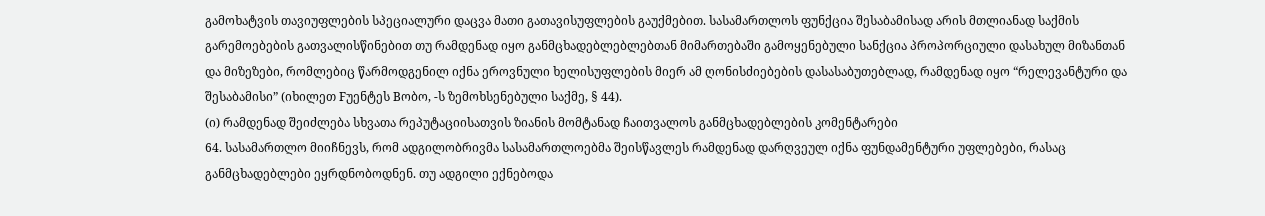გამოხატვის თავიუფლების სპეციალური დაცვა მათი გათავისუფლების გაუქმებით. სასამართლოს ფუნქცია შესაბამისად არის მთლიანად საქმის გარემოებების გათვალისწინებით თუ რამდენად იყო განმცხადებლებლებთან მიმართებაში გამოყენებული სანქცია პროპორციული დასახულ მიზანთან და მიზეზები, რომლებიც წარმოდგენილ იქნა ეროვნული ხელისუფლების მიერ ამ ღონისძიებების დასასაბუთებლად, რამდენად იყო “რელევანტური და შესაბამისი” (იხილეთ Fუენტეს Bობო, -ს ზემოხსენებული საქმე, § 44).
(ი) რამდენად შეიძლება სხვათა რეპუტაციისათვის ზიანის მომტანად ჩაითვალოს განმცხადებლების კომენტარები
64. სასამართლო მიიჩნევს, რომ ადგილობრივმა სასამართლოებმა შეისწავლეს რამდენად დარღვეულ იქნა ფუნდამენტური უფლებები, რასაც განმცხადებლები ეყრდნობოდნენ. თუ ადგილი ექნებოდა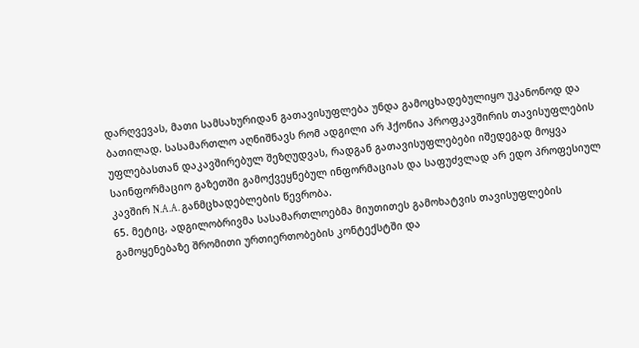დარღვევას, მათი სამსახურიდან გათავისუფლება უნდა გამოცხადებულიყო უკანონოდ და ბათილად. სასამართლო აღნიშნავს რომ ადგილი არ ჰქონია პროფკავშირის თავისუფლების უფლებასთან დაკავშირებულ შეზღუდვას, რადგან გათავისუფლებები იშედეგად მოყვა საინფორმაციო გაზეთში გამოქვეყნებულ ინფორმაციას და საფუძვლად არ ედო პროფესიულ კავშირ N.A.A. განმცხადებლების წევრობა.
65. მეტიც, ადგილობრივმა სასამართლოებმა მიუთითეს გამოხატვის თავისუფლების გამოყენებაზე შრომითი ურთიერთობების კონტექსტში და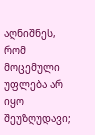აღნიშნეს, რომ მოცემული უფლება არ იყო შეუზღუდავი;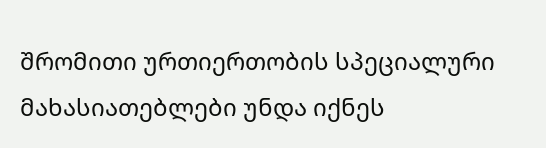შრომითი ურთიერთობის სპეციალური მახასიათებლები უნდა იქნეს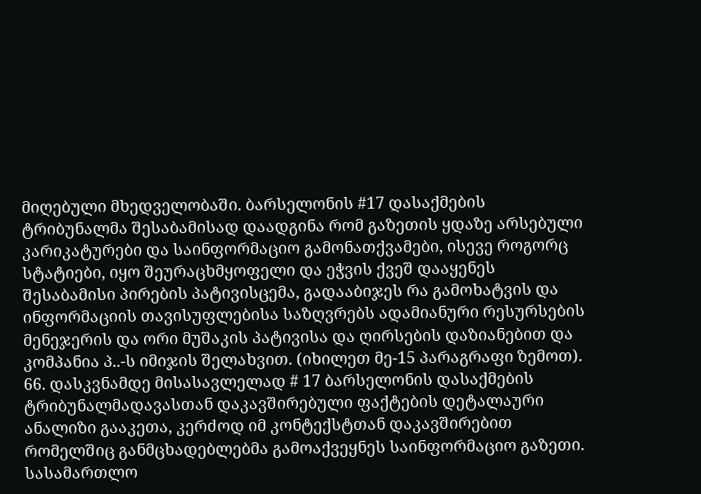მიღებული მხედველობაში. ბარსელონის #17 დასაქმების ტრიბუნალმა შესაბამისად დაადგინა რომ გაზეთის ყდაზე არსებული კარიკატურები და საინფორმაციო გამონათქვამები, ისევე როგორც სტატიები, იყო შეურაცხმყოფელი და ეჭვის ქვეშ დააყენეს შესაბამისი პირების პატივისცემა, გადააბიჯეს რა გამოხატვის და ინფორმაციის თავისუფლებისა საზღვრებს ადამიანური რესურსების მენეჯერის და ორი მუშაკის პატივისა და ღირსების დაზიანებით და კომპანია პ..-ს იმიჯის შელახვით. (იხილეთ მე-15 პარაგრაფი ზემოთ).
66. დასკვნამდე მისასავლელად # 17 ბარსელონის დასაქმების ტრიბუნალმადავასთან დაკავშირებული ფაქტების დეტალაური ანალიზი გააკეთა, კერძოდ იმ კონტექსტთან დაკავშირებით რომელშიც განმცხადებლებმა გამოაქვეყნეს საინფორმაციო გაზეთი. სასამართლო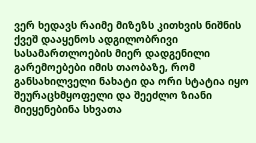ვერ ხედავს რაიმე მიზეზს კითხვის ნიშნის ქვეშ დააყენოს ადგილობრივი სასამართლოების მიერ დადგენილი გარემოებები იმის თაობაზე, რომ განსახილველი ნახატი და ორი სტატია იყო შეურაცხმყოფელი და შეეძლო ზიანი მიეყენებინა სხვათა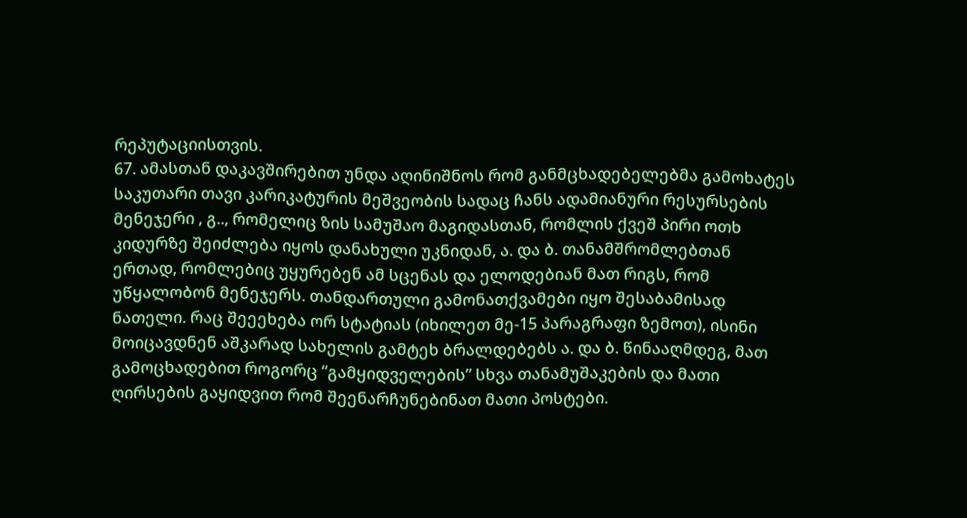რეპუტაციისთვის.
67. ამასთან დაკავშირებით უნდა აღინიშნოს რომ განმცხადებელებმა გამოხატეს საკუთარი თავი კარიკატურის მეშვეობის სადაც ჩანს ადამიანური რესურსების მენეჯერი , გ.., რომელიც ზის სამუშაო მაგიდასთან, რომლის ქვეშ პირი ოთხ კიდურზე შეიძლება იყოს დანახული უკნიდან, ა. და ბ. თანამშრომლებთან ერთად, რომლებიც უყურებენ ამ სცენას და ელოდებიან მათ რიგს, რომ უწყალობონ მენეჯერს. თანდართული გამონათქვამები იყო შესაბამისად ნათელი. რაც შეეეხება ორ სტატიას (იხილეთ მე-15 პარაგრაფი ზემოთ), ისინი მოიცავდნენ აშკარად სახელის გამტეხ ბრალდებებს ა. და ბ. წინააღმდეგ, მათ გამოცხადებით როგორც “გამყიდველების” სხვა თანამუშაკების და მათი ღირსების გაყიდვით რომ შეენარჩუნებინათ მათი პოსტები.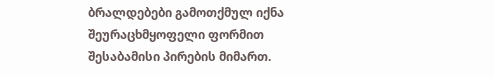ბრალდებები გამოთქმულ იქნა შეურაცხმყოფელი ფორმით შესაბამისი პირების მიმართ.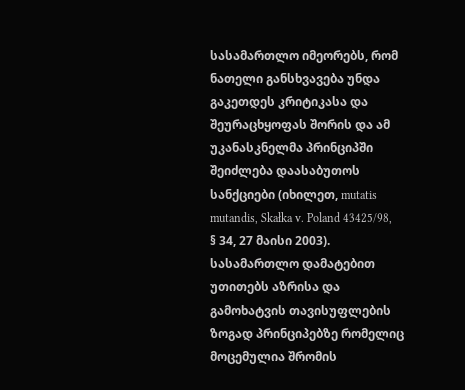სასამართლო იმეორებს, რომ ნათელი განსხვავება უნდა გაკეთდეს კრიტიკასა და შეურაცხყოფას შორის და ამ უკანასკნელმა პრინციპში შეიძლება დაასაბუთოს სანქციები (იხილეთ, mutatis mutandis, Skałka v. Poland 43425/98, § 34, 27 მაისი 2003). სასამართლო დამატებით უთითებს აზრისა და გამოხატვის თავისუფლების ზოგად პრინციპებზე რომელიც მოცემულია შრომის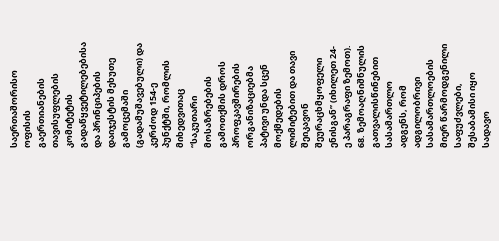საერთაშორისო ოფისის გაერთიანების თავისუფლების კომიტეტის გადაწყვეტილებებისა და პრინციპების დაიჯესტის მეხუთე გამოცემაში (გადამუშავებული) და კერძოდ 154-ე პუნქტში, რომლის მიხედვითაც “საკუთარი მოსაზრებების გამოთქმის დროს პროფკავშირების ორგანიზაციებმა პატივი უნდა სცენ მოქმედების ლიმიტებით და თავი შეიკავონ შეურაცხმყოფელი ენისგან” (იხილეთ 24-ე პარაგრაფი ზემოთ).
68. ზემოაღნიშნულის გათვალისწინებით სასამართლო ადგენს, რომ ადგილობრივი სასამართლოების მიერ წარმოდგენილი საფუძვლები, შესაბამისი იყო სადავო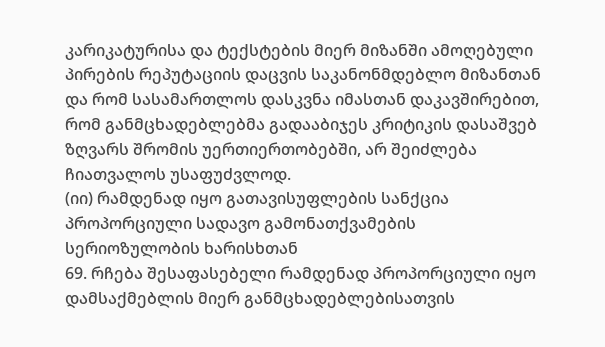კარიკატურისა და ტექსტების მიერ მიზანში ამოღებული პირების რეპუტაციის დაცვის საკანონმდებლო მიზანთან და რომ სასამართლოს დასკვნა იმასთან დაკავშირებით, რომ განმცხადებლებმა გადააბიჯეს კრიტიკის დასაშვებ ზღვარს შრომის უერთიერთობებში, არ შეიძლება ჩიათვალოს უსაფუძვლოდ.
(იი) რამდენად იყო გათავისუფლების სანქცია პროპორციული სადავო გამონათქვამების სერიოზულობის ხარისხთან
69. რჩება შესაფასებელი რამდენად პროპორციული იყო დამსაქმებლის მიერ განმცხადებლებისათვის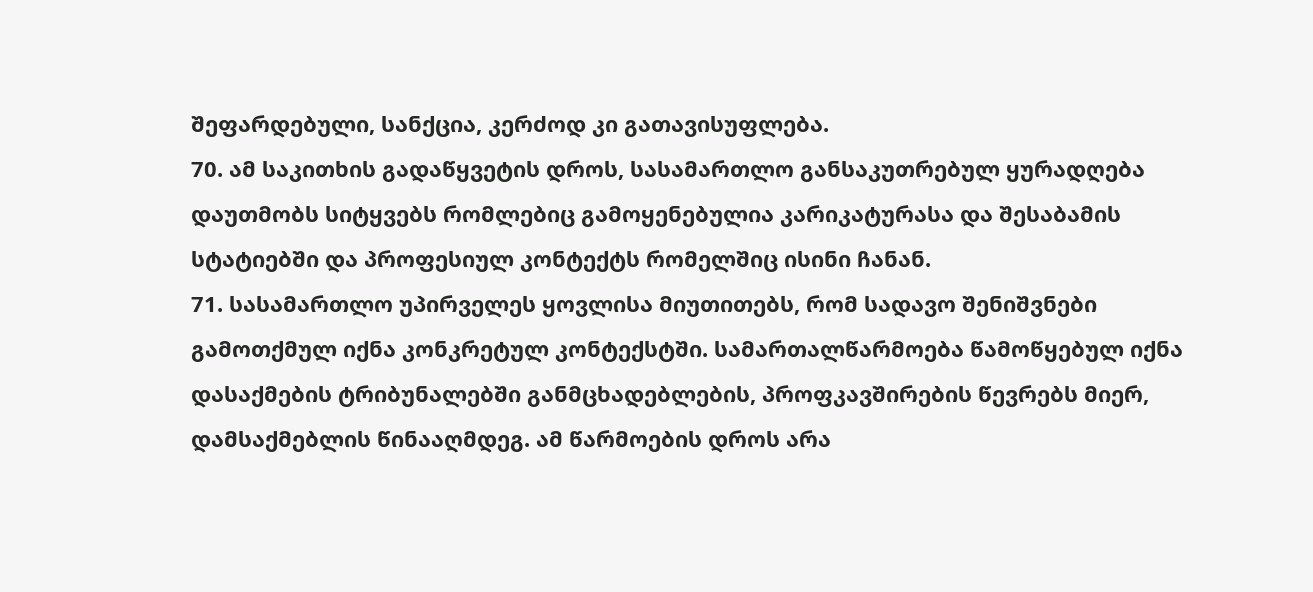შეფარდებული, სანქცია, კერძოდ კი გათავისუფლება.
70. ამ საკითხის გადაწყვეტის დროს, სასამართლო განსაკუთრებულ ყურადღება დაუთმობს სიტყვებს რომლებიც გამოყენებულია კარიკატურასა და შესაბამის სტატიებში და პროფესიულ კონტექტს რომელშიც ისინი ჩანან.
71. სასამართლო უპირველეს ყოვლისა მიუთითებს, რომ სადავო შენიშვნები გამოთქმულ იქნა კონკრეტულ კონტექსტში. სამართალწარმოება წამოწყებულ იქნა დასაქმების ტრიბუნალებში განმცხადებლების, პროფკავშირების წევრებს მიერ, დამსაქმებლის წინააღმდეგ. ამ წარმოების დროს არა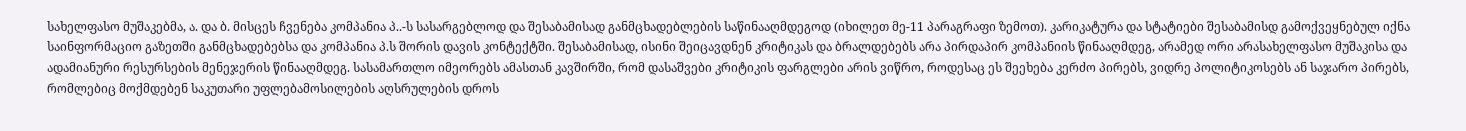სახელფასო მუშაკებმა, ა. და ბ. მისცეს ჩვენება კომპანია პ..-ს სასარგებლოდ და შესაბამისად განმცხადებლების საწინააღმდეგოდ (იხილეთ მე-11 პარაგრაფი ზემოთ). კარიკატურა და სტატიები შესაბამისდ გამოქვეყნებულ იქნა საინფორმაციო გაზეთში განმცხადებებსა და კომპანია პ.ს შორის დავის კონტექტში. შესაბამისად, ისინი შეიცავდნენ კრიტიკას და ბრალდებებს არა პირდაპირ კომპანიის წინააღმდეგ, არამედ ორი არასახელფასო მუშაკისა და ადამიანური რესურსების მენეჯერის წინააღმდეგ. სასამართლო იმეორებს ამასთან კავშირში, რომ დასაშვები კრიტიკის ფარგლები არის ვიწრო, როდესაც ეს შეეხება კერძო პირებს, ვიდრე პოლიტიკოსებს ან საჯარო პირებს, რომლებიც მოქმდებენ საკუთარი უფლებამოსილების აღსრულების დროს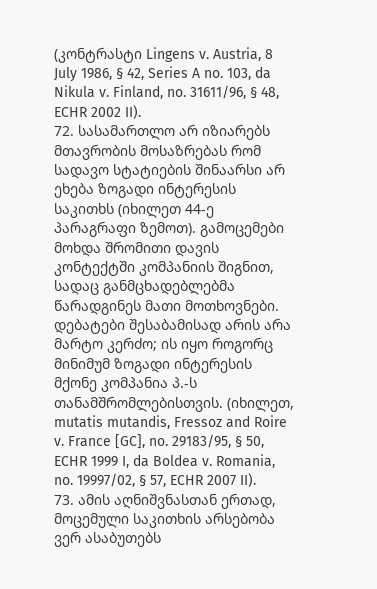(კონტრასტი Lingens v. Austria, 8 July 1986, § 42, Series A no. 103, da Nikula v. Finland, no. 31611/96, § 48, ECHR 2002 II).
72. სასამართლო არ იზიარებს მთავრობის მოსაზრებას რომ სადავო სტატიების შინაარსი არ ეხება ზოგადი ინტერესის საკითხს (იხილეთ 44-ე პარაგრაფი ზემოთ). გამოცემები მოხდა შრომითი დავის კონტექტში კომპანიის შიგნით, სადაც განმცხადებლებმა წარადგინეს მათი მოთხოვნები. დებატები შესაბამისად არის არა მარტო კერძო; ის იყო როგორც მინიმუმ ზოგადი ინტერესის მქონე კომპანია პ.-ს თანამშრომლებისთვის. (იხილეთ, mutatis mutandis, Fressoz and Roire v. France [GC], no. 29183/95, § 50, ECHR 1999 I, da Boldea v. Romania, no. 19997/02, § 57, ECHR 2007 II).
73. ამის აღნიშვნასთან ერთად, მოცემული საკითხის არსებობა ვერ ასაბუთებს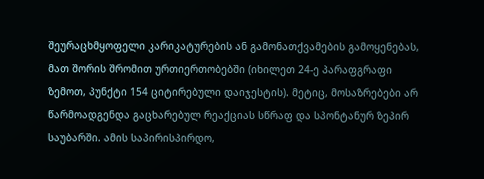შეურაცხმყოფელი კარიკატურების ან გამონათქვამების გამოყენებას, მათ შორის შრომით ურთიერთობებში (იხილეთ 24-ე პარაფგრაფი ზემოთ, პუნქტი 154 ციტირებული დაიჯესტის). მეტიც, მოსაზრებები არ წარმოადგენდა გაცხარებულ რეაქციას სწრაფ და სპონტანურ ზეპირ საუბარში. ამის საპირისპირდო,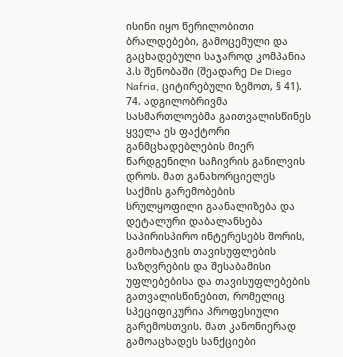ისინი იყო წერილობითი ბრალდებები, გამოცემული და გაცხადებული საჯაროდ კომპანია პ.ს შენობაში (შეადარე De Diego Nafria, ციტირებული ზემოთ, § 41).
74. ადგილობრივმა სასმართლოებმა გაითვალისწინეს ყველა ეს ფაქტორი განმცხადებლების მიერ წარდგენილი საჩივრის განილვის დროს. მათ განახორციელეს საქმის გარემობების სრულყოფილი გაანალიზება და დეტალური დაბალანსება საპირისპირო ინტერესებს შორის, გამოხატვის თავისუფლების საზღვრების და შესაბამისი უფლებებისა და თავისუფლებების გათვალისწინებით, რომელიც სპეციფიკურია პროფესიული გარემოსთვის. მათ კანონიერად გამოაცხადეს სანქციები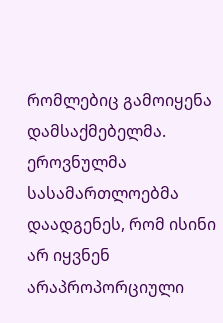რომლებიც გამოიყენა დამსაქმებელმა. ეროვნულმა სასამართლოებმა დაადგენეს, რომ ისინი არ იყვნენ არაპროპორციული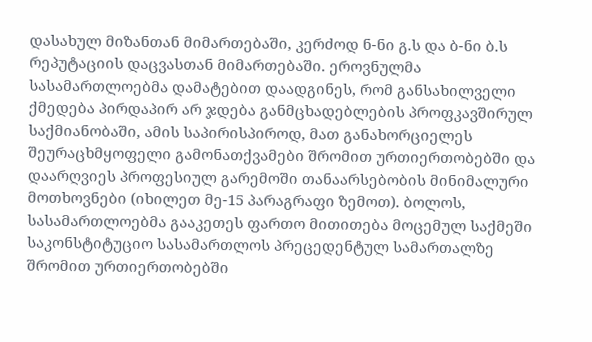დასახულ მიზანთან მიმართებაში, კერძოდ ნ-ნი გ.ს და ბ-ნი ბ.ს რეპუტაციის დაცვასთან მიმართებაში. ეროვნულმა სასამართლოებმა დამატებით დაადგინეს, რომ განსახილველი ქმედება პირდაპირ არ ჯდება განმცხადებლების პროფკავშირულ საქმიანობაში, ამის საპირისპიროდ, მათ განახორციელეს შეურაცხმყოფელი გამონათქვამები შრომით ურთიერთობებში და დაარღვიეს პროფესიულ გარემოში თანაარსებობის მინიმალური მოთხოვნები (იხილეთ მე-15 პარაგრაფი ზემოთ). ბოლოს, სასამართლოებმა გააკეთეს ფართო მითითება მოცემულ საქმეში საკონსტიტუციო სასამართლოს პრეცედენტულ სამართალზე შრომით ურთიერთობებში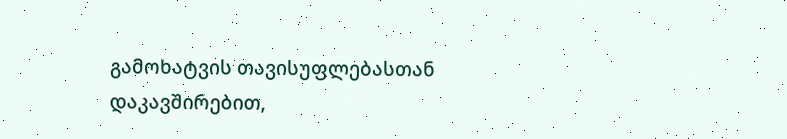გამოხატვის თავისუფლებასთან დაკავშირებით,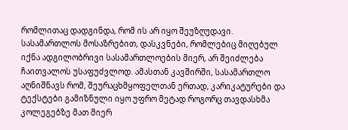რომლითაც დადგინდა, რომ ის არ იყო შეუზღუდავი. სასამართლოს მოსაზრებით, დასკვნები, რომლებიც მიღებულ იქნა ადგილობრივი სასამართლოების მიერ, არ შეიძლება ჩაითვალოს უსაფუძვლოდ. ამასთან კავშირში, სასამართლო აღნიშნავს რომ, შეურაცხმყოფელთან ერთად, კარიკატურები და ტექსტები გამიზნული იყო უფრო მეტად როგორც თავდასხმა კოლეგებზე მათ მიერ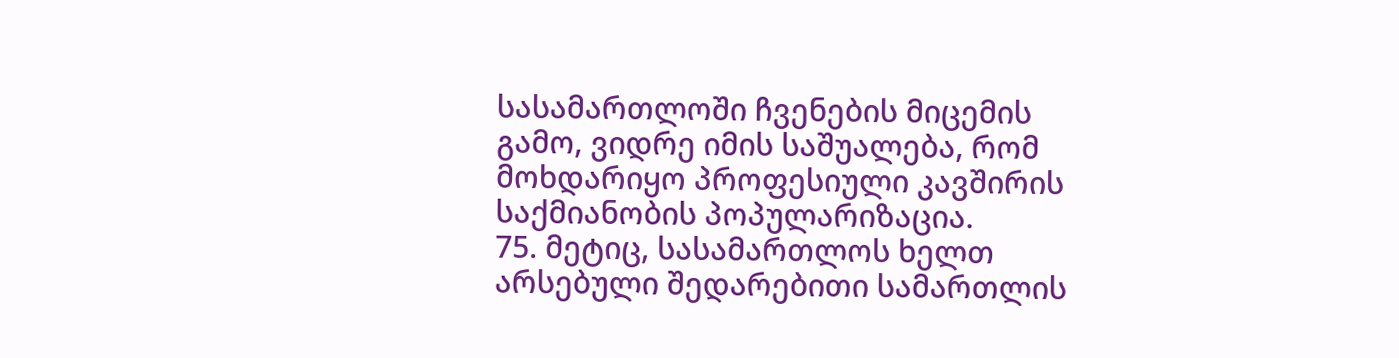სასამართლოში ჩვენების მიცემის გამო, ვიდრე იმის საშუალება, რომ მოხდარიყო პროფესიული კავშირის საქმიანობის პოპულარიზაცია.
75. მეტიც, სასამართლოს ხელთ არსებული შედარებითი სამართლის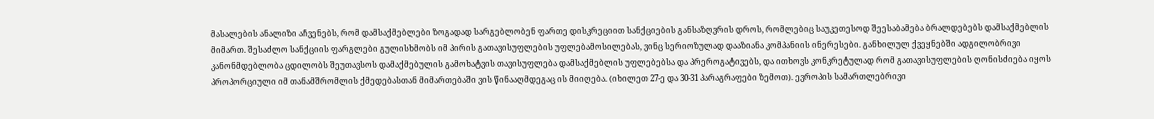მასალების ანალიზი აჩვენებს, რომ დამსაქმებლები ზოგადად სარგებლობენ ფართე დისკრეციით სანქციების განსაზღვრის დროს, რომლებიც საუკეთესოდ შეესაბამება ბრალდებებს დამსაქმებლის მიმართ. შესაძლო სანქციის ფარგლები გულისხმობს იმ პირის გათავისუფლების უფლებამოსილებას, ვინც სერიოზულად დააზიანა კომპანიის ინერესები. განხილულ ქვეყნებში ადგილობრივი კანონმდებლობა ცდილობს შეუთავსოს დამაქმებულის გამოხატვის თავისუფლება დამსაქმებლის უფლებებსა და პრეროგატივებს, და ითხოვს კონკრეტულად რომ გათავისუფლების ღონისძიება იყოს პროპორციული იმ თანამშრომლის ქმედებასთან მიმართებაში ვის წინააღმდეგაც ის მიიღება. (იხილეთ 27-ე და 30-31 პარაგრაფები ზემოთ). ევროპის სამართლებრივი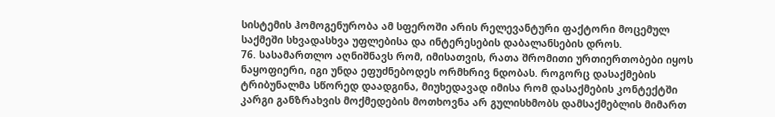სისტემის ჰომოგენურობა ამ სფეროში არის რელევანტური ფაქტორი მოცემულ საქმეში სხვადასხვა უფლებისა და ინტერესების დაბალანსების დროს.
76. სასამართლო აღნიშნავს რომ, იმისათვის, რათა შრომითი ურთიერთობები იყოს ნაყოფიერი, იგი უნდა ეფუძნებოდეს ორმხრივ ნდობას. როგორც დასაქმების ტრიბუნალმა სწორედ დაადგინა, მიუხედავად იმისა რომ დასაქმების კონტექტში კარგი განზრახვის მოქმედების მოთხოვნა არ გულისხმობს დამსაქმებლის მიმართ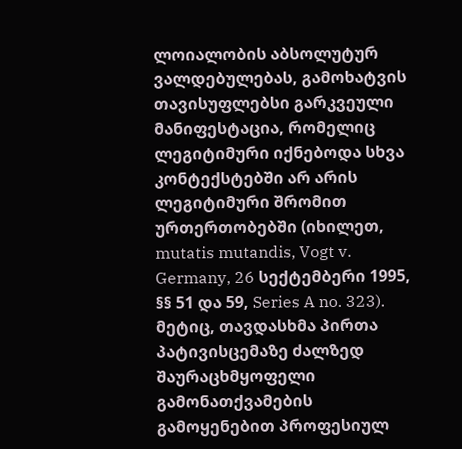ლოიალობის აბსოლუტურ ვალდებულებას, გამოხატვის თავისუფლებსი გარკვეული მანიფესტაცია, რომელიც ლეგიტიმური იქნებოდა სხვა კონტექსტებში არ არის ლეგიტიმური შრომით ურთერთობებში (იხილეთ, mutatis mutandis, Vogt v. Germany, 26 სექტემბერი 1995, §§ 51 და 59, Series A no. 323). მეტიც, თავდასხმა პირთა პატივისცემაზე ძალზედ შაურაცხმყოფელი გამონათქვამების გამოყენებით პროფესიულ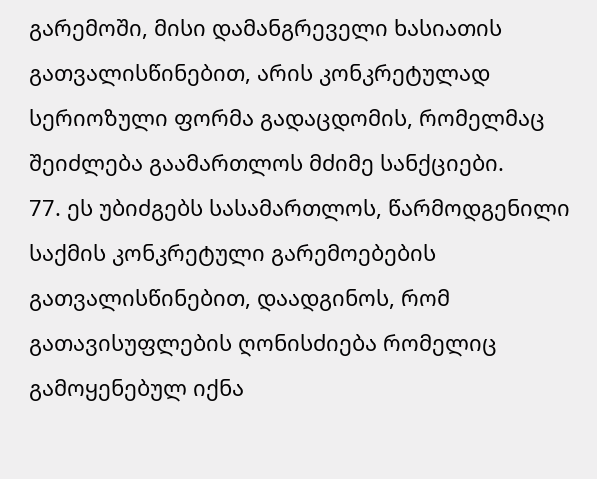გარემოში, მისი დამანგრეველი ხასიათის გათვალისწინებით, არის კონკრეტულად სერიოზული ფორმა გადაცდომის, რომელმაც შეიძლება გაამართლოს მძიმე სანქციები.
77. ეს უბიძგებს სასამართლოს, წარმოდგენილი საქმის კონკრეტული გარემოებების გათვალისწინებით, დაადგინოს, რომ გათავისუფლების ღონისძიება რომელიც გამოყენებულ იქნა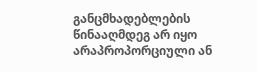განცმხადებლების წინააღმდეგ არ იყო არაპროპორციული ან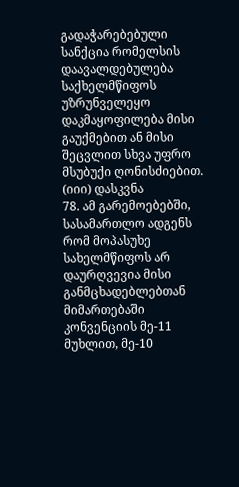გადაჭარებებული სანქცია რომელსის დაავალდებულება საქხელმწიფოს უზრუნველეყო დაკმაყოფილება მისი გაუქმებით ან მისი შეცვლით სხვა უფრო მსუბუქი ღონისძიებით.
(იიი) დასკვნა
78. ამ გარემოებებში, სასამართლო ადგენს რომ მოპასუხე სახელმწიფოს არ დაურღვევია მისი განმცხადებლებთან მიმართებაში კონვენციის მე-11 მუხლით, მე-10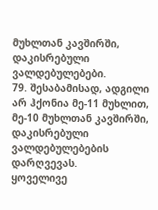მუხლთან კავშირში, დაკისრებული ვალდებულებები.
79. შესაბამისად, ადგილი არ ჰქონია მე-11 მუხლით, მე-10 მუხლთან კავშირში, დაკისრებული ვალდებულებების დარღვევას.
ყოველივე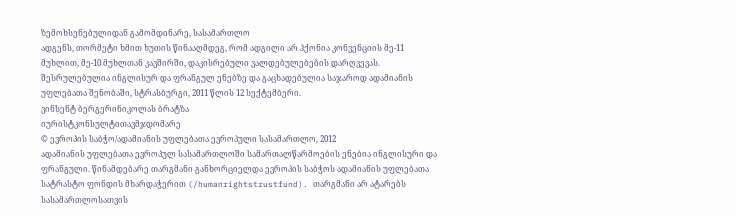ზემოხსენებულიდან გამომდინარე, სასამართლო
ადგენს, თორმეტი ხმით ხუთის წინააღმდეგ, რომ ადგილი არ ჰქონია კონვენციის მე-11 მუხლით, მე-10 მუხლთან კავშირში, დაკისრებული ვალდებულებების დარღვევას.
შესრულებულია ინგლისურ და ფრანგულ ენებზე და გაცხადებულია საჯაროდ ადამიანის უფლებათა შენობაში, სტრასბურგი, 2011 წლის 12 სექტემბერი.
ვინსენტ ბერგერინიკოლას ბრატზა
იურისტკონსულტითავმჯდომარე
© ევროპის საბჭო/ადამიანის უფლებათა ევროპული სასამართლო, 2012
ადამიანის უფლებათა ევროპულ სასამართლოში სამართალწარმოების ენებია ინგლისური და ფრანგული. წინამდებარე თარგმანი განხორციელდა ევროპის საბჭოს ადამიანის უფლებათა სატრასტო ფონდის მხარდაჭერით (/humanrightstrustfund). თარგმანი არ ატარებს სასამართლოსათვის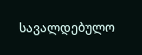სავალდებულო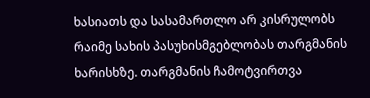ხასიათს და სასამართლო არ კისრულობს რაიმე სახის პასუხისმგებლობას თარგმანის ხარისხზე. თარგმანის ჩამოტვირთვა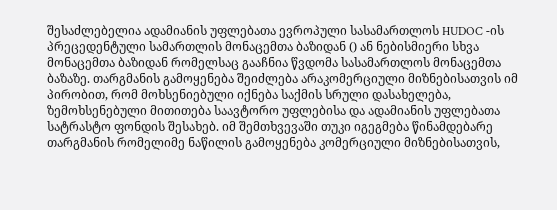შესაძლებელია ადამიანის უფლებათა ევროპული სასამართლოს HUDOC -ის პრეცედენტული სამართლის მონაცემთა ბაზიდან () ან ნებისმიერი სხვა მონაცემთა ბაზიდან რომელსაც გააჩნია წვდომა სასამართლოს მონაცემთა ბაზაზე. თარგმანის გამოყენება შეიძლება არაკომერციული მიზნებისათვის იმ პირობით, რომ მოხსენიებული იქნება საქმის სრული დასახელება, ზემოხსენებული მითითება საავტორო უფლებისა და ადამიანის უფლებათა სატრასტო ფონდის შესახებ. იმ შემთხვევაში თუკი იგეგმება წინამდებარე თარგმანის რომელიმე ნაწილის გამოყენება კომერციული მიზნებისათვის,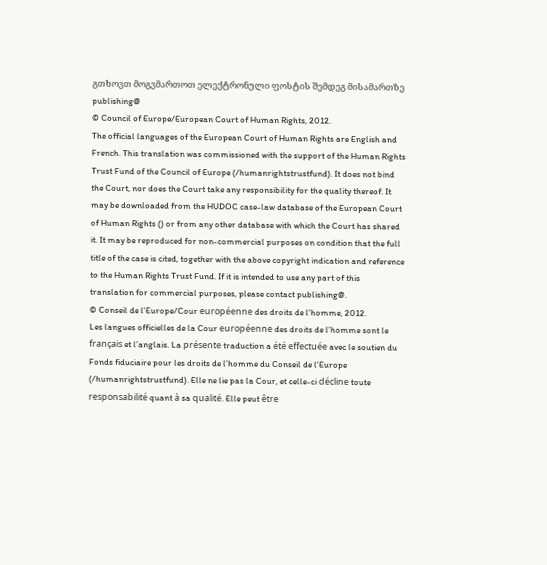გთხოვთ მოგვმართოთ ელექტრონული ფოსტის შემდეგ მისამართზე publishing@
© Council of Europe/European Court of Human Rights, 2012.
The official languages of the European Court of Human Rights are English and French. This translation was commissioned with the support of the Human Rights Trust Fund of the Council of Europe (/humanrightstrustfund). It does not bind the Court, nor does the Court take any responsibility for the quality thereof. It may be downloaded from the HUDOC case-law database of the European Court of Human Rights () or from any other database with which the Court has shared it. It may be reproduced for non-commercial purposes on condition that the full title of the case is cited, together with the above copyright indication and reference to the Human Rights Trust Fund. If it is intended to use any part of this translation for commercial purposes, please contact publishing@.
© Conseil de l’Europe/Cour européenne des droits de l’homme, 2012.
Les langues officielles de la Cour européenne des droits de l’homme sont le français et l’anglais. La présente traduction a été effectuée avec le soutien du Fonds fiduciaire pour les droits de l’homme du Conseil de l’Europe (/humanrightstrustfund). Elle ne lie pas la Cour, et celle-ci décline toute responsabilité quant à sa qualité. Elle peut être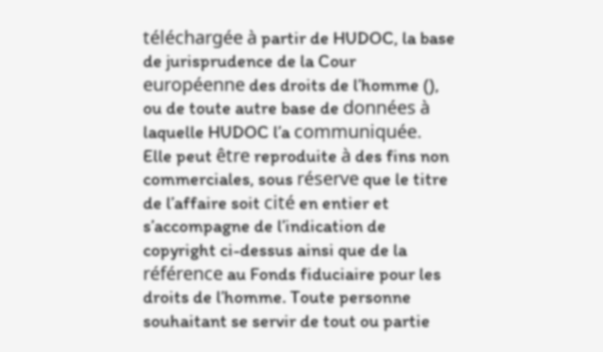téléchargée à partir de HUDOC, la base de jurisprudence de la Cour européenne des droits de l’homme (), ou de toute autre base de données à laquelle HUDOC l’a communiquée. Elle peut être reproduite à des fins non commerciales, sous réserve que le titre de l’affaire soit cité en entier et s’accompagne de l’indication de copyright ci-dessus ainsi que de la référence au Fonds fiduciaire pour les droits de l’homme. Toute personne souhaitant se servir de tout ou partie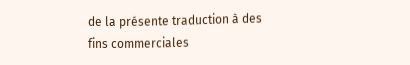de la présente traduction à des fins commerciales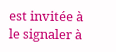est invitée à le signaler à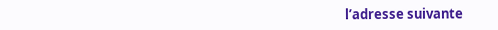l’adresse suivante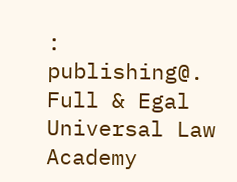: publishing@.
Full & Egal Universal Law Academy